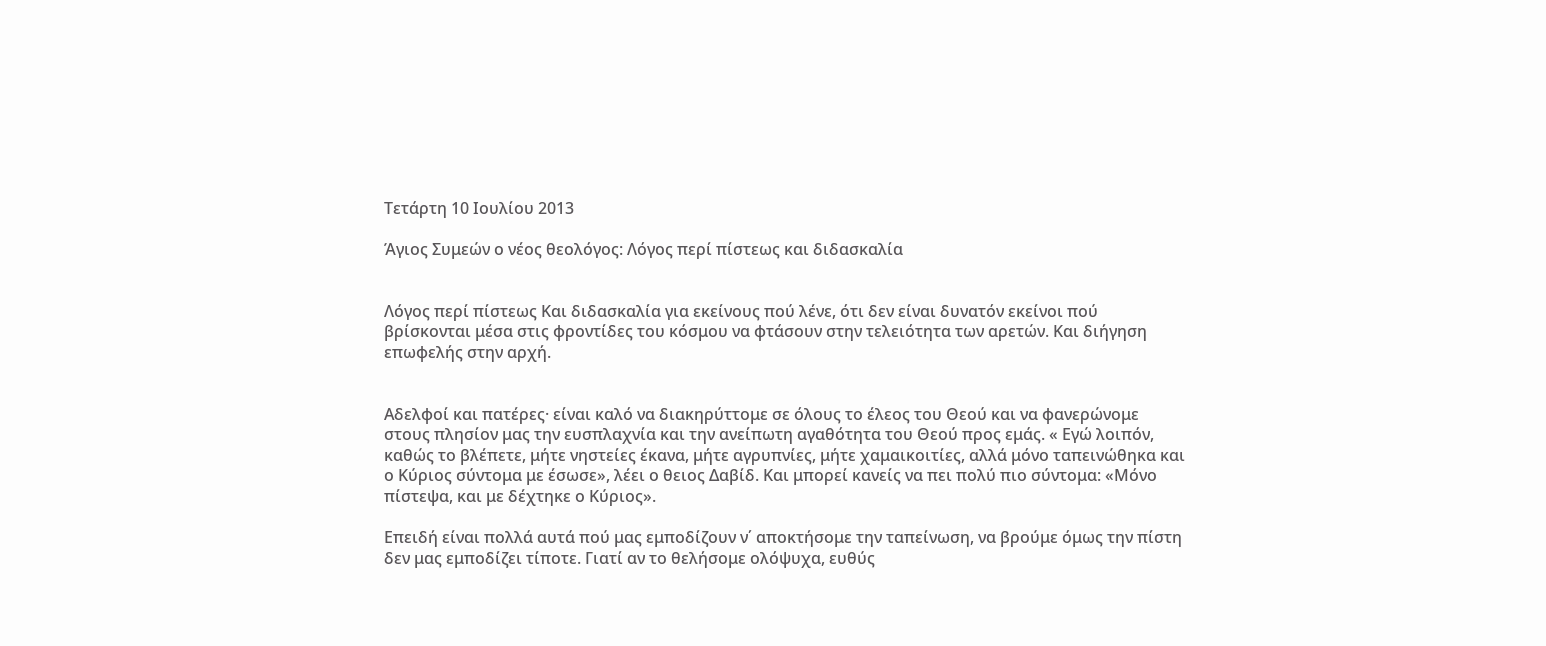Τετάρτη 10 Ιουλίου 2013

Άγιος Συμεών ο νέος θεολόγος: Λόγος περί πίστεως και διδασκαλία


Λόγος περί πίστεως Και διδασκαλία για εκείνους πού λένε, ότι δεν είναι δυνατόν εκείνοι πού βρίσκονται μέσα στις φροντίδες του κόσμου να φτάσουν στην τελειότητα των αρετών. Και διήγηση επωφελής στην αρχή.


Αδελφοί και πατέρες· είναι καλό να διακηρύττομε σε όλους το έλεος του Θεού και να φανερώνομε στους πλησίον μας την ευσπλαχνία και την ανείπωτη αγαθότητα του Θεού προς εμάς. « Εγώ λοιπόν, καθώς το βλέπετε, μήτε νηστείες έκανα, μήτε αγρυπνίες, μήτε χαμαικοιτίες, αλλά μόνο ταπεινώθηκα και ο Κύριος σύντομα με έσωσε», λέει ο θειος Δαβίδ. Και μπορεί κανείς να πει πολύ πιο σύντομα: «Μόνο πίστεψα, και με δέχτηκε ο Κύριος».

Επειδή είναι πολλά αυτά πού μας εμποδίζουν ν΄ αποκτήσομε την ταπείνωση, να βρούμε όμως την πίστη δεν μας εμποδίζει τίποτε. Γιατί αν το θελήσομε ολόψυχα, ευθύς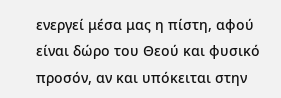ενεργεί μέσα μας η πίστη, αφού είναι δώρο του Θεού και φυσικό προσόν, αν και υπόκειται στην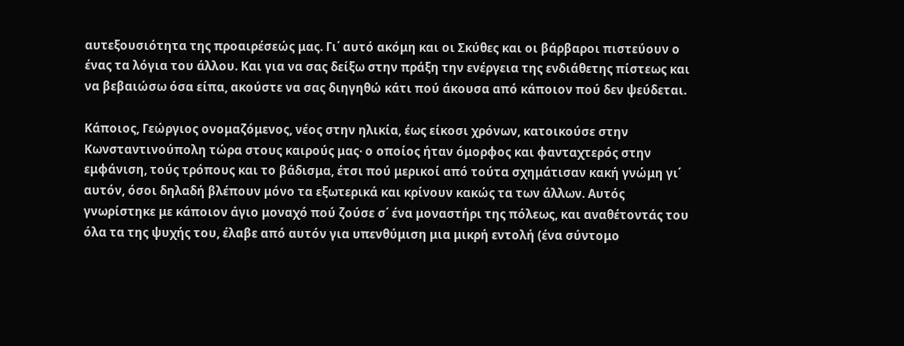αυτεξουσιότητα της προαιρέσεώς μας. Γι΄ αυτό ακόμη και οι Σκύθες και οι βάρβαροι πιστεύουν ο ένας τα λόγια του άλλου. Και για να σας δείξω στην πράξη την ενέργεια της ενδιάθετης πίστεως και να βεβαιώσω όσα είπα, ακούστε να σας διηγηθώ κάτι πού άκουσα από κάποιον πού δεν ψεύδεται.

Κάποιος, Γεώργιος ονομαζόμενος, νέος στην ηλικία, έως είκοσι χρόνων, κατοικούσε στην Κωνσταντινούπολη τώρα στους καιρούς μας· ο οποίος ήταν όμορφος και φανταχτερός στην εμφάνιση, τούς τρόπους και το βάδισμα, έτσι πού μερικοί από τούτα σχημάτισαν κακή γνώμη γι΄ αυτόν, όσοι δηλαδή βλέπουν μόνο τα εξωτερικά και κρίνουν κακώς τα των άλλων. Αυτός γνωρίστηκε με κάποιον άγιο μοναχό πού ζούσε σ΄ ένα μοναστήρι της πόλεως, και αναθέτοντάς του όλα τα της ψυχής του, έλαβε από αυτόν για υπενθύμιση μια μικρή εντολή (ένα σύντομο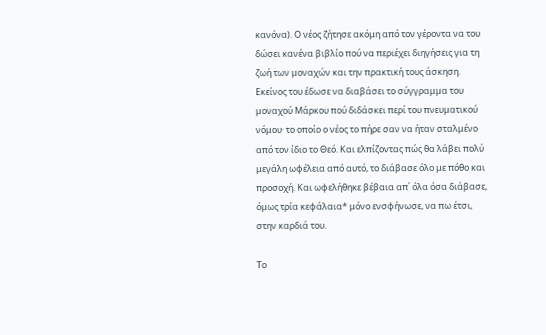κανόνα). Ο νέος ζήτησε ακόμη από τον γέροντα να του δώσει κανένα βιβλίο πού να περιέχει διηγήσεις για τη ζωή των μοναχών και την πρακτική τους άσκηση. Εκείνος του έδωσε να διαβάσει το σύγγραμμα του μοναχού Μάρκου πού διδάσκει περί του πνευματικού νόμου· το οποίο ο νέος το πήρε σαν να ήταν σταλμένο από τον ίδιο το Θεό. Και ελπίζοντας πώς θα λάβει πολύ μεγάλη ωφέλεια από αυτό, το διάβασε όλο με πόθο και προσοχή. Και ωφελήθηκε βέβαια απ΄ όλα όσα διάβασε, όμως τρία κεφάλαια* μόνο ενσφήνωσε, να πω έτσι, στην καρδιά του.

Το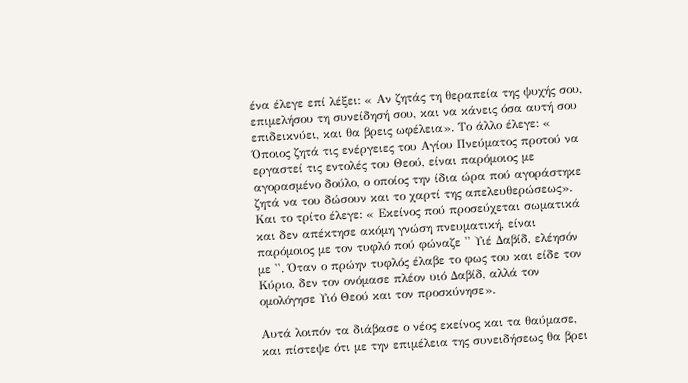ένα έλεγε επί λέξει: « Αν ζητάς τη θεραπεία της ψυχής σου, επιμελήσου τη συνείδησή σου, και να κάνεις όσα αυτή σου επιδεικνύει, και θα βρεις ωφέλεια». Το άλλο έλεγε: « Όποιος ζητά τις ενέργειες του Αγίου Πνεύματος προτού να εργαστεί τις εντολές του Θεού, είναι παρόμοιος με αγορασμένο δούλο, ο οποίος την ίδια ώρα πού αγοράστηκε ζητά να του δώσουν και το χαρτί της απελευθερώσεως». Και το τρίτο έλεγε: « Εκείνος πού προσεύχεται σωματικά και δεν απέκτησε ακόμη γνώση πνευματική, είναι παρόμοιος με τον τυφλό πού φώναζε '' Υιέ Δαβίδ, ελέησόν με ''. Όταν ο πρώην τυφλός έλαβε το φως του και είδε τον Κύριο, δεν τον ονόμασε πλέον υιό Δαβίδ, αλλά τον ομολόγησε Υιό Θεού και τον προσκύνησε».

Αυτά λοιπόν τα διάβασε ο νέος εκείνος και τα θαύμασε, και πίστεψε ότι με την επιμέλεια της συνειδήσεως θα βρει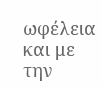ωφέλεια και με την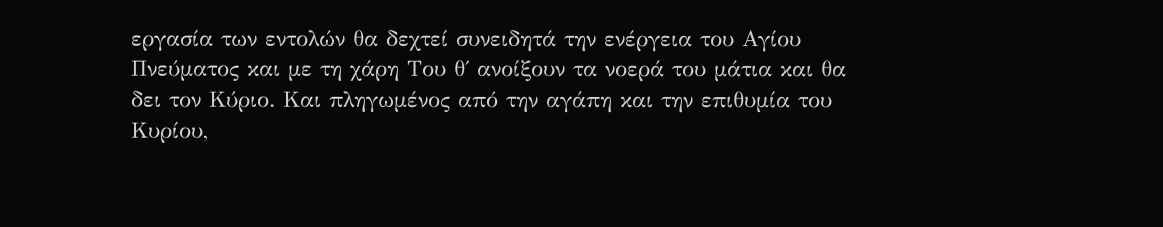εργασία των εντολών θα δεχτεί συνειδητά την ενέργεια του Αγίου Πνεύματος και με τη χάρη Του θ΄ ανοίξουν τα νοερά του μάτια και θα δει τον Κύριο. Και πληγωμένος από την αγάπη και την επιθυμία του Κυρίου,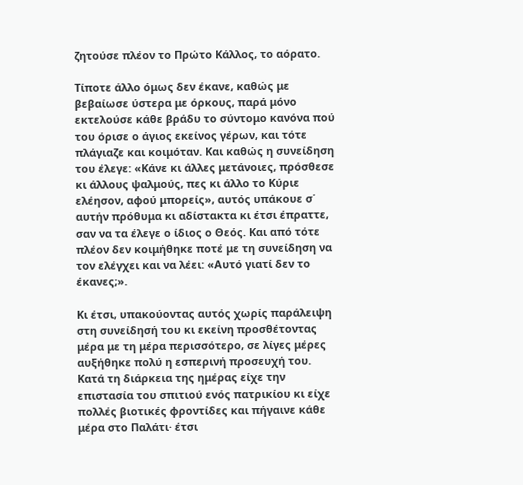ζητούσε πλέον το Πρώτο Κάλλος, το αόρατο.

Τίποτε άλλο όμως δεν έκανε, καθώς με βεβαίωσε ύστερα με όρκους, παρά μόνο εκτελούσε κάθε βράδυ το σύντομο κανόνα πού του όρισε ο άγιος εκείνος γέρων, και τότε πλάγιαζε και κοιμόταν. Και καθώς η συνείδηση του έλεγε: «Κάνε κι άλλες μετάνοιες, πρόσθεσε κι άλλους ψαλμούς, πες κι άλλο το Κύριε ελέησον, αφού μπορείς», αυτός υπάκουε σ΄ αυτήν πρόθυμα κι αδίστακτα κι έτσι έπραττε, σαν να τα έλεγε ο ίδιος ο Θεός. Και από τότε πλέον δεν κοιμήθηκε ποτέ με τη συνείδηση να τον ελέγχει και να λέει: «Αυτό γιατί δεν το έκανες;».

Κι έτσι, υπακούοντας αυτός χωρίς παράλειψη στη συνείδησή του κι εκείνη προσθέτοντας μέρα με τη μέρα περισσότερο, σε λίγες μέρες αυξήθηκε πολύ η εσπερινή προσευχή του. Κατά τη διάρκεια της ημέρας είχε την επιστασία του σπιτιού ενός πατρικίου κι είχε πολλές βιοτικές φροντίδες και πήγαινε κάθε μέρα στο Παλάτι· έτσι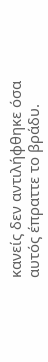κανείς δεν αντιλήφθηκε όσα αυτός έπραττε το βράδυ.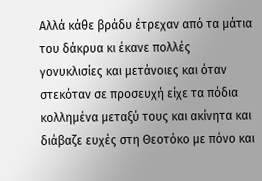Αλλά κάθε βράδυ έτρεχαν από τα μάτια του δάκρυα κι έκανε πολλές γονυκλισίες και μετάνοιες και όταν στεκόταν σε προσευχή είχε τα πόδια κολλημένα μεταξύ τους και ακίνητα και διάβαζε ευχές στη Θεοτόκο με πόνο και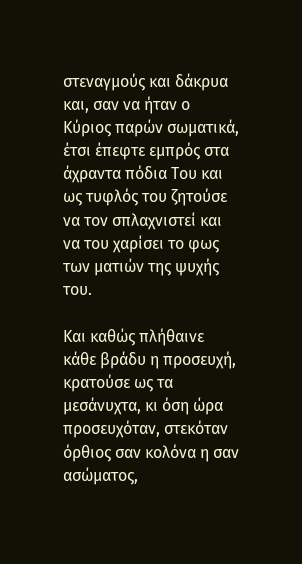στεναγμούς και δάκρυα και, σαν να ήταν ο Κύριος παρών σωματικά, έτσι έπεφτε εμπρός στα άχραντα πόδια Του και ως τυφλός του ζητούσε να τον σπλαχνιστεί και να του χαρίσει το φως των ματιών της ψυχής του.

Και καθώς πλήθαινε κάθε βράδυ η προσευχή, κρατούσε ως τα μεσάνυχτα, κι όση ώρα προσευχόταν, στεκόταν όρθιος σαν κολόνα η σαν ασώματος,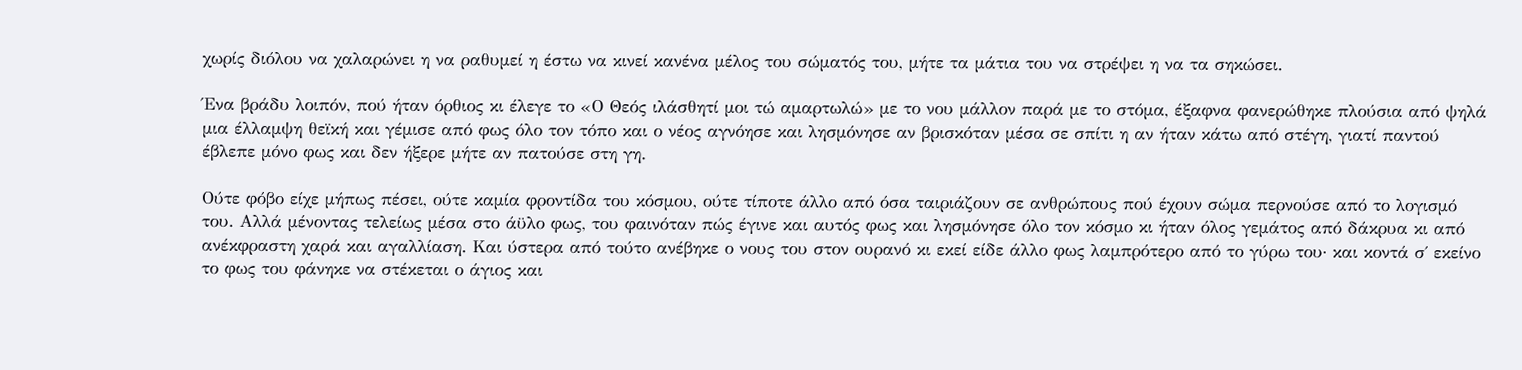χωρίς διόλου να χαλαρώνει η να ραθυμεί η έστω να κινεί κανένα μέλος του σώματός του, μήτε τα μάτια του να στρέψει η να τα σηκώσει.

Ένα βράδυ λοιπόν, πού ήταν όρθιος κι έλεγε το «Ο Θεός ιλάσθητί μοι τώ αμαρτωλώ» με το νου μάλλον παρά με το στόμα, έξαφνα φανερώθηκε πλούσια από ψηλά μια έλλαμψη θεϊκή και γέμισε από φως όλο τον τόπο και ο νέος αγνόησε και λησμόνησε αν βρισκόταν μέσα σε σπίτι η αν ήταν κάτω από στέγη, γιατί παντού έβλεπε μόνο φως και δεν ήξερε μήτε αν πατούσε στη γη.

Ούτε φόβο είχε μήπως πέσει, ούτε καμία φροντίδα του κόσμου, ούτε τίποτε άλλο από όσα ταιριάζουν σε ανθρώπους πού έχουν σώμα περνούσε από το λογισμό του. Αλλά μένοντας τελείως μέσα στο άϋλο φως, του φαινόταν πώς έγινε και αυτός φως και λησμόνησε όλο τον κόσμο κι ήταν όλος γεμάτος από δάκρυα κι από ανέκφραστη χαρά και αγαλλίαση. Και ύστερα από τούτο ανέβηκε ο νους του στον ουρανό κι εκεί είδε άλλο φως λαμπρότερο από το γύρω του· και κοντά σ΄ εκείνο το φως του φάνηκε να στέκεται ο άγιος και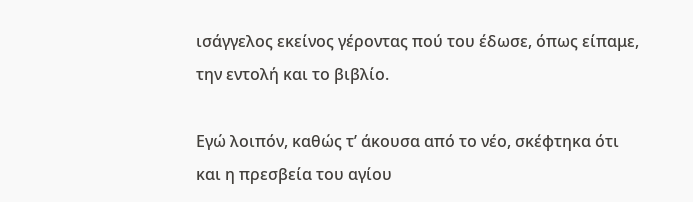ισάγγελος εκείνος γέροντας πού του έδωσε, όπως είπαμε, την εντολή και το βιβλίο.

Εγώ λοιπόν, καθώς τʼ άκουσα από το νέο, σκέφτηκα ότι και η πρεσβεία του αγίου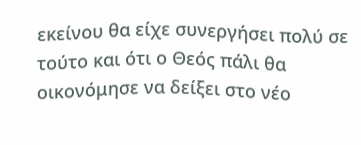εκείνου θα είχε συνεργήσει πολύ σε τούτο και ότι ο Θεός πάλι θα οικονόμησε να δείξει στο νέο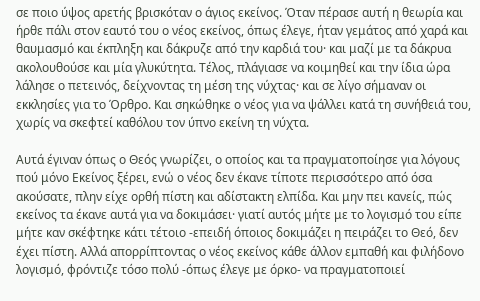σε ποιο ύψος αρετής βρισκόταν ο άγιος εκείνος. Όταν πέρασε αυτή η θεωρία και ήρθε πάλι στον εαυτό του ο νέος εκείνος, όπως έλεγε, ήταν γεμάτος από χαρά και θαυμασμό και έκπληξη και δάκρυζε από την καρδιά του· και μαζί με τα δάκρυα ακολουθούσε και μία γλυκύτητα. Τέλος, πλάγιασε να κοιμηθεί και την ίδια ώρα λάλησε ο πετεινός, δείχνοντας τη μέση της νύχτας· και σε λίγο σήμαναν οι εκκλησίες για το Όρθρο. Και σηκώθηκε ο νέος για να ψάλλει κατά τη συνήθειά του, χωρίς να σκεφτεί καθόλου τον ύπνο εκείνη τη νύχτα.

Αυτά έγιναν όπως ο Θεός γνωρίζει, ο οποίος και τα πραγματοποίησε για λόγους πού μόνο Εκείνος ξέρει, ενώ ο νέος δεν έκανε τίποτε περισσότερο από όσα ακούσατε, πλην είχε ορθή πίστη και αδίστακτη ελπίδα. Και μην πει κανείς, πώς εκείνος τα έκανε αυτά για να δοκιμάσει· γιατί αυτός μήτε με το λογισμό του είπε μήτε καν σκέφτηκε κάτι τέτοιο -επειδή όποιος δοκιμάζει η πειράζει το Θεό, δεν έχει πίστη. Αλλά απορρίπτοντας ο νέος εκείνος κάθε άλλον εμπαθή και φιλήδονο λογισμό, φρόντιζε τόσο πολύ -όπως έλεγε με όρκο- να πραγματοποιεί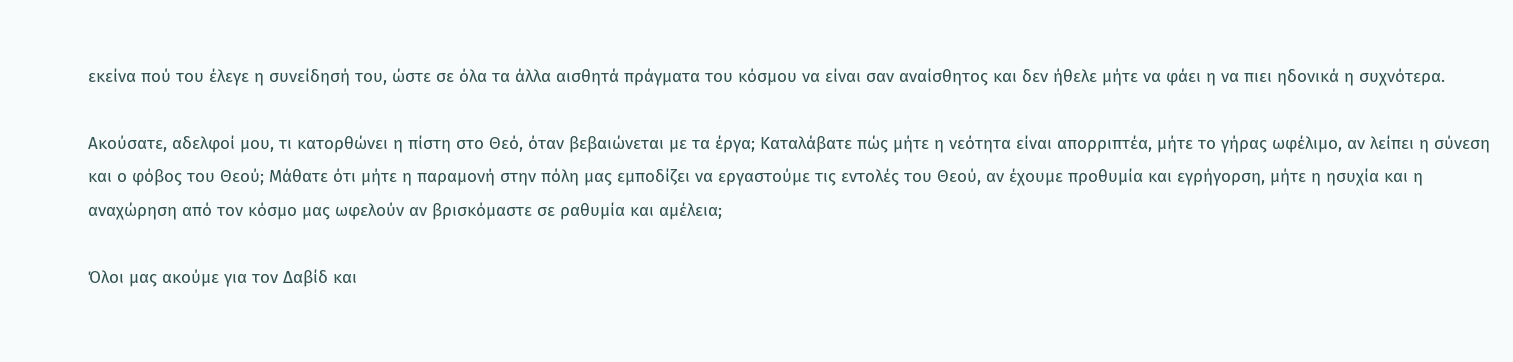εκείνα πού του έλεγε η συνείδησή του, ώστε σε όλα τα άλλα αισθητά πράγματα του κόσμου να είναι σαν αναίσθητος και δεν ήθελε μήτε να φάει η να πιει ηδονικά η συχνότερα.

Ακούσατε, αδελφοί μου, τι κατορθώνει η πίστη στο Θεό, όταν βεβαιώνεται με τα έργα; Καταλάβατε πώς μήτε η νεότητα είναι απορριπτέα, μήτε το γήρας ωφέλιμο, αν λείπει η σύνεση και ο φόβος του Θεού; Μάθατε ότι μήτε η παραμονή στην πόλη μας εμποδίζει να εργαστούμε τις εντολές του Θεού, αν έχουμε προθυμία και εγρήγορση, μήτε η ησυχία και η αναχώρηση από τον κόσμο μας ωφελούν αν βρισκόμαστε σε ραθυμία και αμέλεια;

Όλοι μας ακούμε για τον Δαβίδ και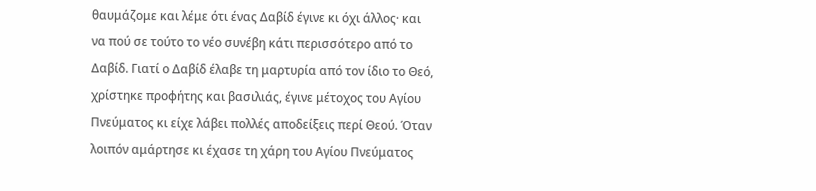θαυμάζομε και λέμε ότι ένας Δαβίδ έγινε κι όχι άλλος· και να πού σε τούτο το νέο συνέβη κάτι περισσότερο από το Δαβίδ. Γιατί ο Δαβίδ έλαβε τη μαρτυρία από τον ίδιο το Θεό, χρίστηκε προφήτης και βασιλιάς, έγινε μέτοχος του Αγίου Πνεύματος κι είχε λάβει πολλές αποδείξεις περί Θεού. Όταν λοιπόν αμάρτησε κι έχασε τη χάρη του Αγίου Πνεύματος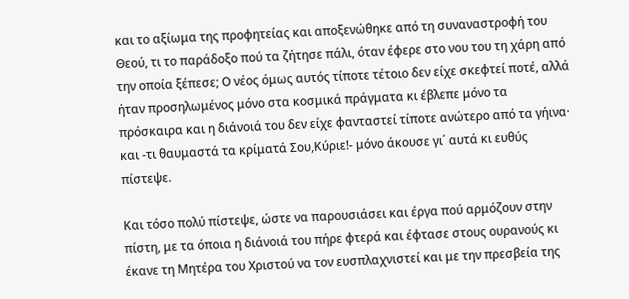και το αξίωμα της προφητείας και αποξενώθηκε από τη συναναστροφή του Θεού, τι το παράδοξο πού τα ζήτησε πάλι, όταν έφερε στο νου του τη χάρη από την οποία ξέπεσε; Ο νέος όμως αυτός τίποτε τέτοιο δεν είχε σκεφτεί ποτέ, αλλά ήταν προσηλωμένος μόνο στα κοσμικά πράγματα κι έβλεπε μόνο τα πρόσκαιρα και η διάνοιά του δεν είχε φανταστεί τίποτε ανώτερο από τα γήινα· και -τι θαυμαστά τα κρίματά Σου,Κύριε!- μόνο άκουσε γι΄ αυτά κι ευθύς πίστεψε.

Και τόσο πολύ πίστεψε, ώστε να παρουσιάσει και έργα πού αρμόζουν στην πίστη, με τα όποια η διάνοιά του πήρε φτερά και έφτασε στους ουρανούς κι έκανε τη Μητέρα του Χριστού να τον ευσπλαχνιστεί και με την πρεσβεία της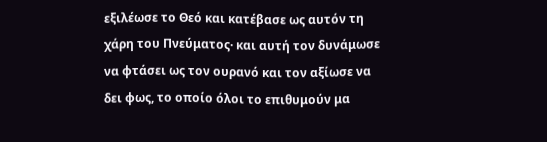εξιλέωσε το Θεό και κατέβασε ως αυτόν τη χάρη του Πνεύματος· και αυτή τον δυνάμωσε να φτάσει ως τον ουρανό και τον αξίωσε να δει φως, το οποίο όλοι το επιθυμούν μα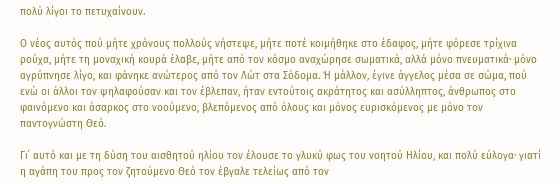πολύ λίγοι το πετυχαίνουν.

Ο νέος αυτός πού μήτε χρόνους πολλούς νήστεψε, μήτε ποτέ κοιμήθηκε στο έδαφος, μήτε φόρεσε τρίχινα ρούχα, μήτε τη μοναχική κουρά έλαβε, μήτε από τον κόσμο αναχώρησε σωματικά, αλλά μόνο πνευματικά· μόνο αγρύπνησε λίγο, και φάνηκε ανώτερος από τον Λώτ στα Σόδομα. Ή μάλλον, έγινε άγγελος μέσα σε σώμα, πού ενώ οι άλλοι τον ψηλαφούσαν και τον έβλεπαν, ήταν εντούτοις ακράτητος και ασύλληπτος, άνθρωπος στο φαινόμενο και άσαρκος στο νοούμενο, βλεπόμενος από όλους και μόνος ευρισκόμενος με μόνο τον παντογνώστη Θεό.

Γι΄ αυτό και με τη δύση του αισθητού ηλίου τον έλουσε το γλυκύ φως του νοητού Ηλίου, και πολύ εύλογα· γιατί η αγάπη του προς τον ζητούμενο Θεό τον έβγαλε τελείως από τον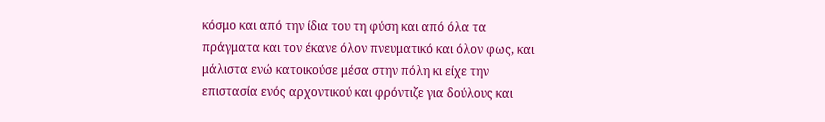κόσμο και από την ίδια του τη φύση και από όλα τα πράγματα και τον έκανε όλον πνευματικό και όλον φως, και μάλιστα ενώ κατοικούσε μέσα στην πόλη κι είχε την επιστασία ενός αρχοντικού και φρόντιζε για δούλους και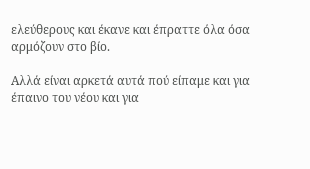ελεύθερους και έκανε και έπραττε όλα όσα αρμόζουν στο βίο.

Αλλά είναι αρκετά αυτά πού είπαμε και για έπαινο του νέου και για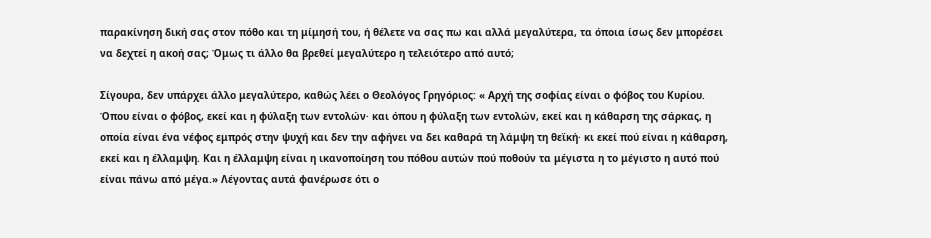παρακίνηση δική σας στον πόθο και τη μίμησή του, ή θέλετε να σας πω και αλλά μεγαλύτερα, τα όποια ίσως δεν μπορέσει να δεχτεί η ακοή σας; Όμως τι άλλο θα βρεθεί μεγαλύτερο η τελειότερο από αυτό;

Σίγουρα, δεν υπάρχει άλλο μεγαλύτερο, καθώς λέει ο Θεολόγος Γρηγόριος: « Αρχή της σοφίας είναι ο φόβος του Κυρίου. Όπου είναι ο φόβος, εκεί και η φύλαξη των εντολών· και όπου η φύλαξη των εντολών, εκεί και η κάθαρση της σάρκας, η οποία είναι ένα νέφος εμπρός στην ψυχή και δεν την αφήνει να δει καθαρά τη λάμψη τη θεϊκή· κι εκεί πού είναι η κάθαρση, εκεί και η έλλαμψη. Και η έλλαμψη είναι η ικανοποίηση του πόθου αυτών πού ποθούν τα μέγιστα η το μέγιστο η αυτό πού είναι πάνω από μέγα.» Λέγοντας αυτά φανέρωσε ότι ο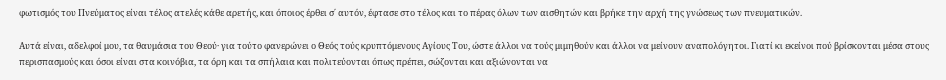φωτισμός του Πνεύματος είναι τέλος ατελές κάθε αρετής, και όποιος έρθει σ΄ αυτόν, έφτασε στο τέλος και το πέρας όλων των αισθητών και βρήκε την αρχή της γνώσεως των πνευματικών.

Αυτά είναι, αδελφοί μου, τα θαυμάσια του Θεού· για τούτο φανερώνει ο Θεός τούς κρυπτόμενους Αγίους Του, ώστε άλλοι να τούς μιμηθούν και άλλοι να μείνουν αναπολόγητοι. Γιατί κι εκείνοι πού βρίσκονται μέσα στους περισπασμούς και όσοι είναι στα κοινόβια, τα όρη και τα σπήλαια και πολιτεύονται όπως πρέπει, σώζονται και αξιώνονται να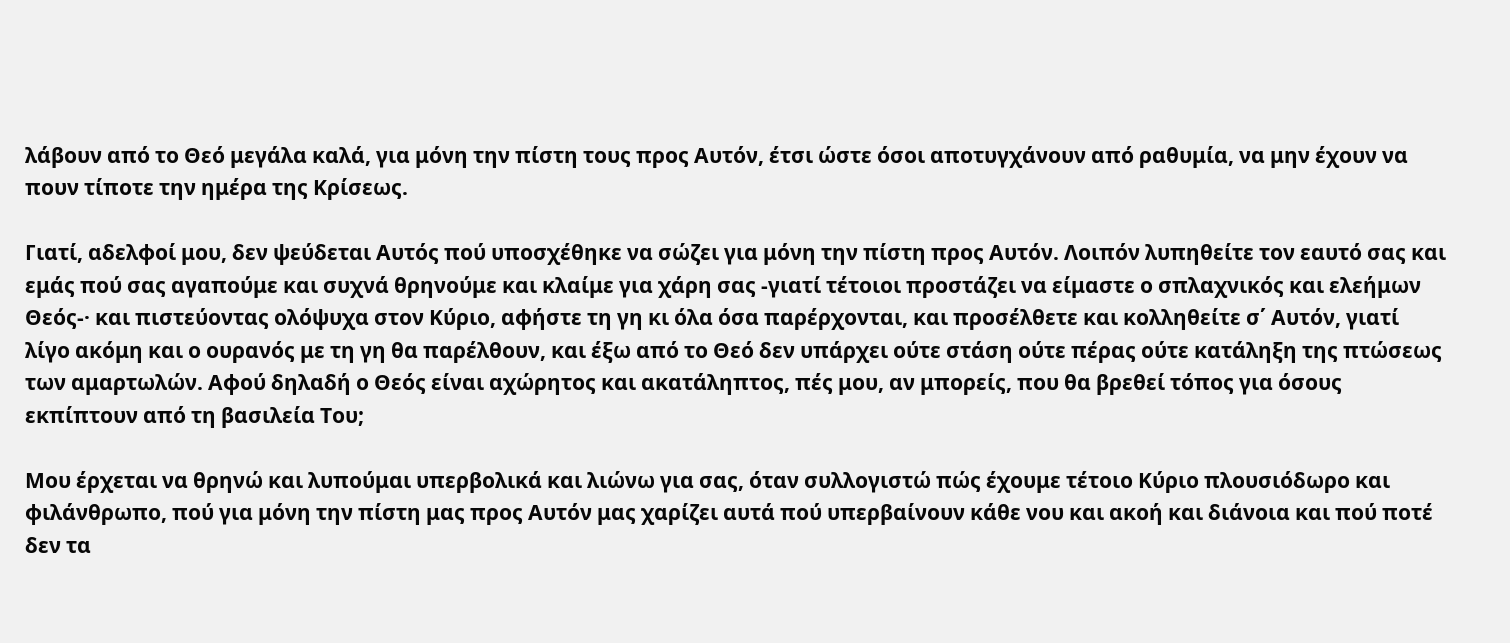λάβουν από το Θεό μεγάλα καλά, για μόνη την πίστη τους προς Αυτόν, έτσι ώστε όσοι αποτυγχάνουν από ραθυμία, να μην έχουν να πουν τίποτε την ημέρα της Κρίσεως.

Γιατί, αδελφοί μου, δεν ψεύδεται Αυτός πού υποσχέθηκε να σώζει για μόνη την πίστη προς Αυτόν. Λοιπόν λυπηθείτε τον εαυτό σας και εμάς πού σας αγαπούμε και συχνά θρηνούμε και κλαίμε για χάρη σας -γιατί τέτοιοι προστάζει να είμαστε ο σπλαχνικός και ελεήμων Θεός-· και πιστεύοντας ολόψυχα στον Κύριο, αφήστε τη γη κι όλα όσα παρέρχονται, και προσέλθετε και κολληθείτε σ΄ Αυτόν, γιατί λίγο ακόμη και ο ουρανός με τη γη θα παρέλθουν, και έξω από το Θεό δεν υπάρχει ούτε στάση ούτε πέρας ούτε κατάληξη της πτώσεως των αμαρτωλών. Αφού δηλαδή ο Θεός είναι αχώρητος και ακατάληπτος, πές μου, αν μπορείς, που θα βρεθεί τόπος για όσους εκπίπτουν από τη βασιλεία Του;

Μου έρχεται να θρηνώ και λυπούμαι υπερβολικά και λιώνω για σας, όταν συλλογιστώ πώς έχουμε τέτοιο Κύριο πλουσιόδωρο και φιλάνθρωπο, πού για μόνη την πίστη μας προς Αυτόν μας χαρίζει αυτά πού υπερβαίνουν κάθε νου και ακοή και διάνοια και πού ποτέ δεν τα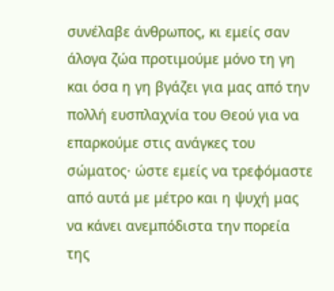συνέλαβε άνθρωπος, κι εμείς σαν άλογα ζώα προτιμούμε μόνο τη γη και όσα η γη βγάζει για μας από την πολλή ευσπλαχνία του Θεού για να επαρκούμε στις ανάγκες του σώματος· ώστε εμείς να τρεφόμαστε από αυτά με μέτρο και η ψυχή μας να κάνει ανεμπόδιστα την πορεία της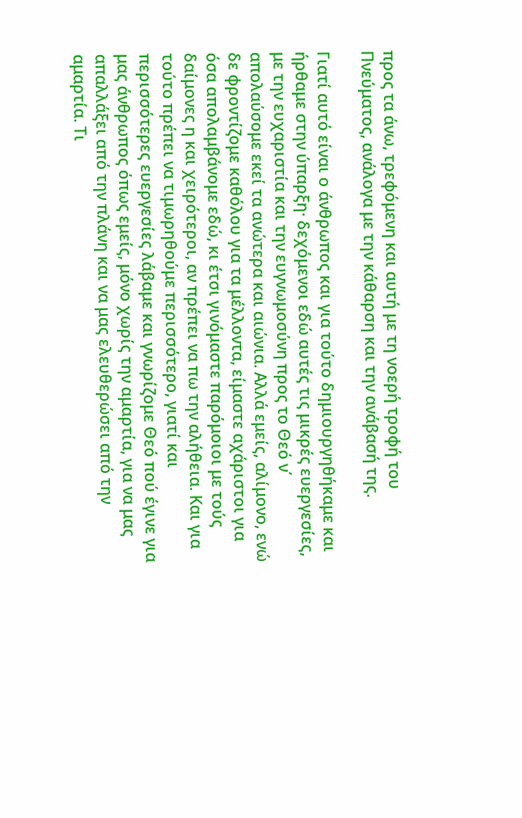προς τα άνω, τρεφόμενη και αυτή με τη νοερή τροφή του Πνεύματος, ανάλογα με την κάθαρση και την ανάβασή της.

Γιατί αυτό είναι ο άνθρωπος και για τούτο δημιουργηθήκαμε και ήρθαμε στην ύπαρξη· δεχόμενοι εδώ αυτές τις μικρές ευεργεσίες, με την ευχαριστία και την ευγνωμοσύνη προς το Θεό ν΄ απολαύσομε εκεί τα ανώτερα και αιώνια. Αλλά εμείς, αλίμονο, ενώ δε φροντίζομε καθόλου για τα μέλλοντα, είμαστε αχάριστοι για όσα απολαμβάνομε εδώ, κι έτσι γινόμαστε παρόμοιοι με τούς δαίμονες η και χειρότεροι, αν πρέπει να πω την αλήθεια. Και για τούτο πρέπει να τιμωρηθούμε περισσότερο, γιατί και περισσότερες ευεργεσίες λάβαμε και γνωρίζομε Θεό πού έγινε για μας άνθρωπος όπως εμείς, μόνο χωρίς την αμαρτία, για να μας απαλλάξει από την πλάνη και να μας ελευθερώσει από την αμαρτία. Τι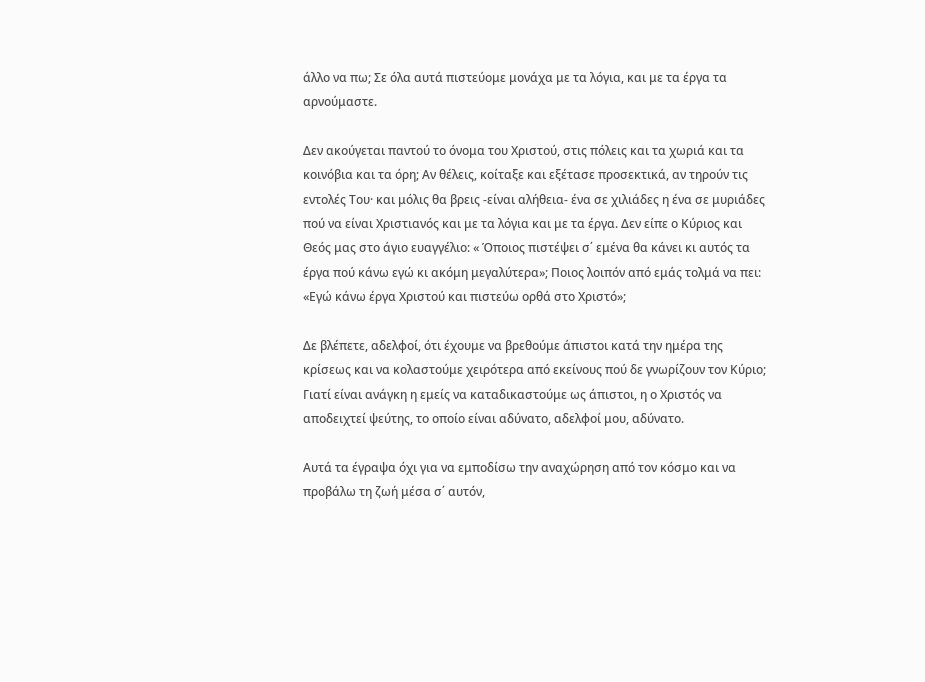άλλο να πω; Σε όλα αυτά πιστεύομε μονάχα με τα λόγια, και με τα έργα τα αρνούμαστε.

Δεν ακούγεται παντού το όνομα του Χριστού, στις πόλεις και τα χωριά και τα κοινόβια και τα όρη; Αν θέλεις, κοίταξε και εξέτασε προσεκτικά, αν τηρούν τις εντολές Του· και μόλις θα βρεις -είναι αλήθεια- ένα σε χιλιάδες η ένα σε μυριάδες πού να είναι Χριστιανός και με τα λόγια και με τα έργα. Δεν είπε ο Κύριος και Θεός μας στο άγιο ευαγγέλιο: « Όποιος πιστέψει σ΄ εμένα θα κάνει κι αυτός τα έργα πού κάνω εγώ κι ακόμη μεγαλύτερα»; Ποιος λοιπόν από εμάς τολμά να πει: «Εγώ κάνω έργα Χριστού και πιστεύω ορθά στο Χριστό»;

Δε βλέπετε, αδελφοί, ότι έχουμε να βρεθούμε άπιστοι κατά την ημέρα της κρίσεως και να κολαστούμε χειρότερα από εκείνους πού δε γνωρίζουν τον Κύριο; Γιατί είναι ανάγκη η εμείς να καταδικαστούμε ως άπιστοι, η ο Χριστός να αποδειχτεί ψεύτης, το οποίο είναι αδύνατο, αδελφοί μου, αδύνατο.

Αυτά τα έγραψα όχι για να εμποδίσω την αναχώρηση από τον κόσμο και να προβάλω τη ζωή μέσα σ΄ αυτόν,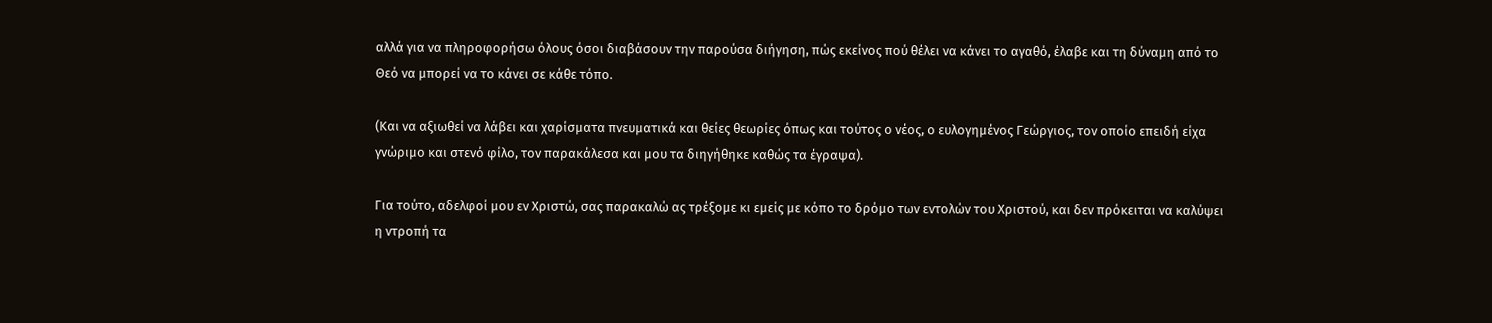αλλά για να πληροφορήσω όλους όσοι διαβάσουν την παρούσα διήγηση, πώς εκείνος πού θέλει να κάνει το αγαθό, έλαβε και τη δύναμη από το Θεό να μπορεί να το κάνει σε κάθε τόπο.

(Και να αξιωθεί να λάβει και χαρίσματα πνευματικά και θείες θεωρίες όπως και τούτος ο νέος, ο ευλογημένος Γεώργιος, τον οποίο επειδή είχα γνώριμο και στενό φίλο, τον παρακάλεσα και μου τα διηγήθηκε καθώς τα έγραψα).

Για τούτο, αδελφοί μου εν Χριστώ, σας παρακαλώ ας τρέξομε κι εμείς με κόπο το δρόμο των εντολών του Χριστού, και δεν πρόκειται να καλύψει η ντροπή τα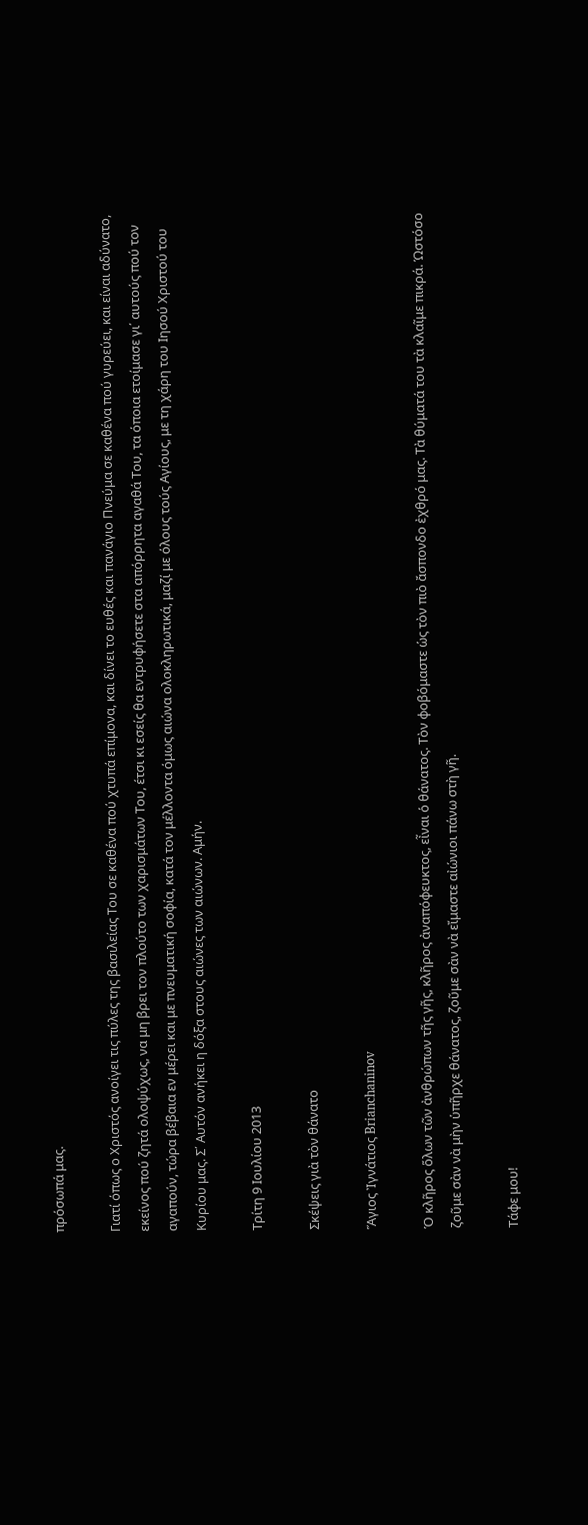πρόσωπά μας.

Γιατί όπως ο Χριστός ανοίγει τις πύλες της βασιλείας Του σε καθένα πού χτυπά επίμονα, και δίνει το ευθές και πανάγιο Πνεύμα σε καθένα πού γυρεύει, και είναι αδύνατο, εκείνος πού ζητά ολοψύχως, να μη βρει τον πλούτο των χαρισμάτων Του, έτσι κι εσείς θα εντρυφήσετε στα απόρρητα αγαθά Του, τα όποια ετοίμασε γι΄ αυτούς πού τον αγαπούν, τώρα βέβαια εν μέρει και με πνευματική σοφία, κατά τον μέλλοντα όμως αιώνα ολοκληρωτικά, μαζί με όλους τούς Αγίους, με τη χάρη του Ιησού Χριστού του Κυρίου μας. Σ΄ Αυτόν ανήκει η δόξα στους αιώνες των αιώνων. Αμήν.

Τρίτη 9 Ιουλίου 2013

Σκέψεις γιὰ τὸν θάνατο

Ἅγιος Ἰγνάτιος Brianchaninov

Ὁ κλῆρος ὅλων τῶν ἀνθρώπων τῆς γῆς, κλῆρος ἀναπόφευκτος, εἶναι ὁ θάνατος. Τὸν φοβόμαστε ὡς τὸν πιὸ ἄσπονδο ἐχθρό μας. Τὰ θύματά του τὰ κλαῖμε πικρά. Ὡστόσο ζοῦμε σὰν νὰ μὴν ὑπῆρχε θάνατος, ζοῦμε σὰν νὰ εἴμαστε αἰώνιοι πάνω στὴ γῆ.

Τάφε μου!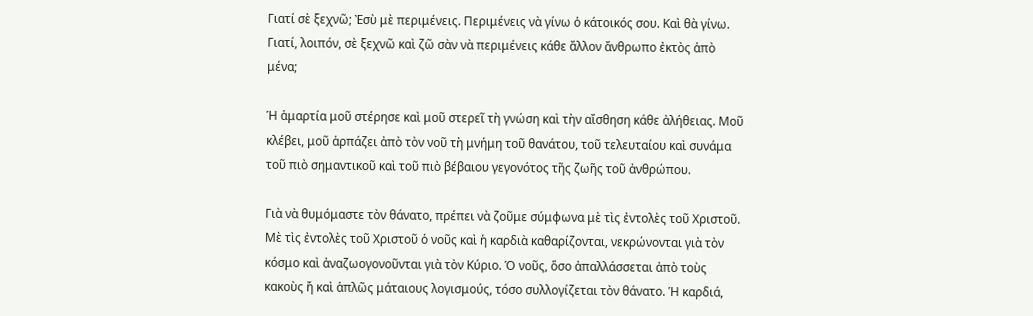Γιατί σὲ ξεχνῶ; Ἐσὺ μὲ περιμένεις. Περιμένεις νὰ γίνω ὁ κάτοικός σου. Καὶ θὰ γίνω. Γιατί, λοιπόν, σὲ ξεχνῶ καὶ ζῶ σὰν νὰ περιμένεις κάθε ἄλλον ἄνθρωπο ἐκτὸς ἀπὸ μένα;

Ἡ ἁμαρτία μοῦ στέρησε καὶ μοῦ στερεῖ τὴ γνώση καὶ τὴν αἴσθηση κάθε ἀλήθειας. Μοῦ κλέβει, μοῦ ἁρπάζει ἀπὸ τὸν νοῦ τὴ μνήμη τοῦ θανάτου, τοῦ τελευταίου καὶ συνάμα τοῦ πιὸ σημαντικοῦ καὶ τοῦ πιὸ βέβαιου γεγονότος τῆς ζωῆς τοῦ ἀνθρώπου.

Γιὰ νὰ θυμόμαστε τὸν θάνατο, πρέπει νὰ ζοῦμε σύμφωνα μὲ τὶς ἐντολὲς τοῦ Χριστοῦ. Μὲ τὶς ἐντολὲς τοῦ Χριστοῦ ὁ νοῦς καὶ ἡ καρδιὰ καθαρίζονται, νεκρώνονται γιὰ τὸν κόσμο καὶ ἀναζωογονοῦνται γιὰ τὸν Κύριο. Ὁ νοῦς, ὅσο ἀπαλλάσσεται ἀπὸ τοὺς κακοὺς ἤ καὶ ἁπλῶς μάταιους λογισμούς, τόσο συλλογίζεται τὸν θάνατο. Ἡ καρδιά,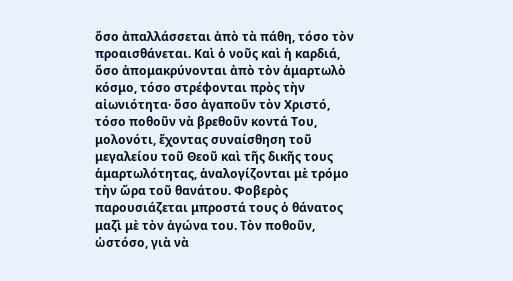ὅσο ἀπαλλάσσεται ἀπὸ τὰ πάθη, τόσο τὸν προαισθάνεται. Καὶ ὁ νοῦς καὶ ἡ καρδιά, ὅσο ἀπομακρύνονται ἀπὸ τὸν ἁμαρτωλὸ κόσμο, τόσο στρέφονται πρὸς τὴν αἰωνιότητα· ὅσο ἀγαποῦν τὸν Χριστό, τόσο ποθοῦν νὰ βρεθοῦν κοντά Του, μολονότι, ἔχοντας συναίσθηση τοῦ μεγαλείου τοῦ Θεοῦ καὶ τῆς δικῆς τους ἁμαρτωλότητας, ἀναλογίζονται μὲ τρόμο τὴν ὥρα τοῦ θανάτου. Φοβερὸς παρουσιάζεται μπροστά τους ὁ θάνατος μαζὶ μὲ τὸν ἀγώνα του. Τὸν ποθοῦν, ὡστόσο, γιὰ νὰ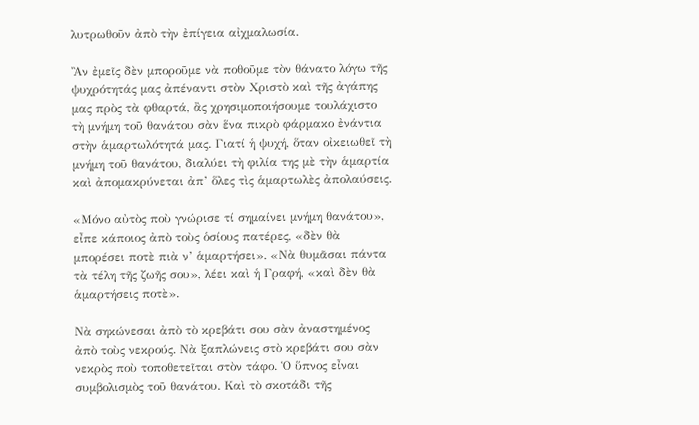λυτρωθοῦν ἀπὸ τὴν ἐπίγεια αἰχμαλωσία.

Ἂν ἐμεῖς δὲν μποροῦμε νὰ ποθοῦμε τὸν θάνατο λόγω τῆς ψυχρότητάς μας ἀπέναντι στὸν Χριστὸ καὶ τῆς ἀγάπης μας πρὸς τὰ φθαρτά, ἂς χρησιμοποιήσουμε τουλάχιστο τὴ μνήμη τοῦ θανάτου σὰν ἕνα πικρὸ φάρμακο ἐνάντια στὴν ἁμαρτωλότητά μας. Γιατί ἡ ψυχή, ὅταν οἰκειωθεῖ τὴ μνήμη τοῦ θανάτου, διαλύει τὴ φιλία της μὲ τὴν ἁμαρτία καὶ ἀπομακρύνεται ἀπ’ ὅλες τὶς ἁμαρτωλὲς ἀπολαύσεις.

«Μόνο αὐτὸς ποὺ γνώρισε τί σημαίνει μνήμη θανάτου», εἶπε κάποιος ἀπὸ τοὺς ὁσίους πατέρες, «δὲν θὰ μπορέσει ποτὲ πιὰ ν’ ἁμαρτήσει». «Νὰ θυμᾶσαι πάντα τὰ τέλη τῆς ζωῆς σου», λέει καὶ ἡ Γραφή, «καὶ δὲν θὰ ἁμαρτήσεις ποτὲ».

Νὰ σηκώνεσαι ἀπὸ τὸ κρεβάτι σου σὰν ἀναστημένος ἀπὸ τοὺς νεκρούς. Νὰ ξαπλώνεις στὸ κρεβάτι σου σὰν νεκρὸς ποὺ τοποθετεῖται στὸν τάφο. Ὁ ὕπνος εἶναι συμβολισμὸς τοῦ θανάτου. Καὶ τὸ σκοτάδι τῆς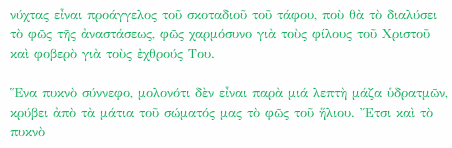νύχτας εἶναι προάγγελος τοῦ σκοταδιοῦ τοῦ τάφου, ποὺ θὰ τὸ διαλύσει τὸ φῶς τῆς ἀναστάσεως, φῶς χαρμόσυνο γιὰ τοὺς φίλους τοῦ Χριστοῦ καὶ φοβερὸ γιὰ τοὺς ἐχθρούς Του.

Ἕνα πυκνὸ σύννεφο, μολονότι δὲν εἶναι παρὰ μιά λεπτὴ μάζα ὑδρατμῶν, κρύβει ἀπὸ τὰ μάτια τοῦ σώματός μας τὸ φῶς τοῦ ἥλιου. Ἔτσι καὶ τὸ πυκνὸ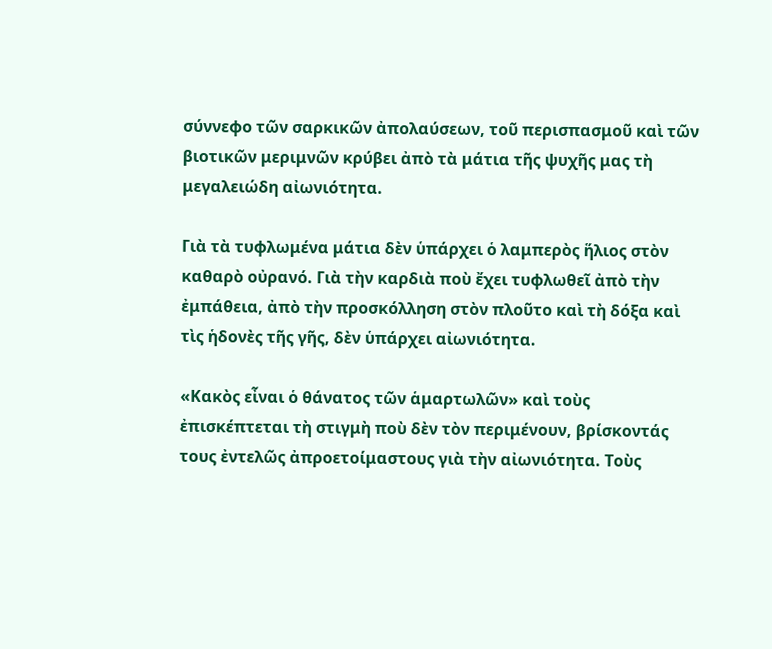σύννεφο τῶν σαρκικῶν ἀπολαύσεων, τοῦ περισπασμοῦ καὶ τῶν βιοτικῶν μεριμνῶν κρύβει ἀπὸ τὰ μάτια τῆς ψυχῆς μας τὴ μεγαλειώδη αἰωνιότητα.

Γιὰ τὰ τυφλωμένα μάτια δὲν ὑπάρχει ὁ λαμπερὸς ἥλιος στὸν καθαρὸ οὐρανό. Γιὰ τὴν καρδιὰ ποὺ ἔχει τυφλωθεῖ ἀπὸ τὴν ἐμπάθεια, ἀπὸ τὴν προσκόλληση στὸν πλοῦτο καὶ τὴ δόξα καὶ τὶς ἡδονὲς τῆς γῆς, δὲν ὑπάρχει αἰωνιότητα.

«Κακὸς εἶναι ὁ θάνατος τῶν ἁμαρτωλῶν» καὶ τοὺς ἐπισκέπτεται τὴ στιγμὴ ποὺ δὲν τὸν περιμένουν, βρίσκοντάς τους ἐντελῶς ἀπροετοίμαστους γιὰ τὴν αἰωνιότητα. Τοὺς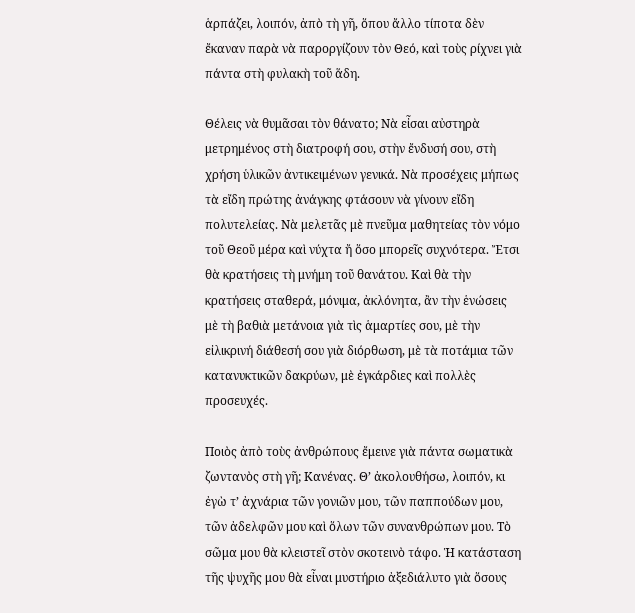ἁρπάζει, λοιπόν, ἀπὸ τὴ γῆ, ὅπου ἄλλο τίποτα δὲν ἔκαναν παρὰ νὰ παροργίζουν τὸν Θεό, καὶ τοὺς ρίχνει γιὰ πάντα στὴ φυλακὴ τοῦ ἅδη.

Θέλεις νὰ θυμᾶσαι τὸν θάνατο; Νὰ εἶσαι αὐστηρὰ μετρημένος στὴ διατροφή σου, στὴν ἔνδυσή σου, στὴ χρήση ὑλικῶν ἀντικειμένων γενικά. Νὰ προσέχεις μήπως τὰ εἴδη πρώτης ἀνάγκης φτάσουν νὰ γίνουν εἴδη πολυτελείας. Νὰ μελετᾶς μὲ πνεῦμα μαθητείας τὸν νόμο τοῦ Θεοῦ μέρα καὶ νύχτα ἤ ὅσο μπορεῖς συχνότερα. Ἔτσι θὰ κρατήσεις τὴ μνήμη τοῦ θανάτου. Καὶ θὰ τὴν κρατήσεις σταθερά, μόνιμα, ἀκλόνητα, ἂν τὴν ἑνώσεις μὲ τὴ βαθιὰ μετάνοια γιὰ τὶς ἁμαρτίες σου, μὲ τὴν εἰλικρινή διάθεσή σου γιὰ διόρθωση, μὲ τὰ ποτάμια τῶν κατανυκτικῶν δακρύων, μὲ ἐγκάρδιες καὶ πολλὲς προσευχές.

Ποιὸς ἀπὸ τοὺς ἀνθρώπους ἔμεινε γιὰ πάντα σωματικὰ ζωντανὸς στὴ γῆ; Κανένας. Θ’ ἀκολουθήσω, λοιπόν, κι ἐγὼ τ’ ἀχνάρια τῶν γονιῶν μου, τῶν παππούδων μου, τῶν ἀδελφῶν μου καὶ ὅλων τῶν συνανθρώπων μου. Τὸ σῶμα μου θὰ κλειστεῖ στὸν σκοτεινὸ τάφο. Ἡ κατάσταση τῆς ψυχῆς μου θὰ εἶναι μυστήριο ἀξεδιάλυτο γιὰ ὅσους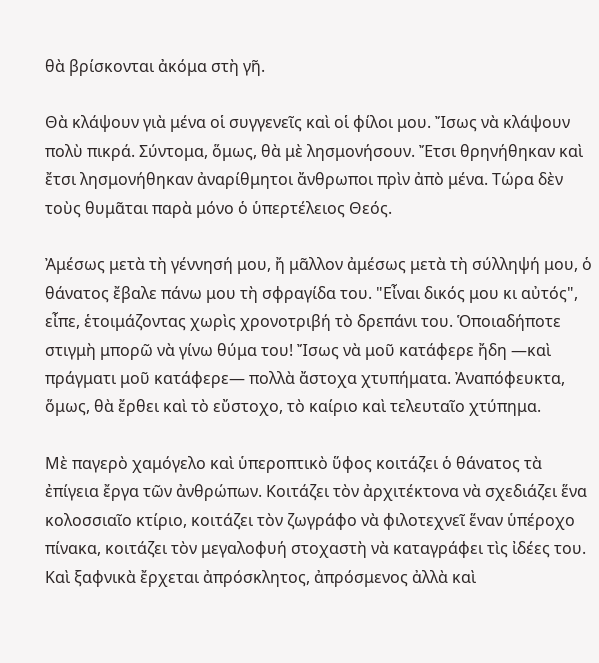θὰ βρίσκονται ἀκόμα στὴ γῆ.

Θὰ κλάψουν γιὰ μένα οἱ συγγενεῖς καὶ οἱ φίλοι μου. Ἴσως νὰ κλάψουν πολὺ πικρά. Σύντομα, ὅμως, θὰ μὲ λησμονήσουν. Ἔτσι θρηνήθηκαν καὶ ἔτσι λησμονήθηκαν ἀναρίθμητοι ἄνθρωποι πρὶν ἀπὸ μένα. Τώρα δὲν τοὺς θυμᾶται παρὰ μόνο ὁ ὑπερτέλειος Θεός.

Ἀμέσως μετὰ τὴ γέννησή μου, ἤ μᾶλλον ἀμέσως μετὰ τὴ σύλληψή μου, ὁ θάνατος ἔβαλε πάνω μου τὴ σφραγίδα του. "Εἶναι δικός μου κι αὐτός", εἶπε, ἑτοιμάζοντας χωρὶς χρονοτριβή τὸ δρεπάνι του. Ὁποιαδήποτε στιγμὴ μπορῶ νὰ γίνω θύμα του! Ἴσως νὰ μοῦ κατάφερε ἤδη —καὶ πράγματι μοῦ κατάφερε— πολλὰ ἄστοχα χτυπήματα. Ἀναπόφευκτα, ὅμως, θὰ ἔρθει καὶ τὸ εὔστοχο, τὸ καίριο καὶ τελευταῖο χτύπημα.

Μὲ παγερὸ χαμόγελο καὶ ὑπεροπτικὸ ὕφος κοιτάζει ὁ θάνατος τὰ ἐπίγεια ἔργα τῶν ἀνθρώπων. Κοιτάζει τὸν ἀρχιτέκτονα νὰ σχεδιάζει ἕνα κολοσσιαῖο κτίριο, κοιτάζει τὸν ζωγράφο νὰ φιλοτεχνεῖ ἕναν ὑπέροχο πίνακα, κοιτάζει τὸν μεγαλοφυή στοχαστὴ νὰ καταγράφει τὶς ἰδέες του. Καὶ ξαφνικὰ ἔρχεται ἀπρόσκλητος, ἀπρόσμενος ἀλλὰ καὶ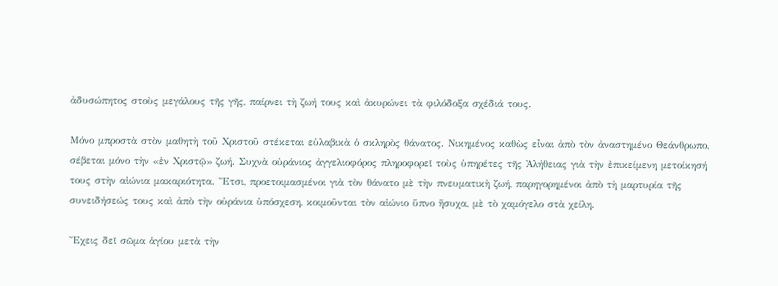ἀδυσώπητος στοὺς μεγάλους τῆς γῆς, παίρνει τὴ ζωή τους καὶ ἀκυρώνει τὰ φιλόδοξα σχέδιά τους.

Μόνο μπροστὰ στὸν μαθητὴ τοῦ Χριστοῦ στέκεται εὐλαβικὰ ὁ σκληρὸς θάνατος. Νικημένος καθὼς εἶναι ἀπὸ τὸν ἀναστημένο Θεάνθρωπο, σέβεται μόνο τὴν «ἐν Χριστῷ» ζωή. Συχνὰ οὐράνιος ἀγγελιοφόρος πληροφορεῖ τοὺς ὑπηρέτες τῆς Ἀλήθειας γιὰ τὴν ἐπικείμενη μετοίκησή τους στὴν αἰώνια μακαριότητα. Ἔτσι, προετοιμασμένοι γιὰ τὸν θάνατο μὲ τὴν πνευματικὴ ζωή, παρηγορημένοι ἀπὸ τὴ μαρτυρία τῆς συνειδήσεώς τους καὶ ἀπὸ τὴν οὐράνια ὑπόσχεση, κοιμοῦνται τὸν αἰώνιο ὕπνο ἥσυχα, μὲ τὸ χαμόγελο στὰ χείλη.

Ἔχεις δεῖ σῶμα ἁγίου μετὰ τὴν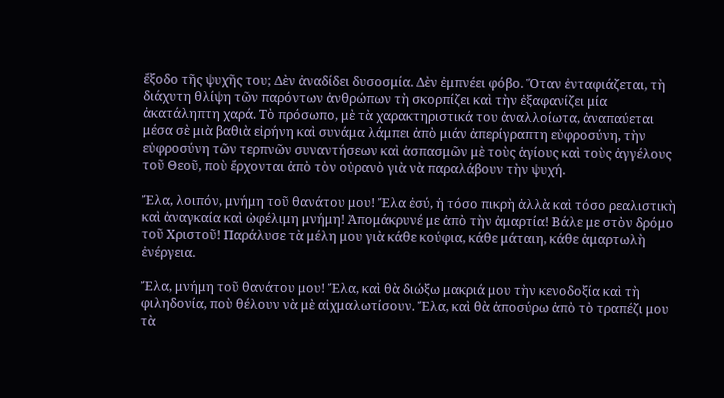ἔξοδο τῆς ψυχῆς του; Δὲν ἀναδίδει δυσοσμία. Δὲν ἐμπνέει φόβο. Ὅταν ἐνταφιάζεται, τὴ διάχυτη θλίψη τῶν παρόντων ἀνθρώπων τὴ σκορπίζει καὶ τὴν ἐξαφανίζει μία ἀκατάληπτη χαρά. Τὸ πρόσωπο, μὲ τὰ χαρακτηριστικά του ἀναλλοίωτα, ἀναπαύεται μέσα σὲ μιὰ βαθιὰ εἰρήνη καὶ συνάμα λάμπει ἀπὸ μιάν ἀπερίγραπτη εὐφροσύνη, τὴν εὐφροσύνη τῶν τερπνῶν συναντήσεων καὶ ἀσπασμῶν μὲ τοὺς ἁγίους καὶ τοὺς ἀγγέλους τοῦ Θεοῦ, ποὺ ἔρχονται ἀπὸ τὸν οὐρανὸ γιὰ νὰ παραλάβουν τὴν ψυχή.

Ἔλα, λοιπόν, μνήμη τοῦ θανάτου μου! Ἔλα ἐσύ, ἡ τόσο πικρὴ ἀλλὰ καὶ τόσο ρεαλιστικὴ καὶ ἀναγκαία καὶ ὠφέλιμη μνήμη! Ἀπομάκρυνέ με ἀπὸ τὴν ἁμαρτία! Βάλε με στὸν δρόμο τοῦ Χριστοῦ! Παράλυσε τὰ μέλη μου γιὰ κάθε κούφια, κάθε μάταιη, κάθε ἁμαρτωλὴ ἐνέργεια.

Ἔλα, μνήμη τοῦ θανάτου μου! Ἔλα, καὶ θὰ διώξω μακριά μου τὴν κενοδοξία καὶ τὴ φιληδονία, ποὺ θέλουν νὰ μὲ αἰχμαλωτίσουν. Ἔλα, καὶ θὰ ἀποσύρω ἀπὸ τὸ τραπέζι μου τὰ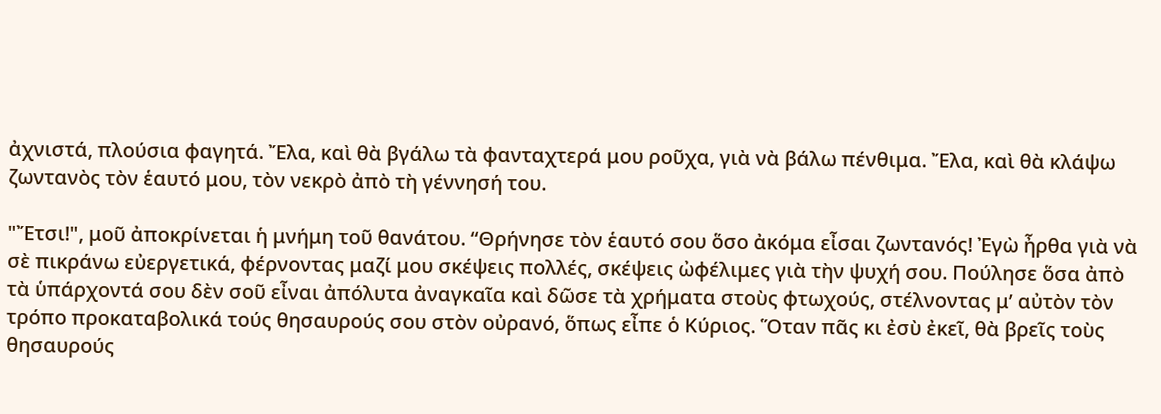ἀχνιστά, πλούσια φαγητά. Ἔλα, καὶ θὰ βγάλω τὰ φανταχτερά μου ροῦχα, γιὰ νὰ βάλω πένθιμα. Ἔλα, καὶ θὰ κλάψω ζωντανὸς τὸν ἑαυτό μου, τὸν νεκρὸ ἀπὸ τὴ γέννησή του.

"Ἔτσι!", μοῦ ἀποκρίνεται ἡ μνήμη τοῦ θανάτου. “Θρήνησε τὸν ἑαυτό σου ὅσο ἀκόμα εἶσαι ζωντανός! Ἐγὼ ἦρθα γιὰ νὰ σὲ πικράνω εὐεργετικά, φέρνοντας μαζί μου σκέψεις πολλές, σκέψεις ὠφέλιμες γιὰ τὴν ψυχή σου. Πούλησε ὅσα ἀπὸ τὰ ὑπάρχοντά σου δὲν σοῦ εἶναι ἀπόλυτα ἀναγκαῖα καὶ δῶσε τὰ χρήματα στοὺς φτωχούς, στέλνοντας μ’ αὐτὸν τὸν τρόπο προκαταβολικά τούς θησαυρούς σου στὸν οὐρανό, ὅπως εἶπε ὁ Κύριος. Ὅταν πᾶς κι ἐσὺ ἐκεῖ, θὰ βρεῖς τοὺς θησαυρούς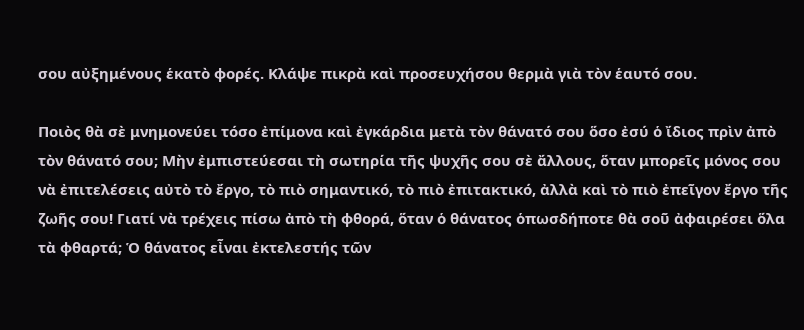σου αὐξημένους ἑκατὸ φορές. Κλάψε πικρὰ καὶ προσευχήσου θερμὰ γιὰ τὸν ἑαυτό σου.

Ποιὸς θὰ σὲ μνημονεύει τόσο ἐπίμονα καὶ ἐγκάρδια μετὰ τὸν θάνατό σου ὅσο ἐσύ ὁ ἴδιος πρὶν ἀπὸ τὸν θάνατό σου; Μὴν ἐμπιστεύεσαι τὴ σωτηρία τῆς ψυχῆς σου σὲ ἄλλους, ὅταν μπορεῖς μόνος σου νὰ ἐπιτελέσεις αὐτὸ τὸ ἔργο, τὸ πιὸ σημαντικό, τὸ πιὸ ἐπιτακτικό, ἀλλὰ καὶ τὸ πιὸ ἐπεῖγον ἔργο τῆς ζωῆς σου! Γιατί νὰ τρέχεις πίσω ἀπὸ τὴ φθορά, ὅταν ὁ θάνατος ὁπωσδήποτε θὰ σοῦ ἀφαιρέσει ὅλα τὰ φθαρτά; Ὁ θάνατος εἶναι ἐκτελεστής τῶν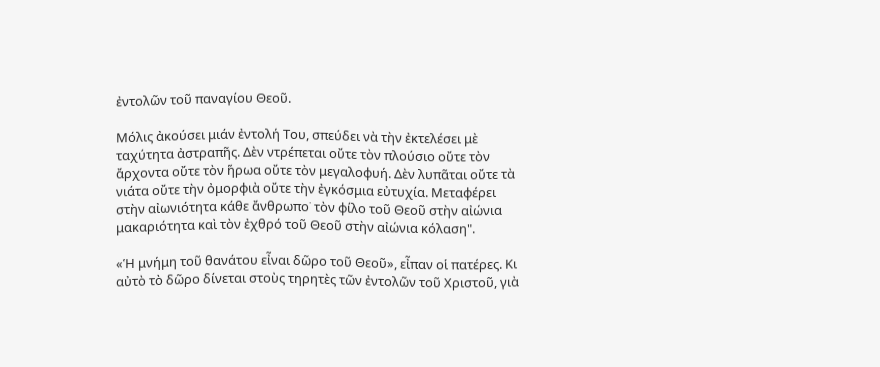ἐντολῶν τοῦ παναγίου Θεοῦ.

Μόλις ἀκούσει μιάν ἐντολή Του, σπεύδει νὰ τὴν ἐκτελέσει μὲ ταχύτητα ἀστραπῆς. Δὲν ντρέπεται οὔτε τὸν πλούσιο οὔτε τὸν ἄρχοντα οὔτε τὸν ἥρωα οὔτε τὸν μεγαλοφυή. Δὲν λυπᾶται οὔτε τὰ νιάτα οὔτε τὴν ὀμορφιὰ οὔτε τὴν ἐγκόσμια εὐτυχία. Μεταφέρει στὴν αἰωνιότητα κάθε ἄνθρωπο˙ τὸν φίλο τοῦ Θεοῦ στὴν αἰώνια μακαριότητα καὶ τὸν ἐχθρό τοῦ Θεοῦ στὴν αἰώνια κόλαση".

«Ἡ μνήμη τοῦ θανάτου εἶναι δῶρο τοῦ Θεοῦ», εἶπαν οἱ πατέρες. Κι αὐτὸ τὸ δῶρο δίνεται στοὺς τηρητὲς τῶν ἐντολῶν τοῦ Χριστοῦ, γιὰ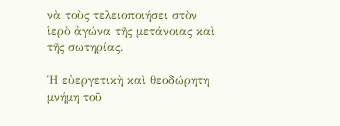νὰ τοὺς τελειοποιήσει στὸν ἱερὸ ἀγώνα τῆς μετάνοιας καὶ τῆς σωτηρίας.

Ἡ εὐεργετικὴ καὶ θεοδώρητη μνήμη τοῦ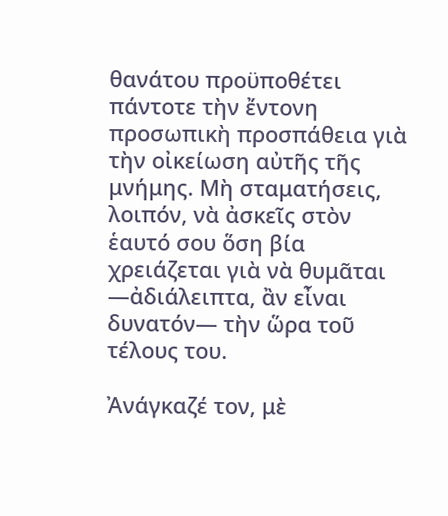θανάτου προϋποθέτει πάντοτε τὴν ἔντονη προσωπικὴ προσπάθεια γιὰ τὴν οἰκείωση αὐτῆς τῆς μνήμης. Μὴ σταματήσεις, λοιπόν, νὰ ἀσκεῖς στὸν ἑαυτό σου ὅση βία χρειάζεται γιὰ νὰ θυμᾶται —ἀδιάλειπτα, ἂν εἶναι δυνατόν— τὴν ὥρα τοῦ τέλους του.

Ἀνάγκαζέ τον, μὲ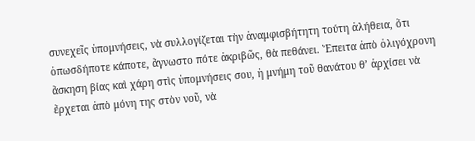συνεχεῖς ὑπομνήσεις, νὰ συλλογίζεται τὴν ἀναμφισβήτητη τούτη ἀλήθεια, ὅτι ὁπωσδήποτε κάποτε, ἄγνωστο πότε ἀκριβῶς, θὰ πεθάνει. Ἔπειτα ἀπὸ ὀλιγόχρονη ἄσκηση βίας καὶ χάρη στὶς ὑπομνήσεις σου, ἡ μνήμη τοῦ θανάτου θ’ ἀρχίσει νὰ ἔρχεται ἀπὸ μόνη της στὸν νοῦ, νὰ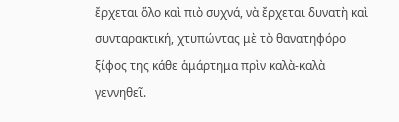ἔρχεται ὅλο καὶ πιὸ συχνά, νὰ ἔρχεται δυνατὴ καὶ συνταρακτική, χτυπώντας μὲ τὸ θανατηφόρο ξίφος της κάθε ἁμάρτημα πρὶν καλὰ-καλὰ γεννηθεῖ.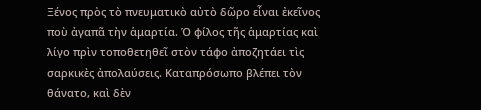Ξένος πρὸς τὸ πνευματικὸ αὐτὸ δῶρο εἶναι ἐκεῖνος ποὺ ἀγαπᾶ τὴν ἁμαρτία. Ὁ φίλος τῆς ἁμαρτίας καὶ λίγο πρὶν τοποθετηθεῖ στὸν τάφο ἀποζητάει τὶς σαρκικὲς ἀπολαύσεις. Καταπρόσωπο βλέπει τὸν θάνατο, καὶ δὲν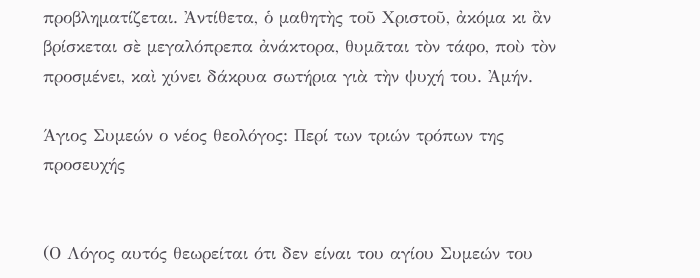προβληματίζεται. Ἀντίθετα, ὁ μαθητὴς τοῦ Χριστοῦ, ἀκόμα κι ἂν βρίσκεται σὲ μεγαλόπρεπα ἀνάκτορα, θυμᾶται τὸν τάφο, ποὺ τὸν προσμένει, καὶ χύνει δάκρυα σωτήρια γιὰ τὴν ψυχή του. Ἀμήν.

Άγιος Συμεών ο νέος θεολόγος: Περί των τριών τρόπων της προσευχής


(Ο Λόγος αυτός θεωρείται ότι δεν είναι του αγίου Συμεών του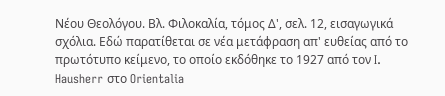Νέου Θεολόγου. Βλ. Φιλοκαλία, τόμος Δ', σελ. 12, εισαγωγικά σχόλια. Εδώ παρατίθεται σε νέα μετάφραση απ' ευθείας από το πρωτότυπο κείμενο, το οποίο εκδόθηκε το 1927 από τον I. Hausherr στο Orientalia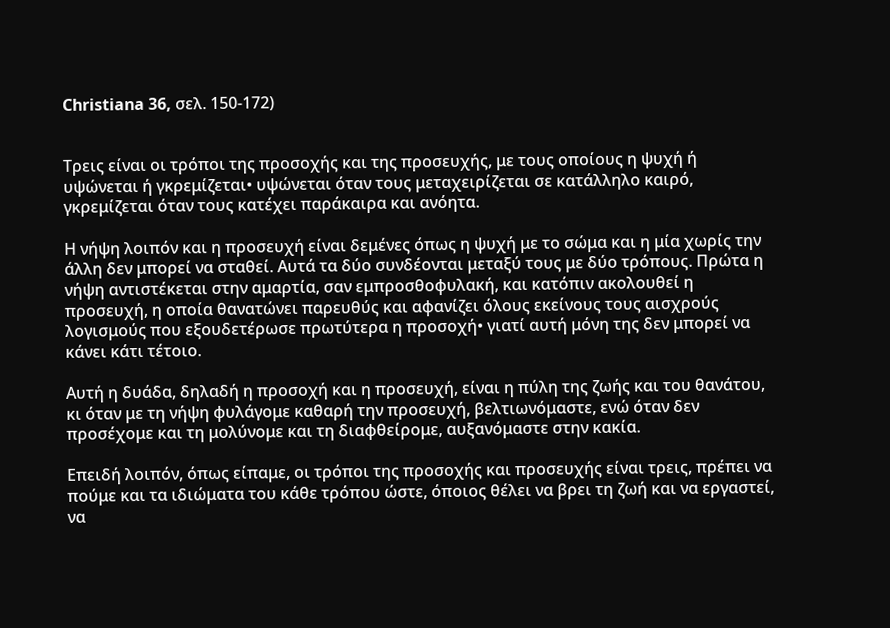Christiana 36, σελ. 150-172)


Τρεις είναι οι τρόποι της προσοχής και της προσευχής, με τους οποίους η ψυχή ή υψώνεται ή γκρεμίζεται• υψώνεται όταν τους μεταχειρίζεται σε κατάλληλο καιρό, γκρεμίζεται όταν τους κατέχει παράκαιρα και ανόητα.

Η νήψη λοιπόν και η προσευχή είναι δεμένες όπως η ψυχή με το σώμα και η μία χωρίς την άλλη δεν μπορεί να σταθεί. Αυτά τα δύο συνδέονται μεταξύ τους με δύο τρόπους. Πρώτα η νήψη αντιστέκεται στην αμαρτία, σαν εμπροσθοφυλακή, και κατόπιν ακολουθεί η προσευχή, η οποία θανατώνει παρευθύς και αφανίζει όλους εκείνους τους αισχρούς λογισμούς που εξουδετέρωσε πρωτύτερα η προσοχή• γιατί αυτή μόνη της δεν μπορεί να κάνει κάτι τέτοιο.

Αυτή η δυάδα, δηλαδή η προσοχή και η προσευχή, είναι η πύλη της ζωής και του θανάτου, κι όταν με τη νήψη φυλάγομε καθαρή την προσευχή, βελτιωνόμαστε, ενώ όταν δεν προσέχομε και τη μολύνομε και τη διαφθείρομε, αυξανόμαστε στην κακία.

Επειδή λοιπόν, όπως είπαμε, οι τρόποι της προσοχής και προσευχής είναι τρεις, πρέπει να πούμε και τα ιδιώματα του κάθε τρόπου ώστε, όποιος θέλει να βρει τη ζωή και να εργαστεί, να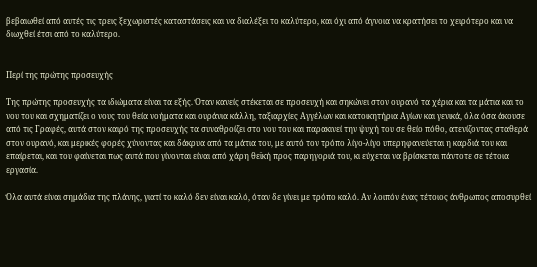βεβαιωθεί από αυτές τις τρεις ξεχωριστές καταστάσεις και να διαλέξει το καλύτερο, και όχι από άγνοια να κρατήσει το χειρότερο και να διωχθεί έτσι από το καλύτερο.


Περί της πρώτης προσευχής

Της πρώτης προσευχής τα ιδιώματα είναι τα εξής. Όταν κανείς στέκεται σε προσευχή και σηκώνει στον ουρανό τα χέρια και τα μάτια και το νου του και σχηματίζει ο νους του θεία νοήματα και ουράνια κάλλη, ταξιαρχίες Αγγέλων και κατοικητήρια Αγίων και γενικά, όλα όσα άκουσε από τις Γραφές, αυτά στον καιρό της προσευχής τα συναθροίζει στο νου του και παρακινεί την ψυχή του σε θείο πόθο, ατενίζοντας σταθερά στον ουρανό, και μερικές φορές χύνοντας και δάκρυα από τα μάτια του, με αυτό τον τρόπο λίγο-λίγο υπερηφανεύεται η καρδιά του και επαίρεται, και του φαίνεται πως αυτά που γίνονται είναι από χάρη θεϊκή προς παρηγοριά του, κι εύχεται να βρίσκεται πάντοτε σε τέτοια εργασία.

Όλα αυτά είναι σημάδια της πλάνης, γιατί το καλό δεν είναι καλό, όταν δε γίνει με τρόπο καλό. Αν λοιπόν ένας τέτοιος άνθρωπος αποσυρθεί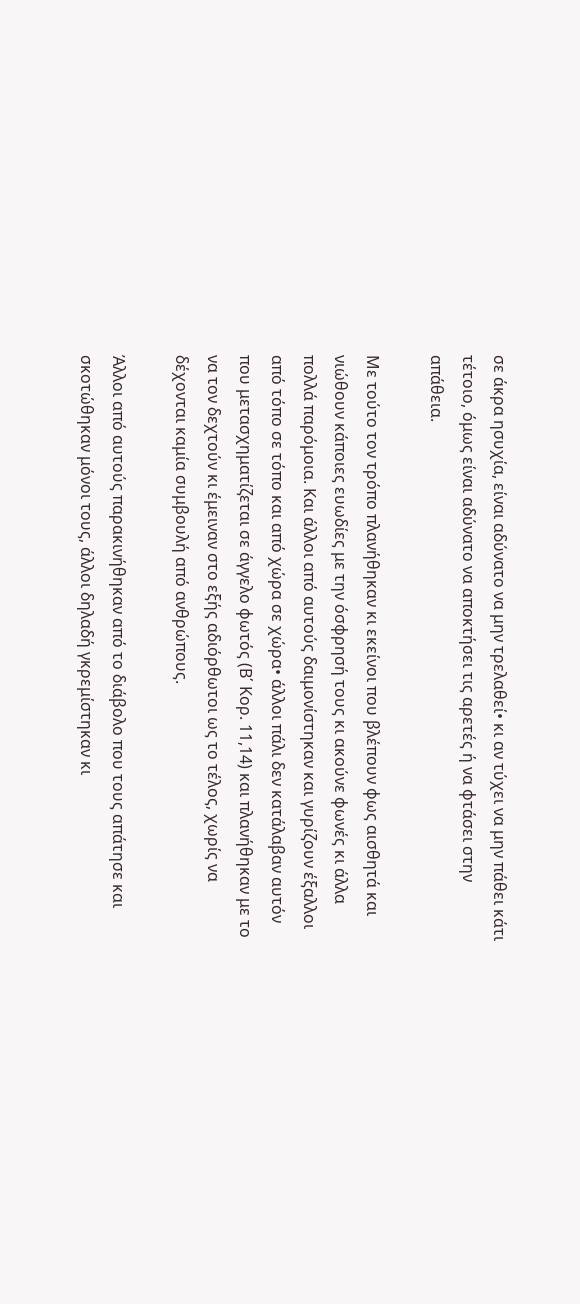σε άκρα ησυχία, είναι αδύνατο να μην τρελαθεί• κι αν τύχει να μην πάθει κάτι τέτοιο, όμως είναι αδύνατο να αποκτήσει τις αρετές ή να φτάσει στην απάθεια.

Με τούτο τον τρόπο πλανήθηκαν κι εκείνοι που βλέπουν φως αισθητά και νιώθουν κάποιες ευωδίες με την όσφρησή τους κι ακούνε φωνές κι άλλα πολλά παρόμοια. Και άλλοι από αυτούς δαιμονίστηκαν και γυρίζουν έξαλλοι από τόπο σε τόπο και από χώρα σε χώρα• άλλοι πάλι δεν κατάλαβαν αυτόν που μετασχηματίζεται σε άγγελο φωτός (Β΄ Κορ. 11,14) και πλανήθηκαν με το να τον δεχτούν κι έμειναν στο εξής αδιόρθωτοι ως το τέλος, χωρίς να δέχονται καμία συμβουλή από ανθρώπους.

Άλλοι από αυτούς παρακινήθηκαν από το διάβολο που τους απάτησε και σκοτώθηκαν μόνοι τους, άλλοι δηλαδή γκρεμίστηκαν κι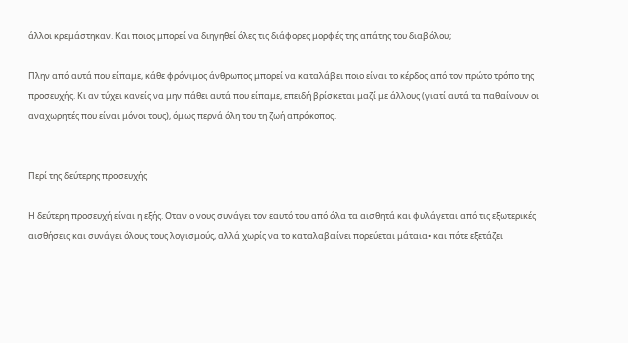άλλοι κρεμάστηκαν. Και ποιος μπορεί να διηγηθεί όλες τις διάφορες μορφές της απάτης του διαβόλου;

Πλην από αυτά που είπαμε, κάθε φρόνιμος άνθρωπος μπορεί να καταλάβει ποιο είναι το κέρδος από τον πρώτο τρόπο της προσευχής. Κι αν τύχει κανείς να μην πάθει αυτά που είπαμε, επειδή βρίσκεται μαζί με άλλους (γιατί αυτά τα παθαίνουν οι αναχωρητές που είναι μόνοι τους), όμως περνά όλη του τη ζωή απρόκοπος.


Περί της δεύτερης προσευχής

Η δεύτερη προσευχή είναι η εξής. Οταν ο νους συνάγει τον εαυτό του από όλα τα αισθητά και φυλάγεται από τις εξωτερικές αισθήσεις και συνάγει όλους τους λογισμούς, αλλά χωρίς να το καταλαβαίνει πορεύεται μάταια• και πότε εξετάζει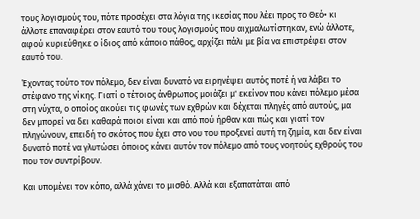τους λογισμούς του, πότε προσέχει στα λόγια της ικεσίας που λέει προς το Θεό• κι άλλοτε επαναφέρει στον εαυτό του τους λογισμούς που αιχμαλωτίστηκαν, ενώ άλλοτε, αφού κυριεύθηκε ο ίδιος από κάποιο πάθος, αρχίζει πάλι με βία να επιστρέφει στον εαυτό του.

Έχοντας τούτο τον πόλεμο, δεν είναι δυνατό να ειρηνέψει αυτός ποτέ ή να λάβει το στέφανο της νίκης. Γιατί ο τέτοιος άνθρωπος μοιάζει μ' εκείνον που κάνει πόλεμο μέσα στη νύχτα, ο οποίος ακούει τις φωνές των εχθρών και δέχεται πληγές από αυτούς, μα δεν μπορεί να δει καθαρά ποιοι είναι και από πού ήρθαν και πώς και γιατί τον πληγώνουν, επειδή το σκότος που έχει στο νου του προξενεί αυτή τη ζημία, και δεν είναι δυνατό ποτέ να γλυτώσει όποιος κάνει αυτόν τον πόλεμο από τους νοητούς εχθρούς του που τον συντρίβουν.

Και υπομένει τον κόπο, αλλά χάνει το μισθό. Αλλά και εξαπατάται από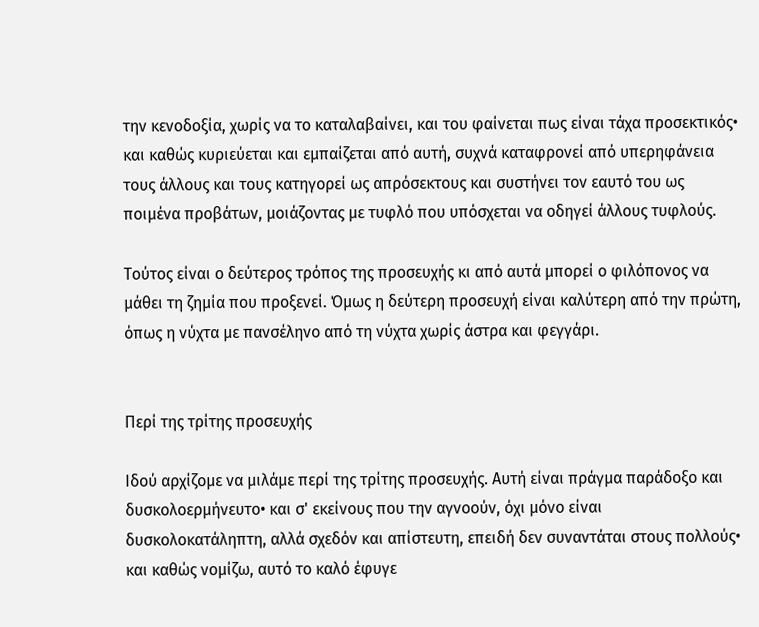την κενοδοξία, χωρίς να το καταλαβαίνει, και του φαίνεται πως είναι τάχα προσεκτικός• και καθώς κυριεύεται και εμπαίζεται από αυτή, συχνά καταφρονεί από υπερηφάνεια τους άλλους και τους κατηγορεί ως απρόσεκτους και συστήνει τον εαυτό του ως ποιμένα προβάτων, μοιάζοντας με τυφλό που υπόσχεται να οδηγεί άλλους τυφλούς.

Τούτος είναι ο δεύτερος τρόπος της προσευχής κι από αυτά μπορεί ο φιλόπονος να μάθει τη ζημία που προξενεί. Όμως η δεύτερη προσευχή είναι καλύτερη από την πρώτη, όπως η νύχτα με πανσέληνο από τη νύχτα χωρίς άστρα και φεγγάρι.


Περί της τρίτης προσευχής

Ιδού αρχίζομε να μιλάμε περί της τρίτης προσευχής. Αυτή είναι πράγμα παράδοξο και δυσκολοερμήνευτο• και σ' εκείνους που την αγνοούν, όχι μόνο είναι δυσκολοκατάληπτη, αλλά σχεδόν και απίστευτη, επειδή δεν συναντάται στους πολλούς• και καθώς νομίζω, αυτό το καλό έφυγε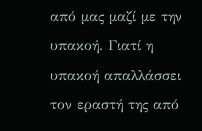από μας μαζί με την υπακοή. Γιατί η υπακοή απαλλάσσει τον εραστή της από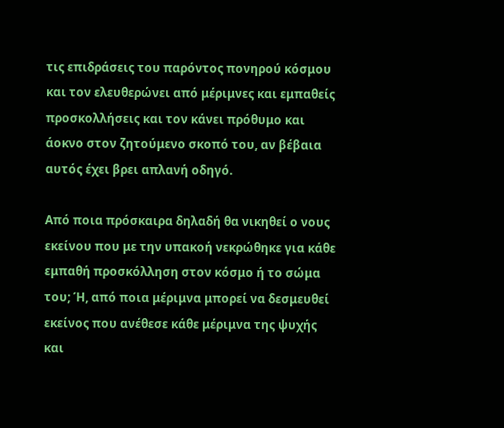τις επιδράσεις του παρόντος πονηρού κόσμου και τον ελευθερώνει από μέριμνες και εμπαθείς προσκολλήσεις και τον κάνει πρόθυμο και άοκνο στον ζητούμενο σκοπό του, αν βέβαια αυτός έχει βρει απλανή οδηγό.

Από ποια πρόσκαιρα δηλαδή θα νικηθεί ο νους εκείνου που με την υπακοή νεκρώθηκε για κάθε εμπαθή προσκόλληση στον κόσμο ή το σώμα του; Ή, από ποια μέριμνα μπορεί να δεσμευθεί εκείνος που ανέθεσε κάθε μέριμνα της ψυχής και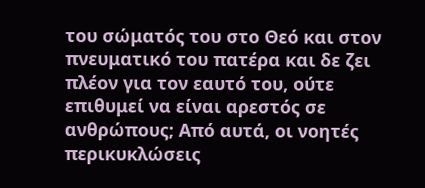του σώματός του στο Θεό και στον πνευματικό του πατέρα και δε ζει πλέον για τον εαυτό του, ούτε επιθυμεί να είναι αρεστός σε ανθρώπους; Από αυτά, οι νοητές περικυκλώσεις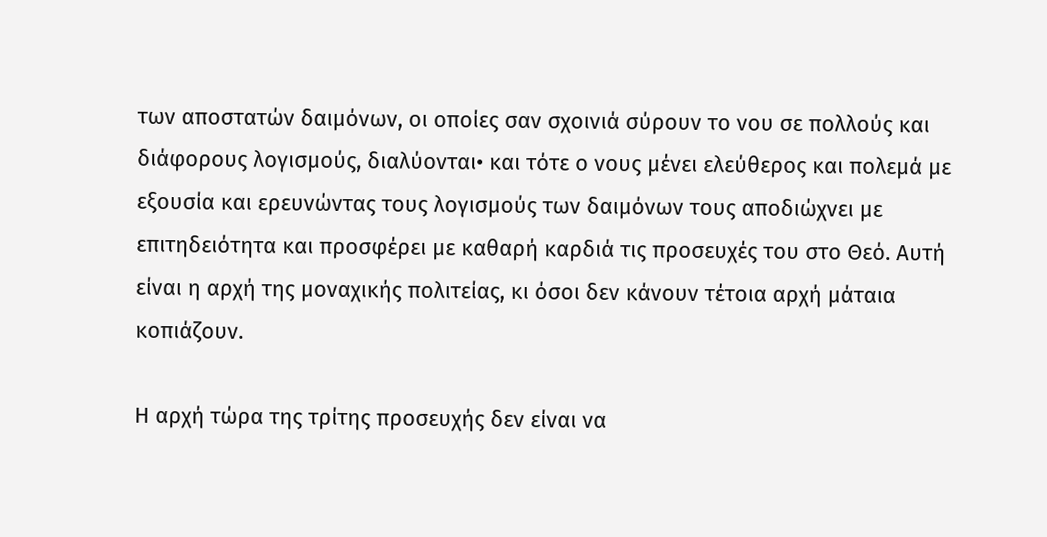των αποστατών δαιμόνων, οι οποίες σαν σχοινιά σύρουν το νου σε πολλούς και διάφορους λογισμούς, διαλύονται• και τότε ο νους μένει ελεύθερος και πολεμά με εξουσία και ερευνώντας τους λογισμούς των δαιμόνων τους αποδιώχνει με επιτηδειότητα και προσφέρει με καθαρή καρδιά τις προσευχές του στο Θεό. Αυτή είναι η αρχή της μοναχικής πολιτείας, κι όσοι δεν κάνουν τέτοια αρχή μάταια κοπιάζουν.

Η αρχή τώρα της τρίτης προσευχής δεν είναι να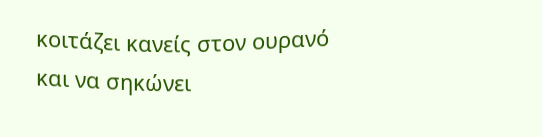κοιτάζει κανείς στον ουρανό και να σηκώνει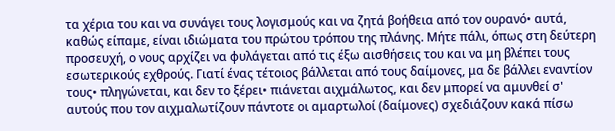τα χέρια του και να συνάγει τους λογισμούς και να ζητά βοήθεια από τον ουρανό• αυτά, καθώς είπαμε, είναι ιδιώματα του πρώτου τρόπου της πλάνης. Μήτε πάλι, όπως στη δεύτερη προσευχή, ο νους αρχίζει να φυλάγεται από τις έξω αισθήσεις του και να μη βλέπει τους εσωτερικούς εχθρούς. Γιατί ένας τέτοιος βάλλεται από τους δαίμονες, μα δε βάλλει εναντίον τους• πληγώνεται, και δεν το ξέρει• πιάνεται αιχμάλωτος, και δεν μπορεί να αμυνθεί σ' αυτούς που τον αιχμαλωτίζουν πάντοτε οι αμαρτωλοί (δαίμονες) σχεδιάζουν κακά πίσω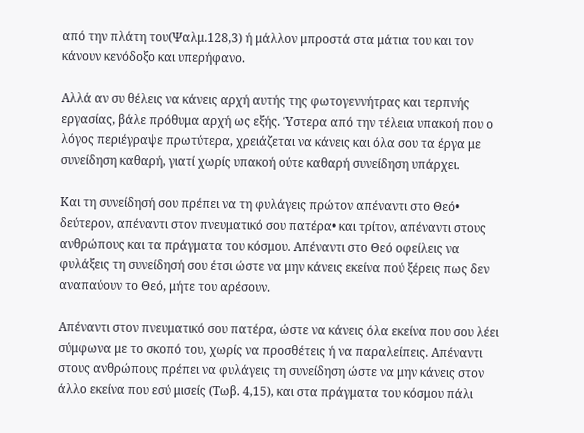από την πλάτη του(Ψαλμ.128,3) ή μάλλον μπροστά στα μάτια του και τον κάνουν κενόδοξο και υπερήφανο.

Αλλά αν συ θέλεις να κάνεις αρχή αυτής της φωτογεννήτρας και τερπνής εργασίας, βάλε πρόθυμα αρχή ως εξής. Ύστερα από την τέλεια υπακοή που ο λόγος περιέγραψε πρωτύτερα, χρειάζεται να κάνεις και όλα σου τα έργα με συνείδηση καθαρή, γιατί χωρίς υπακοή ούτε καθαρή συνείδηση υπάρχει.

Και τη συνείδησή σου πρέπει να τη φυλάγεις πρώτον απέναντι στο Θεό• δεύτερον, απέναντι στον πνευματικό σου πατέρα• και τρίτον, απέναντι στους ανθρώπους και τα πράγματα του κόσμου. Απέναντι στο Θεό οφείλεις να φυλάξεις τη συνείδησή σου έτσι ώστε να μην κάνεις εκείνα πού ξέρεις πως δεν αναπαύουν το Θεό, μήτε του αρέσουν.

Απέναντι στον πνευματικό σου πατέρα, ώστε να κάνεις όλα εκείνα που σου λέει σύμφωνα με το σκοπό του, χωρίς να προσθέτεις ή να παραλείπεις. Απέναντι στους ανθρώπους πρέπει να φυλάγεις τη συνείδηση ώστε να μην κάνεις στον άλλο εκείνα που εσύ μισείς (Τωβ. 4,15), και στα πράγματα του κόσμου πάλι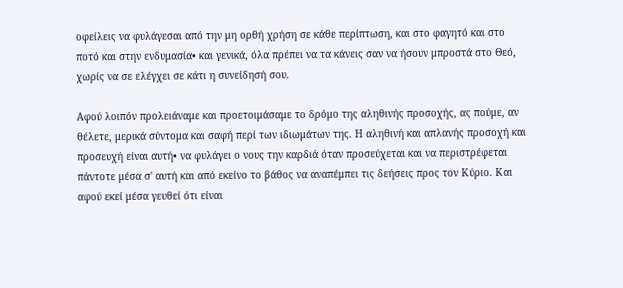οφείλεις να φυλάγεσαι από την μη ορθή χρήση σε κάθε περίπτωση, και στο φαγητό και στο ποτό και στην ενδυμασία• και γενικά, όλα πρέπει να τα κάνεις σαν να ήσουν μπροστά στο Θεό, χωρίς να σε ελέγχει σε κάτι η συνείδησή σου.

Αφού λοιπόν προλειάναμε και προετοιμάσαμε το δρόμο της αληθινής προσοχής, ας πούμε, αν θέλετε, μερικά σύντομα και σαφή περί των ιδιωμάτων της. Η αληθινή και απλανής προσοχή και προσευχή είναι αυτή• να φυλάγει ο νους την καρδιά όταν προσεύχεται και να περιστρέφεται πάντοτε μέσα σ' αυτή και από εκείνο το βάθος να αναπέμπει τις δεήσεις προς τον Κύριο. Και αφού εκεί μέσα γευθεί ότι είναι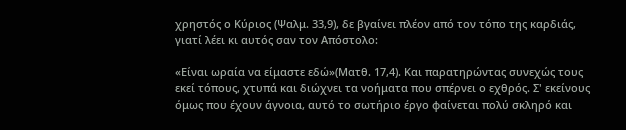χρηστός ο Κύριος (Ψαλμ. 33,9), δε βγαίνει πλέον από τον τόπο της καρδιάς, γιατί λέει κι αυτός σαν τον Απόστολο:

«Είναι ωραία να είμαστε εδώ»(Ματθ. 17,4). Και παρατηρώντας συνεχώς τους εκεί τόπους, χτυπά και διώχνει τα νοήματα που σπέρνει ο εχθρός. Σ' εκείνους όμως που έχουν άγνοια, αυτό το σωτήριο έργο φαίνεται πολύ σκληρό και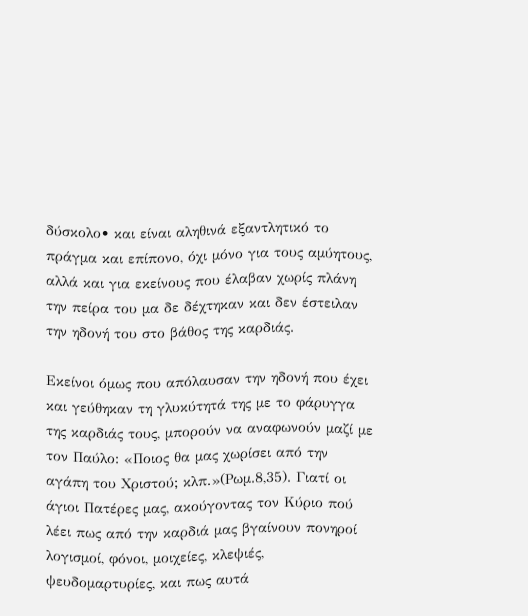δύσκολο• και είναι αληθινά εξαντλητικό το πράγμα και επίπονο, όχι μόνο για τους αμύητους, αλλά και για εκείνους που έλαβαν χωρίς πλάνη την πείρα του μα δε δέχτηκαν και δεν έστειλαν την ηδονή του στο βάθος της καρδιάς.

Εκείνοι όμως που απόλαυσαν την ηδονή που έχει και γεύθηκαν τη γλυκύτητά της με το φάρυγγα της καρδιάς τους, μπορούν να αναφωνούν μαζί με τον Παύλο: «Ποιος θα μας χωρίσει από την αγάπη του Χριστού; κλπ.»(Ρωμ.8,35). Γιατί οι άγιοι Πατέρες μας, ακούγοντας τον Κύριο πού λέει πως από την καρδιά μας βγαίνουν πονηροί λογισμοί, φόνοι, μοιχείες, κλεψιές, ψευδομαρτυρίες, και πως αυτά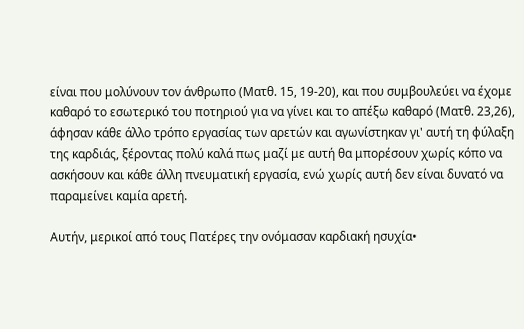είναι που μολύνουν τον άνθρωπο (Ματθ. 15, 19-20), και που συμβουλεύει να έχομε καθαρό το εσωτερικό του ποτηριού για να γίνει και το απέξω καθαρό (Ματθ. 23,26), άφησαν κάθε άλλο τρόπο εργασίας των αρετών και αγωνίστηκαν γι' αυτή τη φύλαξη της καρδιάς, ξέροντας πολύ καλά πως μαζί με αυτή θα μπορέσουν χωρίς κόπο να ασκήσουν και κάθε άλλη πνευματική εργασία, ενώ χωρίς αυτή δεν είναι δυνατό να παραμείνει καμία αρετή.

Αυτήν, μερικοί από τους Πατέρες την ονόμασαν καρδιακή ησυχία•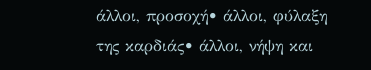άλλοι, προσοχή• άλλοι, φύλαξη της καρδιάς• άλλοι, νήψη και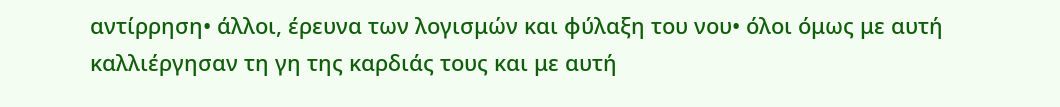αντίρρηση• άλλοι, έρευνα των λογισμών και φύλαξη του νου• όλοι όμως με αυτή καλλιέργησαν τη γη της καρδιάς τους και με αυτή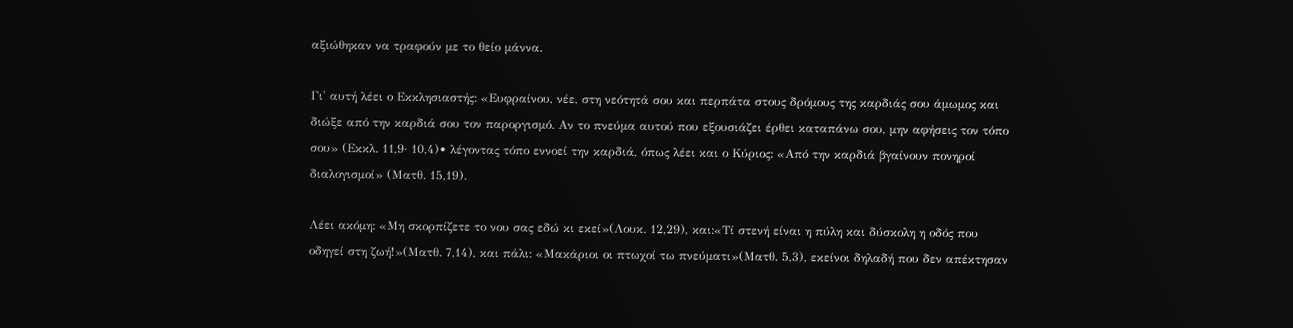αξιώθηκαν να τραφούν με το θείο μάννα.

Γι' αυτή λέει ο Εκκλησιαστής: «Ευφραίνου, νέε, στη νεότητά σου και περπάτα στους δρόμους της καρδιάς σου άμωμος και διώξε από την καρδιά σου τον παροργισμό. Αν το πνεύμα αυτού που εξουσιάζει έρθει καταπάνω σου, μην αφήσεις τον τόπο σου» (Εκκλ. 11,9· 10,4)• λέγοντας τόπο εννοεί την καρδιά, όπως λέει και ο Κύριος: «Από την καρδιά βγαίνουν πονηροί διαλογισμοί» (Ματθ. 15,19).

Λέει ακόμη: «Μη σκορπίζετε το νου σας εδώ κι εκεί»(Λουκ. 12,29), και:«Τί στενή είναι η πύλη και δύσκολη η οδός που οδηγεί στη ζωή!»(Ματθ. 7,14), και πάλι: «Μακάριοι οι πτωχοί τω πνεύματι»(Ματθ. 5,3), εκείνοι δηλαδή που δεν απέκτησαν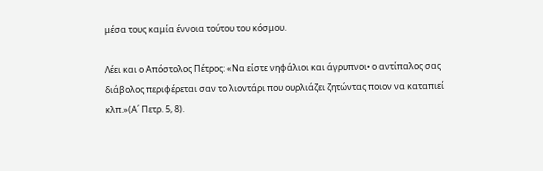μέσα τους καμία έννοια τούτου του κόσμου.

Λέει και ο Απόστολος Πέτρος: «Να είστε νηφάλιοι και άγρυπνοι• ο αντίπαλος σας διάβολος περιφέρεται σαν το λιοντάρι που ουρλιάζει ζητώντας ποιον να καταπιεί κλπ.»(Α΄ Πετρ. 5, 8).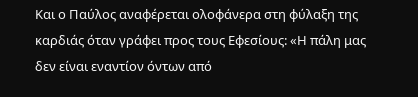Και ο Παύλος αναφέρεται ολοφάνερα στη φύλαξη της καρδιάς όταν γράφει προς τους Εφεσίους: «Η πάλη μας δεν είναι εναντίον όντων από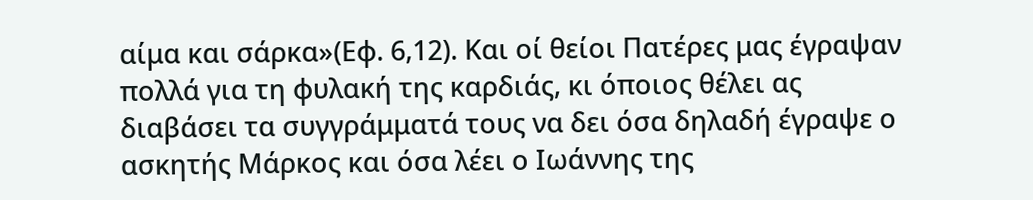αίμα και σάρκα»(Εφ. 6,12). Και οί θείοι Πατέρες μας έγραψαν πολλά για τη φυλακή της καρδιάς, κι όποιος θέλει ας διαβάσει τα συγγράμματά τους να δει όσα δηλαδή έγραψε ο ασκητής Μάρκος και όσα λέει ο Ιωάννης της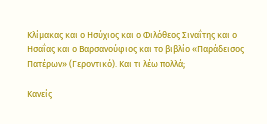Κλίμακας και ο Ησύχιος και ο Φιλόθεος Σιναΐτης και ο Ησαΐας και ο Βαρσανούφιος και το βιβλίο «Παράδεισος Πατέρων» (Γεροντικό). Και τι λέω πολλά;

Κανείς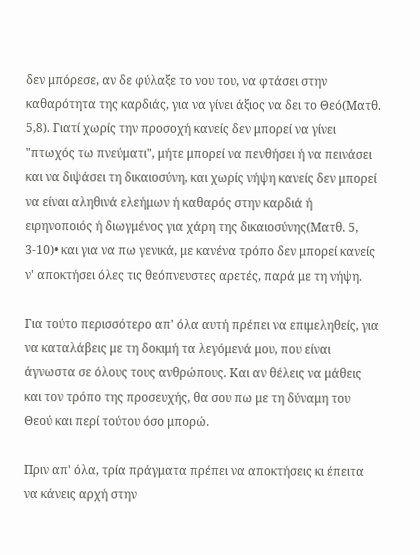δεν μπόρεσε, αν δε φύλαξε το νου του, να φτάσει στην καθαρότητα της καρδιάς, για να γίνει άξιος να δει το Θεό(Ματθ. 5,8). Γιατί χωρίς την προσοχή κανείς δεν μπορεί να γίνει "πτωχός τω πνεύματι", μήτε μπορεί να πενθήσει ή να πεινάσει και να διψάσει τη δικαιοσύνη, και χωρίς νήψη κανείς δεν μπορεί να είναι αληθινά ελεήμων ή καθαρός στην καρδιά ή ειρηνοποιός ή διωγμένος για χάρη της δικαιοσύνης(Ματθ. 5, 3-10)• και για να πω γενικά, με κανένα τρόπο δεν μπορεί κανείς ν' αποκτήσει όλες τις θεόπνευστες αρετές, παρά με τη νήψη.

Για τούτο περισσότερο απ' όλα αυτή πρέπει να επιμεληθείς, για να καταλάβεις με τη δοκιμή τα λεγόμενά μου, που είναι άγνωστα σε όλους τους ανθρώπους. Και αν θέλεις να μάθεις και τον τρόπο της προσευχής, θα σου πω με τη δύναμη του Θεού και περί τούτου όσο μπορώ.

Πριν απ' όλα, τρία πράγματα πρέπει να αποκτήσεις κι έπειτα να κάνεις αρχή στην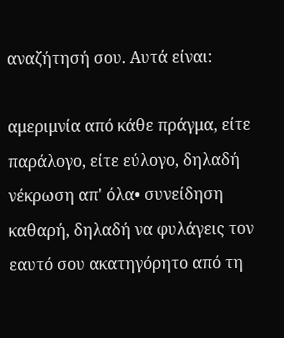αναζήτησή σου. Αυτά είναι:

αμεριμνία από κάθε πράγμα, είτε παράλογο, είτε εύλογο, δηλαδή νέκρωση απ' όλα• συνείδηση καθαρή, δηλαδή να φυλάγεις τον εαυτό σου ακατηγόρητο από τη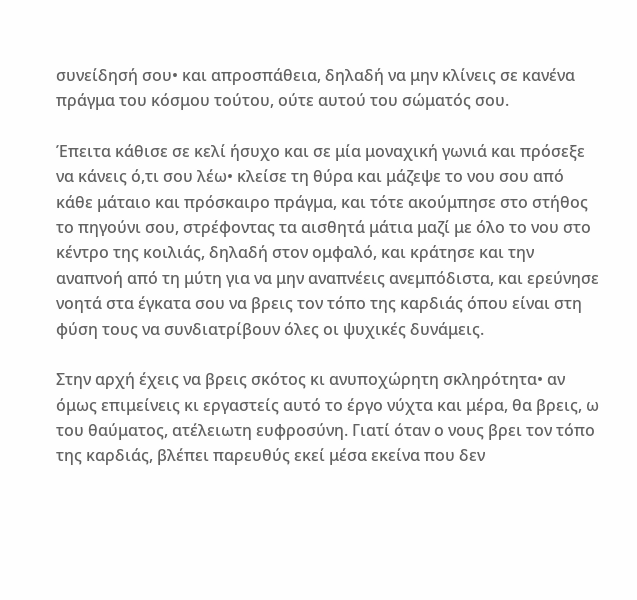συνείδησή σου• και απροσπάθεια, δηλαδή να μην κλίνεις σε κανένα πράγμα του κόσμου τούτου, ούτε αυτού του σώματός σου.

Έπειτα κάθισε σε κελί ήσυχο και σε μία μοναχική γωνιά και πρόσεξε να κάνεις ό,τι σου λέω• κλείσε τη θύρα και μάζεψε το νου σου από κάθε μάταιο και πρόσκαιρο πράγμα, και τότε ακούμπησε στο στήθος το πηγούνι σου, στρέφοντας τα αισθητά μάτια μαζί με όλο το νου στο κέντρο της κοιλιάς, δηλαδή στον ομφαλό, και κράτησε και την αναπνοή από τη μύτη για να μην αναπνέεις ανεμπόδιστα, και ερεύνησε νοητά στα έγκατα σου να βρεις τον τόπο της καρδιάς όπου είναι στη φύση τους να συνδιατρίβουν όλες οι ψυχικές δυνάμεις.

Στην αρχή έχεις να βρεις σκότος κι ανυποχώρητη σκληρότητα• αν όμως επιμείνεις κι εργαστείς αυτό το έργο νύχτα και μέρα, θα βρεις, ω του θαύματος, ατέλειωτη ευφροσύνη. Γιατί όταν ο νους βρει τον τόπο της καρδιάς, βλέπει παρευθύς εκεί μέσα εκείνα που δεν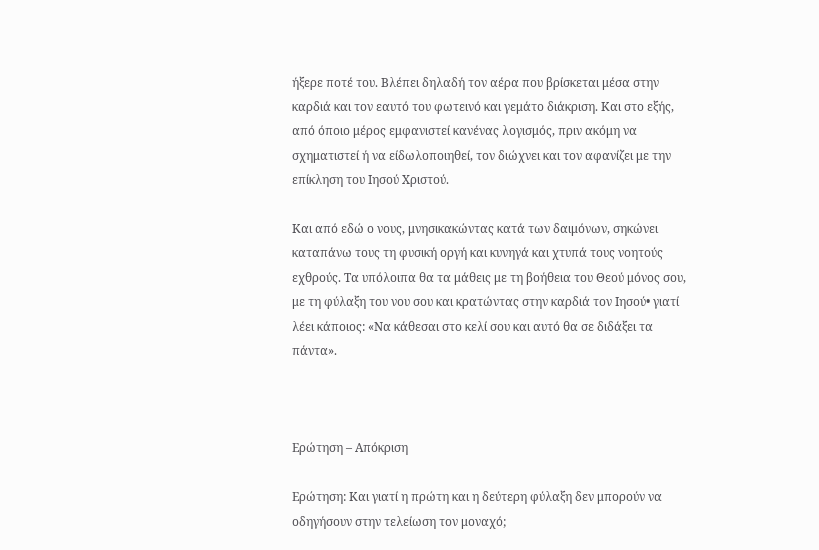ήξερε ποτέ του. Βλέπει δηλαδή τον αέρα που βρίσκεται μέσα στην καρδιά και τον εαυτό του φωτεινό και γεμάτο διάκριση. Και στο εξής, από όποιο μέρος εμφανιστεί κανένας λογισμός, πριν ακόμη να σχηματιστεί ή να είδωλοποιηθεί, τον διώχνει και τον αφανίζει με την επίκληση του Ιησού Χριστού.

Και από εδώ ο νους, μνησικακώντας κατά των δαιμόνων, σηκώνει καταπάνω τους τη φυσική οργή και κυνηγά και χτυπά τους νοητούς εχθρούς. Τα υπόλοιπα θα τα μάθεις με τη βοήθεια του Θεού μόνος σου, με τη φύλαξη του νου σου και κρατώντας στην καρδιά τον Ιησού• γιατί λέει κάποιος: «Να κάθεσαι στο κελί σου και αυτό θα σε διδάξει τα πάντα».



Ερώτηση – Απόκριση

Ερώτηση: Και γιατί η πρώτη και η δεύτερη φύλαξη δεν μπορούν να οδηγήσουν στην τελείωση τον μοναχό;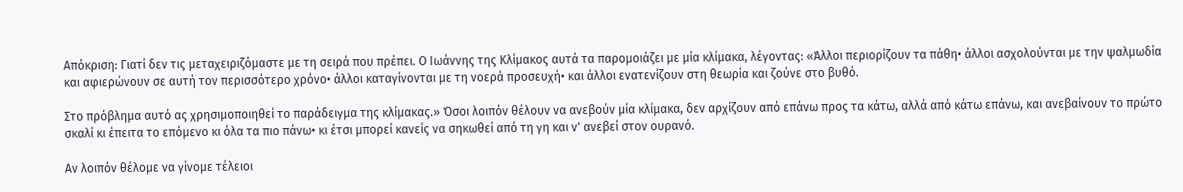Απόκριση: Γιατί δεν τις μεταχειριζόμαστε με τη σειρά που πρέπει. Ο Ιωάννης της Κλίμακος αυτά τα παρομοιάζει με μία κλίμακα, λέγοντας: «Άλλοι περιορίζουν τα πάθη• άλλοι ασχολούνται με την ψαλμωδία και αφιερώνουν σε αυτή τον περισσότερο χρόνο• άλλοι καταγίνονται με τη νοερά προσευχή• και άλλοι ενατενίζουν στη θεωρία και ζούνε στο βυθό.

Στο πρόβλημα αυτό ας χρησιμοποιηθεί το παράδειγμα της κλίμακας.» Όσοι λοιπόν θέλουν να ανεβούν μία κλίμακα, δεν αρχίζουν από επάνω προς τα κάτω, αλλά από κάτω επάνω, και ανεβαίνουν το πρώτο σκαλί κι έπειτα το επόμενο κι όλα τα πιο πάνω• κι έτσι μπορεί κανείς να σηκωθεί από τη γη και ν' ανεβεί στον ουρανό.

Αν λοιπόν θέλομε να γίνομε τέλειοι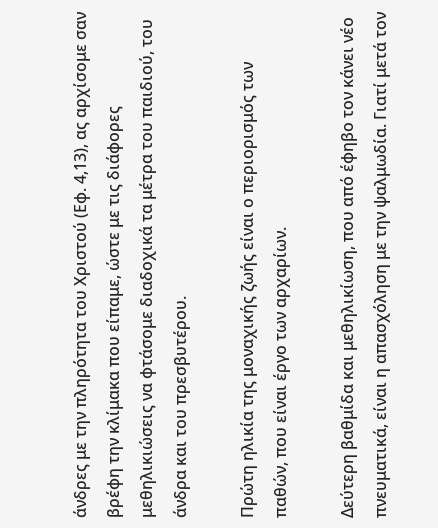άνδρες με την πληρότητα του Χριστού (Εφ. 4,13), ας αρχίσομε σαν βρέφη την κλίμακα που είπαμε, ώστε με τις διάφορες μεθηλικιώσεις να φτάσομε διαδοχικά τα μέτρα του παιδιού, του άνδρα και του πρεσβυτέρου.

Πρώτη ηλικία της μοναχικής ζωής είναι ο περιορισμός των παθών, που είναι έργο των αρχαρίων.

Δεύτερη βαθμίδα και μεθηλικίωση, που από έφηβο τον κάνει νέο πνευματικά, είναι η απασχόληση με την ψαλμωδία. Γιατί μετά τον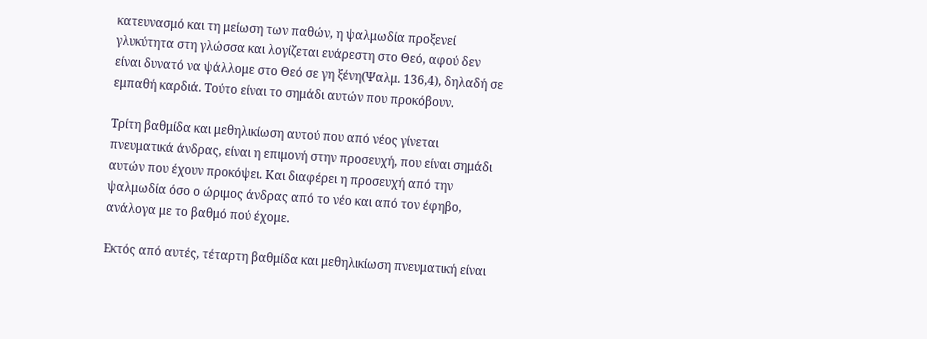κατευνασμό και τη μείωση των παθών, η ψαλμωδία προξενεί γλυκύτητα στη γλώσσα και λογίζεται ευάρεστη στο Θεό, αφού δεν είναι δυνατό να ψάλλομε στο Θεό σε γη ξένη(Ψαλμ. 136,4), δηλαδή σε εμπαθή καρδιά. Τούτο είναι το σημάδι αυτών που προκόβουν.

Τρίτη βαθμίδα και μεθηλικίωση αυτού που από νέος γίνεται πνευματικά άνδρας, είναι η επιμονή στην προσευχή, που είναι σημάδι αυτών που έχουν προκόψει. Και διαφέρει η προσευχή από την ψαλμωδία όσο ο ώριμος άνδρας από το νέο και από τον έφηβο, ανάλογα με το βαθμό πού έχομε.

Εκτός από αυτές, τέταρτη βαθμίδα και μεθηλικίωση πνευματική είναι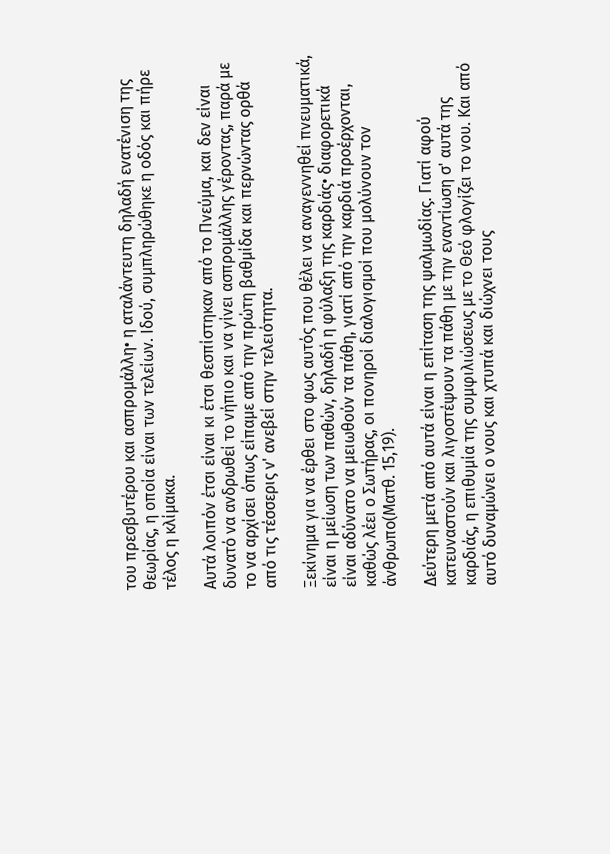του πρεσβυτέρου και ασπρομάλλη• η αταλάντευτη δηλαδή ενατένιση της θεωρίας, η οποία είναι των τελείων. Ιδού, συμπληρώθηκε η οδός και πήρε τέλος η κλίμακα.

Αυτά λοιπόν έτσι είναι κι έτσι θεσπίστηκαν από το Πνεύμα, και δεν είναι δυνατό να ανδρωθεί το νήπιο και να γίνει ασπρομάλλης γέροντας, παρά με το να αρχίσει όπως είπαμε από την πρώτη βαθμίδα και περνώντας ορθά από τις τέσσερις ν' ανεβεί στην τελειότητα.

Ξεκίνημα για να έρθει στο φως αυτός που θέλει να αναγεννηθεί πνευματικά, είναι η μείωση των παθών, δηλαδή η φύλαξη της καρδιάς• διαφορετικά είναι αδύνατο να μειωθούν τα πάθη, γιατί από την καρδιά προέρχονται, καθώς λέει ο Σωτήρας, οι πονηροί διαλογισμοί που μολύνουν τον άνθρωπο(Ματθ. 15,19).

Δεύτερη μετά από αυτά είναι η επίταση της ψαλμωδίας. Γιατί αφού κατευναστούν και λιγοστέψουν τα πάθη με την εναντίωση σ' αυτά της καρδιάς, η επιθυμία της συμφιλιώσεως με το Θεό φλογίζει το νου. Και από αυτό δυναμώνει ο νους και χτυπά και διώχνει τους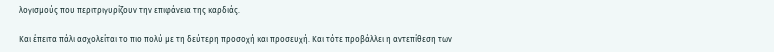λογισμούς που περιτριγυρίζουν την επιφάνεια της καρδιάς.

Και έπειτα πάλι ασχολείται το πιο πολύ με τη δεύτερη προσοχή και προσευχή. Και τότε προβάλλει η αντεπίθεση των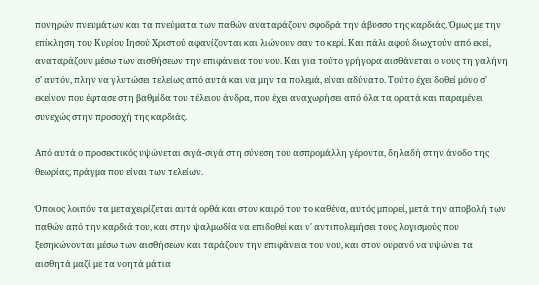πονηρών πνευμάτων και τα πνεύματα των παθών αναταράζουν σφοδρά την άβυσσο της καρδιάς. Όμως με την επίκληση του Κυρίου Ιησού Χριστού αφανίζονται και λιώνουν σαν το κερί. Και πάλι αφού διωχτούν από εκεί, αναταράζουν μέσω των αισθήσεων την επιφάνεια του νου. Και για τούτο γρήγορα αισθάνεται ο νους τη γαλήνη σ' αυτόν, πλην να γλυτώσει τελείως από αυτά και να μην τα πολεμά, είναι αδύνατο. Τούτο έχει δοθεί μόνο σ' εκείνον που έφτασε στη βαθμίδα του τέλειου άνδρα, που έχει αναχωρήσει από όλα τα ορατά και παραμένει συνεχώς στην προσοχή της καρδιάς.

Από αυτά ο προσεκτικός υψώνεται σιγά-σιγά στη σύνεση του ασπρομάλλη γέροντα, δηλαδή στην άνοδο της θεωρίας, πράγμα που είναι των τελείων.

Όποιος λοιπόν τα μεταχειρίζεται αυτά ορθά και στον καιρό του το καθένα, αυτός μπορεί, μετά την αποβολή των παθών από την καρδιά του, και στην ψαλμωδία να επιδοθεί και ν' αντιπολεμήσει τους λογισμούς που ξεσηκώνονται μέσω των αισθήσεων και ταράζουν την επιφάνεια του νου, και στον ουρανό να υψώνει τα αισθητά μαζί με τα νοητά μάτια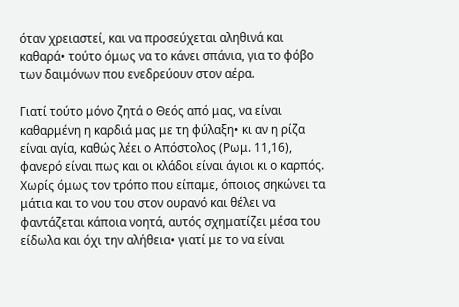όταν χρειαστεί, και να προσεύχεται αληθινά και καθαρά• τούτο όμως να το κάνει σπάνια, για το φόβο των δαιμόνων που ενεδρεύουν στον αέρα.

Γιατί τούτο μόνο ζητά ο Θεός από μας, να είναι καθαρμένη η καρδιά μας με τη φύλαξη• κι αν η ρίζα είναι αγία, καθώς λέει ο Απόστολος (Ρωμ. 11,16), φανερό είναι πως και οι κλάδοι είναι άγιοι κι ο καρπός. Χωρίς όμως τον τρόπο που είπαμε, όποιος σηκώνει τα μάτια και το νου του στον ουρανό και θέλει να φαντάζεται κάποια νοητά, αυτός σχηματίζει μέσα του είδωλα και όχι την αλήθεια• γιατί με το να είναι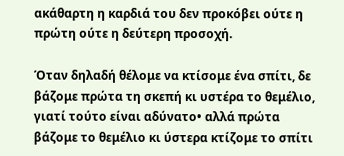ακάθαρτη η καρδιά του δεν προκόβει ούτε η πρώτη ούτε η δεύτερη προσοχή.

Όταν δηλαδή θέλομε να κτίσομε ένα σπίτι, δε βάζομε πρώτα τη σκεπή κι υστέρα το θεμέλιο, γιατί τούτο είναι αδύνατο• αλλά πρώτα βάζομε το θεμέλιο κι ύστερα κτίζομε το σπίτι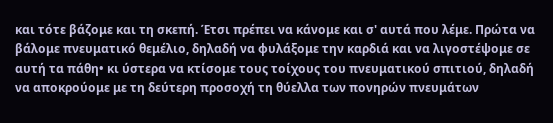και τότε βάζομε και τη σκεπή. Έτσι πρέπει να κάνομε και σ' αυτά που λέμε. Πρώτα να βάλομε πνευματικό θεμέλιο, δηλαδή να φυλάξομε την καρδιά και να λιγοστέψομε σε αυτή τα πάθη• κι ύστερα να κτίσομε τους τοίχους του πνευματικού σπιτιού, δηλαδή να αποκρούομε με τη δεύτερη προσοχή τη θύελλα των πονηρών πνευμάτων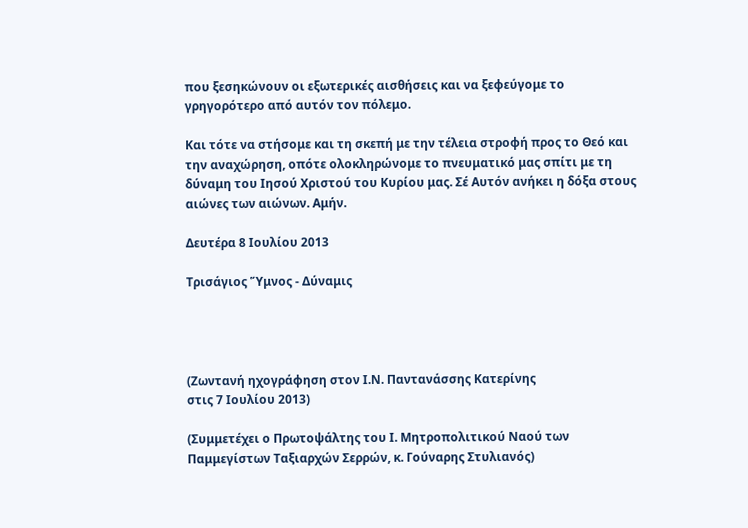που ξεσηκώνουν οι εξωτερικές αισθήσεις και να ξεφεύγομε το γρηγορότερο από αυτόν τον πόλεμο.

Και τότε να στήσομε και τη σκεπή με την τέλεια στροφή προς το Θεό και την αναχώρηση, οπότε ολοκληρώνομε το πνευματικό μας σπίτι με τη δύναμη του Ιησού Χριστού του Κυρίου μας. Σέ Αυτόν ανήκει η δόξα στους αιώνες των αιώνων. Αμήν.

Δευτέρα 8 Ιουλίου 2013

Τρισάγιος Ὕμνος - Δύναμις




(Ζωντανή ηχογράφηση στον Ι.Ν. Παντανάσσης Κατερίνης
στις 7 Ιουλίου 2013)

(Συμμετέχει ο Πρωτοψάλτης του Ι. Μητροπολιτικού Ναού των Παμμεγίστων Ταξιαρχών Σερρών, κ. Γούναρης Στυλιανός)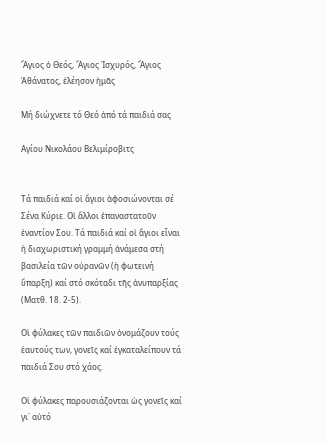Ἅγιος ὁ Θεός, Ἅγιος Ἰσχυρός, Ἅγιος Ἀθάνατος, ἐλέησον ἡμᾶς

Μή διώχνετε τό Θεό ἀπό τά παιδιά σας

Αγίου Νικολάου Βελιμίροβιτς


Τά παιδιά καί οἱ ἅγιοι ἀφοσιώνονται σέ Σένα Κύριε. Οἱ ἄλλοι ἐπαναστατοῦν ἐναντίον Σου. Τά παιδιά καί οἱ ἅγιοι εἶναι ἡ διαχωριστική γραμμή ἀνάμεσα στή βασιλεία τῶν οὐρανῶν (ἡ φωτεινή ὕπαρξη) καί στό σκόταδι τῆς ἀνυπαρξίας (Ματθ. 18. 2-5).

Οἱ φύλακες τῶν παιδιῶν ὀνομάζουν τούς ἑαυτούς των, γονεῖς καί ἐγκαταλείπουν τά παιδιά Σου στό χάος.

Οἱ φύλακες παρουσιάζονται ὡς γονεῖς καί γι᾽ αὐτό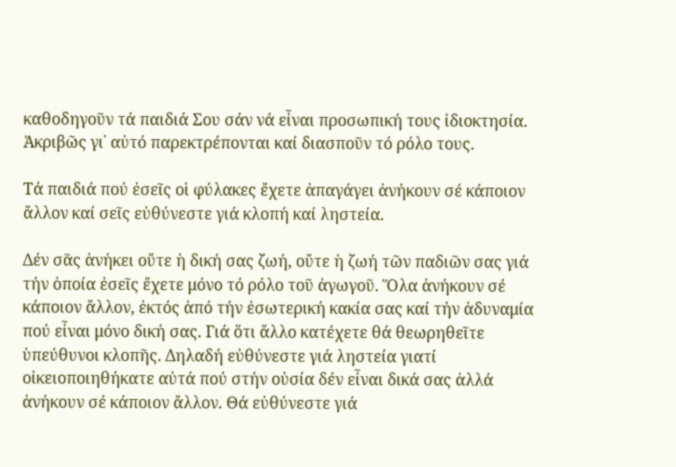καθοδηγοῦν τά παιδιά Σου σάν νά εἶναι προσωπική τους ἰδιοκτησία. Ἀκριβῶς γι᾽ αὐτό παρεκτρέπονται καί διασποῦν τό ρόλο τους.

Τά παιδιά πού ἐσεῖς οἱ φύλακες ἔχετε ἀπαγάγει ἀνήκουν σέ κάποιον ἄλλον καί σεῖς εὐθύνεστε γιά κλοπή καί ληστεία.

Δέν σᾶς ἀνήκει οὔτε ἡ δική σας ζωή, οὔτε ἡ ζωή τῶν παδιῶν σας γιά τήν ὁποία ἐσεῖς ἔχετε μόνο τό ρόλο τοῦ ἀγωγοῦ. Ὅλα ἀνήκουν σέ κάποιον ἄλλον, ἐκτός ἀπό τήν ἐσωτερική κακία σας καί τήν ἀδυναμία πού εἶναι μόνο δική σας. Γιά ὅτι ἄλλο κατέχετε θά θεωρηθεῖτε ὑπεύθυνοι κλοπῆς. Δηλαδή εὐθύνεστε γιά ληστεία γιατί οἰκειοποιηθήκατε αὐτά πού στήν οὐσία δέν εἶναι δικά σας ἀλλά ἀνήκουν σέ κάποιον ἄλλον. Θά εὐθύνεστε γιά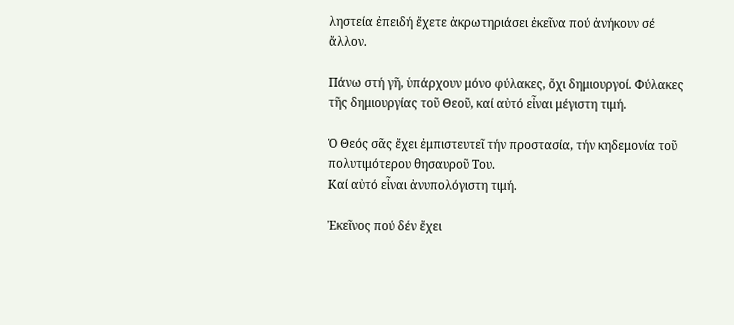ληστεία ἐπειδή ἔχετε ἀκρωτηριάσει ἐκεῖνα πού ἀνήκουν σέ ἄλλον.

Πάνω στή γῆ, ὑπάρχουν μόνο φύλακες, ὄχι δημιουργοί. Φύλακες τῆς δημιουργίας τοῦ Θεοῦ, καί αὐτό εἶναι μέγιστη τιμή.

Ὁ Θεός σᾶς ἔχει ἐμπιστευτεῖ τήν προστασία, τήν κηδεμονία τοῦ πολυτιμότερου θησαυροῦ Του.
Καί αὐτό εἶναι ἀνυπολόγιστη τιμή.

Ἐκεῖνος πού δέν ἔχει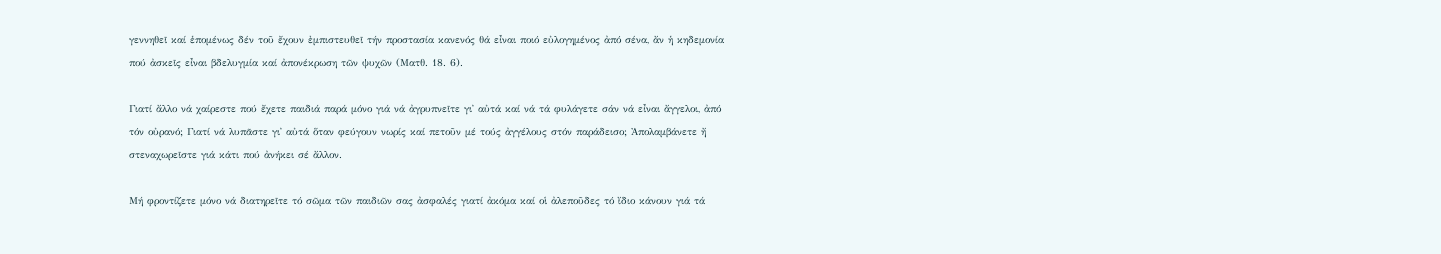γεννηθεῖ καί ἑπομένως δέν τοῦ ἔχουν ἐμπιστευθεῖ τήν προστασία κανενός θά εἶναι ποιό εὐλογημένος ἀπό σένα, ἄν ἡ κηδεμονία πού ἀσκεῖς εἶναι βδελυγμία καί ἀπονέκρωση τῶν ψυχῶν (Ματθ. 18. 6).

Γιατί ἄλλο νά χαίρεστε πού ἔχετε παιδιά παρά μόνο γιά νά ἀγρυπνεῖτε γι᾽ αὐτά καί νά τά φυλάγετε σάν νά εἶναι ἄγγελοι, ἀπό τόν οὐρανό; Γιατί νά λυπᾶστε γι᾽ αὐτά ὅταν φεύγουν νωρίς καί πετοῦν μέ τούς ἀγγέλους στόν παράδεισο; Ἀπολαμβάνετε ἤ στεναχωρεῖστε γιά κάτι πού ἀνήκει σέ ἄλλον.

Μή φροντίζετε μόνο νά διατηρεῖτε τό σῶμα τῶν παιδιῶν σας ἀσφαλές γιατί ἀκόμα καί οἱ ἀλεποῦδες τό ἴδιο κάνουν γιά τά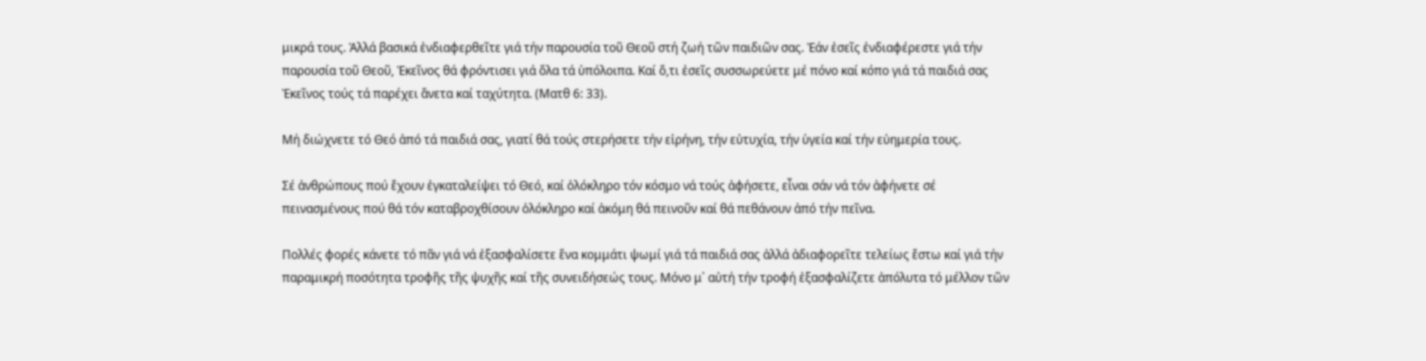μικρά τους. Ἀλλά βασικά ἐνδιαφερθεῖτε γιά τήν παρουσία τοῦ Θεοῦ στή ζωή τῶν παιδιῶν σας. Ἐάν ἐσεῖς ἐνδιαφέρεστε γιά τήν παρουσία τοῦ Θεοῦ, Ἐκεῖνος θά φρόντισει γιά ὅλα τά ὑπόλοιπα. Καί ὅ,τι ἐσεῖς συσσωρεύετε μέ πόνο καί κόπο γιά τά παιδιά σας Ἐκεῖνος τούς τά παρέχει ἄνετα καί ταχύτητα. (Ματθ 6: 33).

Μή διώχνετε τό Θεό ἀπό τά παιδιά σας, γιατί θά τούς στερήσετε τήν εἰρήνη, τήν εὐτυχία, τήν ὑγεία καί τήν εὐημερία τους.

Σέ ἀνθρώπους πού ἔχουν ἐγκαταλείψει τό Θεό, καί ὁλόκληρο τόν κόσμο νά τούς ἀφήσετε, εἶναι σάν νά τόν ἀφήνετε σέ πεινασμένους πού θά τόν καταβροχθίσουν ὁλόκληρο καί ἀκόμη θά πεινοῦν καί θά πεθάνουν ἀπό τήν πεῖνα.

Πολλές φορές κάνετε τό πᾶν γιά νά ἐξασφαλίσετε ἕνα κομμάτι ψωμί γιά τά παιδιά σας ἀλλά ἀδιαφορεῖτε τελείως ἔστω καί γιά τήν παραμικρή ποσότητα τροφῆς τῆς ψυχῆς καί τῆς συνειδήσεώς τους. Μόνο μ᾽ αὐτή τήν τροφή ἐξασφαλίζετε ἀπόλυτα τό μέλλον τῶν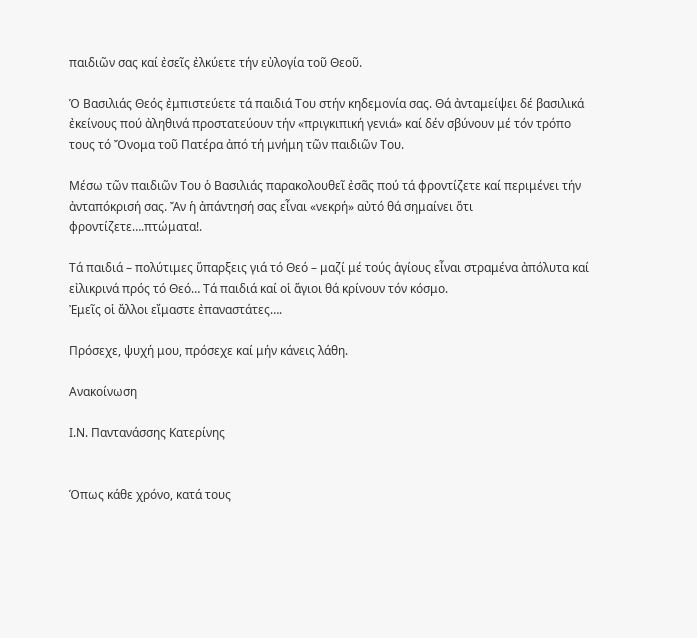παιδιῶν σας καί ἐσεῖς ἐλκύετε τήν εὐλογία τοῦ Θεοῦ.

Ὁ Βασιλιάς Θεός ἐμπιστεύετε τά παιδιά Του στήν κηδεμονία σας. Θά ἀνταμείψει δέ βασιλικά ἐκείνους πού ἀληθινά προστατεύουν τήν «πριγκιπική γενιά» καί δέν σβύνουν μέ τόν τρόπο τους τό Ὄνομα τοῦ Πατέρα ἀπό τή μνήμη τῶν παιδιῶν Του.

Μέσω τῶν παιδιῶν Του ὁ Βασιλιάς παρακολουθεῖ ἐσᾶς πού τά φροντίζετε καί περιμένει τήν ἀνταπόκρισή σας. Ἄν ἡ ἀπάντησή σας εἶναι «νεκρή» αὐτό θά σημαίνει ὅτι φροντίζετε….πτώματα!.

Τά παιδιά – πολύτιμες ὕπαρξεις γιά τό Θεό – μαζί μέ τούς ἁγίους εἶναι στραμένα ἀπόλυτα καί εἰλικρινά πρός τό Θεό… Τά παιδιά καί οἱ ἅγιοι θά κρίνουν τόν κόσμο.
Ἐμεῖς οἱ ἄλλοι εἴμαστε ἐπαναστάτες….

Πρόσεχε, ψυχή μου, πρόσεχε καί μήν κάνεις λάθη.

Ανακοίνωση

Ι.Ν. Παντανάσσης Κατερίνης


Όπως κάθε χρόνο, κατά τους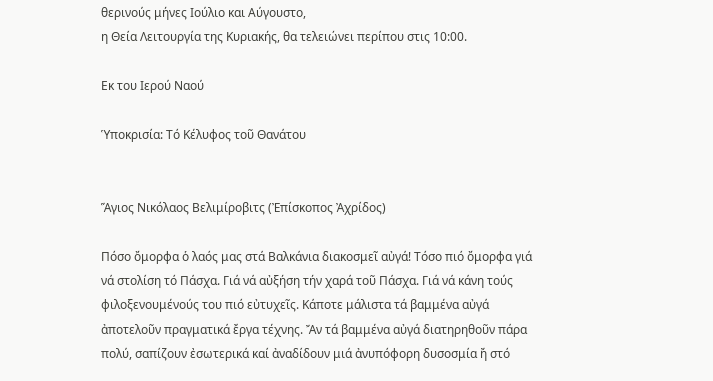θερινούς μήνες Ιούλιο και Αύγουστο,
η Θεία Λειτουργία της Κυριακής, θα τελειώνει περίπου στις 10:00.

Εκ του Ιερού Ναού

Ὑποκρισία: Τό Κέλυφος τοῦ Θανάτου


Ἅγιος Νικόλαος Βελιμίροβιτς (Ἐπίσκοπος Ἀχρίδος)

Πόσο ὄμορφα ὁ λαός μας στά Βαλκάνια διακοσμεῖ αὐγά! Τόσο πιό ὄμορφα γιά νά στολίση τό Πάσχα. Γιά νά αὐξήση τήν χαρά τοῦ Πάσχα. Γιά νά κάνη τούς φιλοξενουμένούς του πιό εὐτυχεῖς. Κάποτε μάλιστα τά βαμμένα αὐγά ἀποτελοῦν πραγματικά ἔργα τέχνης. Ἄν τά βαμμένα αὐγά διατηρηθοῦν πάρα πολύ, σαπίζουν ἐσωτερικά καί ἀναδίδουν μιά ἀνυπόφορη δυσοσμία ἤ στό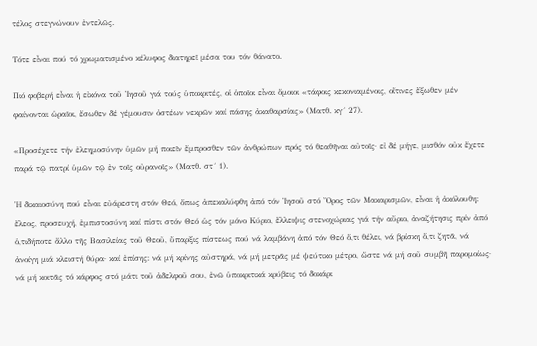τέλος στεγνώνουν ἐντελῶς.

Τότε εἶναι πού τό χρωματισμένο κέλυφος διατηρεῖ μέσα του τόν θάνατο.

Πιό φοβερή εἶναι ἡ εἰκόνα τοῦ Ἰησοῦ γιά τούς ὑποκριτές, οἱ ὁποῖοι εἶναι ὅμοιοι «τάφοις κεκονιαμένοις, οἵτινες ἔξωθεν μέν φαίνονται ὡραῖοι, ἔσωθεν δέ γέμουσιν ὀστέων νεκρῶν καί πάσης ἀκαθαρσίας» (Ματθ. κγ´ 27).

«Προσέχετε τήν ἐλεημοσύνην ὑμῶν μή ποιεῖν ἔμπροσθεν τῶν ἀνθρώπων πρός τό θεαθῆναι αὐτοῖς· εἰ δέ μήγε, μισθόν οὐκ ἔχετε παρά τῷ πατρί ὑμῶν τῷ ἐν τοῖς οὐρανοῖς» (Ματθ. στ´ 1).

Ἡ δικαιοσύνη πού εἶναι εὐάρεστη στόν Θεό, ὅπως ἀπεκαλύφθη ἀπό τόν Ἰησοῦ στό Ὄρος τῶν Μακαρισμῶν, εἶναι ἡ ἀκόλουθη: ἔλεος, προσευχή, ἐμπιστοσύνη καί πίστι στόν Θεό ὡς τόν μόνο Κύριο, ἔλλειψις στενοχώριας γιά τήν αὔριο, ἀναζήτησις πρίν ἀπό ὁ,τιδήποτε ἄλλο τῆς Βασιλείας τοῦ Θεοῦ, ὕπαρξις πίστεως πού νά λαμβάνη ἀπό τόν Θεό ὅ,τι θέλει, νά βρίσκη ὅ,τι ζητᾶ, νά ἀνοίγη μιά κλειστή θύρα· καί ἐπίσης: νά μή κρίνης αὐστηρά, νά μή μετρᾶς μέ ψεύτικο μέτρο, ὥστε νά μή σοῦ συμβῆ παρομοίως· νά μή κοιτᾶς τό κάρφος στό μάτι τοῦ ἀδελφοῦ σου, ἐνῶ ὑποκριτικά κρύβεις τό δοκάρι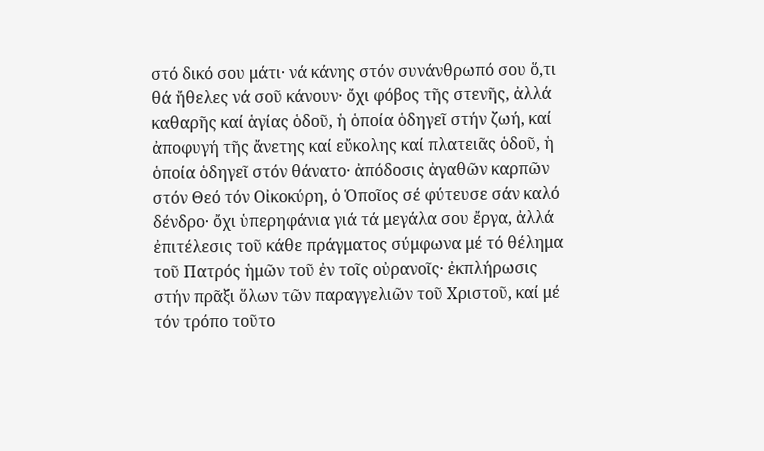στό δικό σου μάτι· νά κάνης στόν συνάνθρωπό σου ὅ,τι θά ἤθελες νά σοῦ κάνουν· ὄχι φόβος τῆς στενῆς, ἀλλά καθαρῆς καί ἁγίας ὁδοῦ, ἡ ὁποία ὁδηγεῖ στήν ζωή, καί ἀποφυγή τῆς ἄνετης καί εὔκολης καί πλατειᾶς ὁδοῦ, ἡ ὁποία ὁδηγεῖ στόν θάνατο· ἀπόδοσις ἀγαθῶν καρπῶν στόν Θεό τόν Οἰκοκύρη, ὁ Ὁποῖος σέ φύτευσε σάν καλό δένδρο· ὄχι ὑπερηφάνια γιά τά μεγάλα σου ἔργα, ἀλλά ἐπιτέλεσις τοῦ κάθε πράγματος σύμφωνα μέ τό θέλημα τοῦ Πατρός ἡμῶν τοῦ ἐν τοῖς οὐρανοῖς· ἐκπλήρωσις στήν πρᾶξι ὅλων τῶν παραγγελιῶν τοῦ Χριστοῦ, καί μέ τόν τρόπο τοῦτο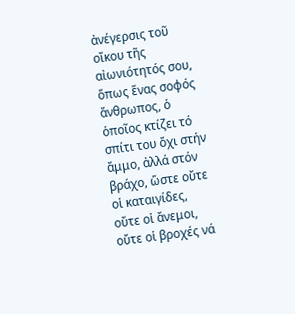ἀνέγερσις τοῦ οἴκου τῆς αἰωνιότητός σου, ὅπως ἕνας σοφός ἄνθρωπος, ὁ ὁποῖος κτίζει τό σπίτι του ὄχι στήν ἄμμο, ἀλλά στόν βράχο, ὥστε οὔτε οἱ καταιγίδες, οὔτε οἱ ἄνεμοι, οὔτε οἱ βροχές νά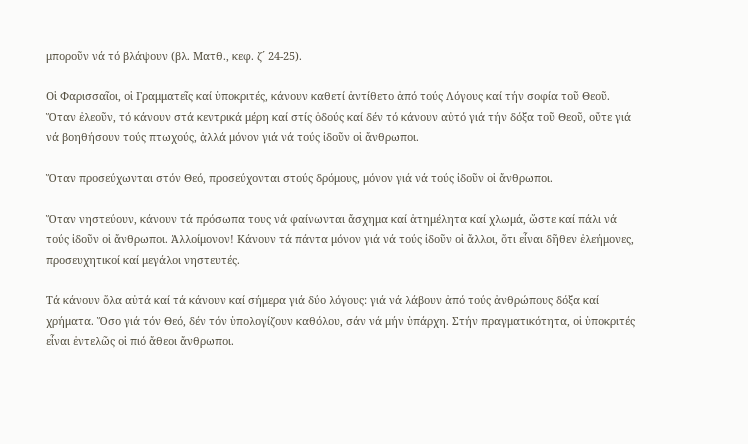μποροῦν νά τό βλάψουν (βλ. Ματθ., κεφ. ζ´ 24-25).

Οἱ Φαρισσαῖοι, οἱ Γραμματεῖς καί ὑποκριτές, κάνουν καθετί ἀντίθετο ἀπό τούς Λόγους καί τήν σοφία τοῦ Θεοῦ. Ὅταν ἐλεοῦν, τό κάνουν στά κεντρικά μέρη καί στίς ὁδούς καί δέν τό κάνουν αὐτό γιά τήν δόξα τοῦ Θεοῦ, οὔτε γιά νά βοηθήσουν τούς πτωχούς, ἀλλά μόνον γιά νά τούς ἰδοῦν οἱ ἄνθρωποι.

Ὅταν προσεύχωνται στόν Θεό, προσεύχονται στούς δρόμους, μόνον γιά νά τούς ἰδοῦν οἱ ἄνθρωποι.

Ὅταν νηστεύουν, κάνουν τά πρόσωπα τους νά φαίνωνται ἄσχημα καί ἀτημέλητα καί χλωμά, ὥστε καί πάλι νά τούς ἰδοῦν οἱ ἄνθρωποι. Ἀλλοίμονον! Κάνουν τά πάντα μόνον γιά νά τούς ἰδοῦν οἱ ἄλλοι, ὅτι εἶναι δῆθεν ἐλεήμονες, προσευχητικοί καί μεγάλοι νηστευτές.

Τά κάνουν ὅλα αὐτά καί τά κάνουν καί σήμερα γιά δύο λόγους: γιά νά λάβουν ἀπό τούς ἀνθρώπους δόξα καί χρήματα. Ὅσο γιά τόν Θεό, δέν τόν ὑπολογίζουν καθόλου, σάν νά μήν ὑπάρχη. Στήν πραγματικότητα, οἱ ὑποκριτές εἶναι ἐντελῶς οἱ πιό ἄθεοι ἄνθρωποι.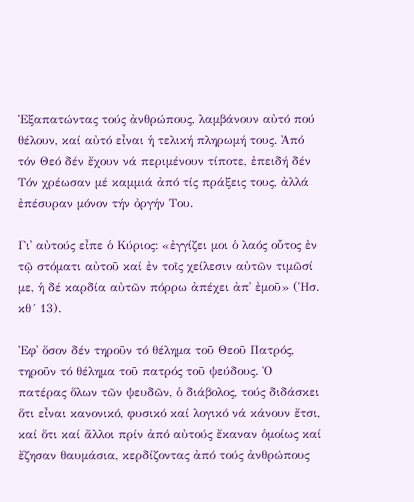Ἐξαπατώντας τούς ἀνθρώπους, λαμβάνουν αὐτό πού θέλουν, καί αὐτό εἶναι ἡ τελική πληρωμή τους. Ἀπό τόν Θεό δέν ἔχουν νά περιμένουν τίποτε, ἐπειδή δέν Τόν χρέωσαν μέ καμμιά ἀπό τίς πράξεις τους, ἀλλά ἐπέσυραν μόνον τήν ὀργήν Του.

Γι᾿ αὐτούς εἶπε ὁ Κύριος: «ἐγγίζει μοι ὁ λαός οὗτος ἐν τῷ στόματι αὐτοῦ καί ἐν τοῖς χείλεσιν αὐτῶν τιμῶσί με, ἡ δέ καρδία αὐτῶν πόρρω ἀπέχει ἀπ᾿ ἐμοῦ» (Ἡσ. κθ´ 13).

Ἐφ᾿ ὅσον δέν τηροῦν τό θέλημα τοῦ Θεοῦ Πατρός, τηροῦν τό θέλημα τοῦ πατρός τοῦ ψεύδους. Ὁ πατέρας ὅλων τῶν ψευδῶν, ὁ διάβολος, τούς διδάσκει ὅτι εἶναι κανονικό, φυσικό καί λογικό νά κάνουν ἔτσι, καί ὅτι καί ἄλλοι πρίν ἀπό αὐτούς ἔκαναν ὁμοίως καί ἔζησαν θαυμάσια, κερδίζοντας ἀπό τούς ἀνθρώπους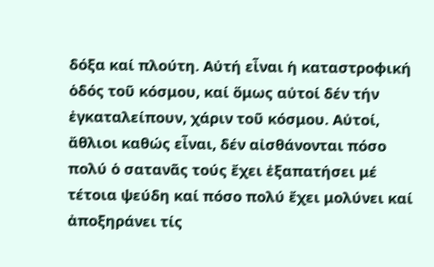δόξα καί πλούτη. Αὐτή εἶναι ἡ καταστροφική ὁδός τοῦ κόσμου, καί ὅμως αὐτοί δέν τήν ἐγκαταλείπουν, χάριν τοῦ κόσμου. Αὐτοί, ἄθλιοι καθώς εἶναι, δέν αἰσθάνονται πόσο πολύ ὁ σατανᾶς τούς ἔχει ἐξαπατήσει μέ τέτοια ψεύδη καί πόσο πολύ ἔχει μολύνει καί ἀποξηράνει τίς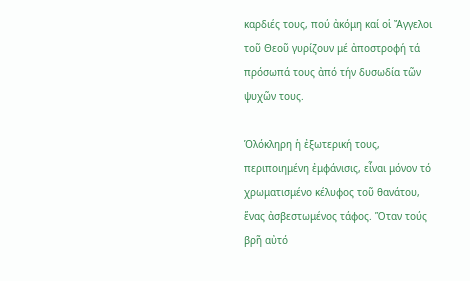καρδιές τους, πού ἀκόμη καί οἱ Ἄγγελοι τοῦ Θεοῦ γυρίζουν μέ ἀποστροφή τά πρόσωπά τους ἀπό τήν δυσωδία τῶν ψυχῶν τους.

Ὁλόκληρη ἡ ἐξωτερική τους, περιποιημένη ἐμφάνισις, εἶναι μόνον τό χρωματισμένο κέλυφος τοῦ θανάτου, ἕνας ἀσβεστωμένος τάφος. Ὅταν τούς βρῆ αὐτό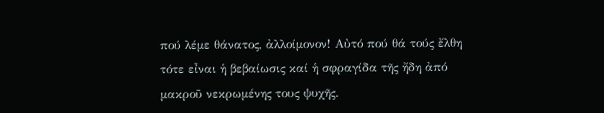πού λέμε θάνατος, ἀλλοίμονον! Αὐτό πού θά τούς ἔλθη τότε εἶναι ἡ βεβαίωσις καί ἡ σφραγίδα τῆς ἤδη ἀπό μακροῦ νεκρωμένης τους ψυχῆς.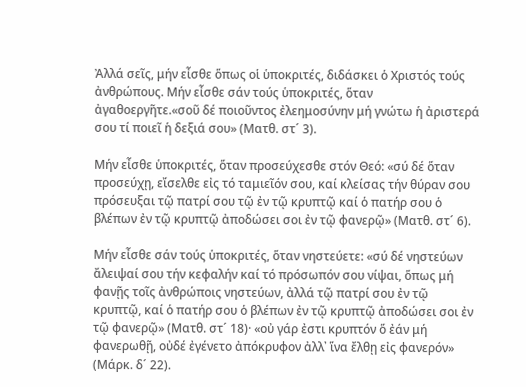Ἀλλά σεῖς, μήν εἶσθε ὅπως οἱ ὑποκριτές, διδάσκει ὁ Χριστός τούς ἀνθρώπους. Μήν εἶσθε σάν τούς ὑποκριτές, ὅταν ἀγαθοεργῆτε.«σοῦ δέ ποιοῦντος ἐλεημοσύνην μή γνώτω ἡ ἀριστερά σου τί ποιεῖ ἡ δεξιά σου» (Ματθ. στ´ 3).

Μήν εἶσθε ὑποκριτές, ὅταν προσεύχεσθε στόν Θεό: «σύ δέ ὅταν προσεύχῃ, εἴσελθε εἰς τό ταμιεῖόν σου, καί κλείσας τήν θύραν σου πρόσευξαι τῷ πατρί σου τῷ ἐν τῷ κρυπτῷ καί ὁ πατήρ σου ὁ βλέπων ἐν τῷ κρυπτῷ ἀποδώσει σοι ἐν τῷ φανερῷ» (Ματθ. στ´ 6).

Μήν εἶσθε σάν τούς ὑποκριτές, ὅταν νηστεύετε: «σύ δέ νηστεύων ἄλειψαί σου τήν κεφαλήν καί τό πρόσωπόν σου νίψαι, ὅπως μή φανῇς τοῖς ἀνθρώποις νηστεύων, ἀλλά τῷ πατρί σου ἐν τῷ κρυπτῷ, καί ὁ πατήρ σου ὁ βλέπων ἐν τῷ κρυπτῷ ἀποδώσει σοι ἐν τῷ φανερῷ» (Ματθ. στ´ 18)· «οὐ γάρ ἐστι κρυπτόν ὅ ἐάν μή φανερωθῇ, οὐδέ ἐγένετο ἀπόκρυφον ἀλλ᾿ ἵνα ἔλθῃ εἰς φανερόν» (Μάρκ. δ´ 22).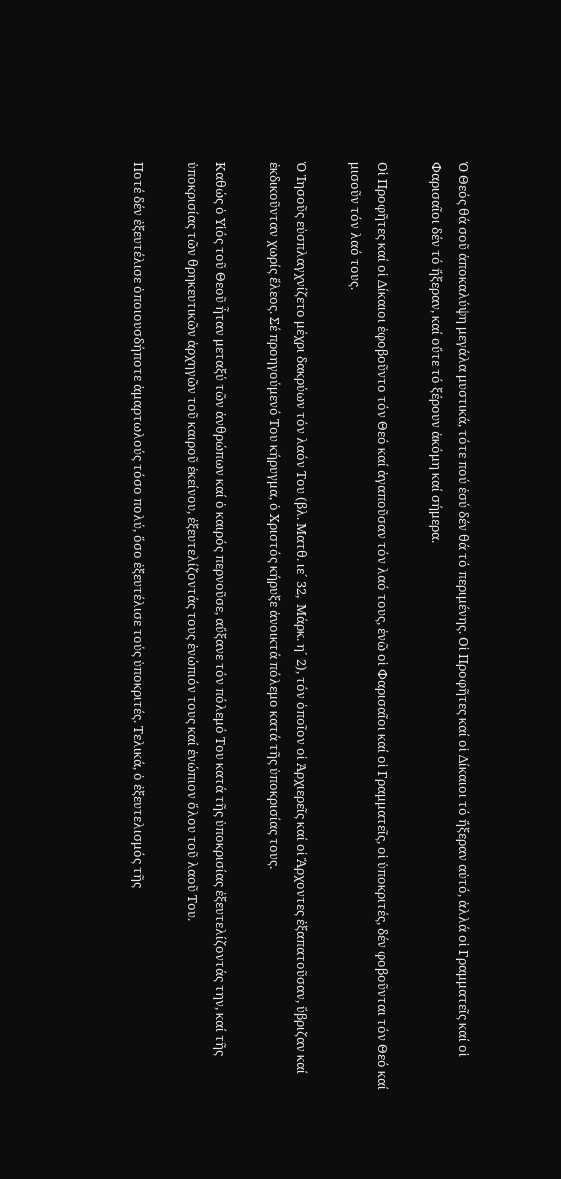Ὁ Θεός θά σοῦ ἀποκαλύψη μεγάλα μυστικά, τότε πού ἐσύ δέν θά τό περιμένης. Οἱ Προφῆτες καί οἱ Δίκαιοι τό ἤξεραν αὐτό, ἀλλά οἱ Γραμματεῖς καί οἱ Φαρισαῖοι δέν τό ἤξεραν, καί οὔτε τό ξέρουν ἀκόμη καί σήμερα.

Οἱ Προφῆτες καί οἱ Δίκαιοι ἐφοβοῦντο τόν Θεό καί ἀγαποῦσαν τόν λαό τους, ἐνῶ οἱ Φαρισαῖοι καί οἱ Γραμματεῖς, οἱ ὑποκριτές, δέν φοβοῦνται τόν Θεό καί μισοῦν τόν λαό τους.

Ὁ Ἰησοῦς εὐσπλαγχνίζετο μέχρι δακρύων τόν λαόν Του (βλ. Ματθ. ιε´ 32,  Μάρκ. η´ 2), τόν ὁποῖον οἱ Ἀρχιερεῖς καί οἱ Ἄρχοντες ἐξαπατοῦσαν, ὕβριζαν καί ἐκδικοῦνταν χωρίς ἔλεος. Σέ προηγούμενό Του κήρυγμα, ὁ Χριστός κήρυξε ἀνοικτά πόλεμο κατά τῆς ὑποκρισίας τους.

Καθώς ὁ Υἱός τοῦ Θεοῦ ἦταν μεταξύ τῶν ἀνθρώπων καί ὁ καιρός περνοῦσε, αὔξανε τόν πόλεμό Του κατά τῆς ὑποκρισίας ἐξευτελίζοντάς την, καί τῆς ὑποκρισίας τῶν θρηκευτικῶν ἀρχηγῶν τοῦ καιροῦ ἐκείνου, ἐξευτελίζοντάς τους ἐνώπιόν τους καί ἐνώπιον ὅλου τοῦ λαοῦ Του.

Ποτέ δέν ἐξευτέλισε ὁποιουσδήποτε ἁμαρτωλούς τόσο πολύ, ὅσο ἐξευτέλισε τούς ὑποκριτές. Τελικά, ὁ ἐξευτελισμός τῆς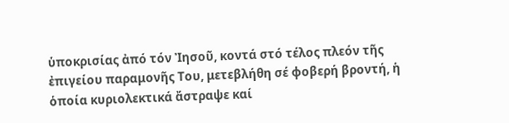ὑποκρισίας ἀπό τόν Ἰησοῦ, κοντά στό τέλος πλεόν τῆς ἐπιγείου παραμονῆς Του, μετεβλήθη σέ φοβερή βροντή, ἡ ὁποία κυριολεκτικά ἄστραψε καί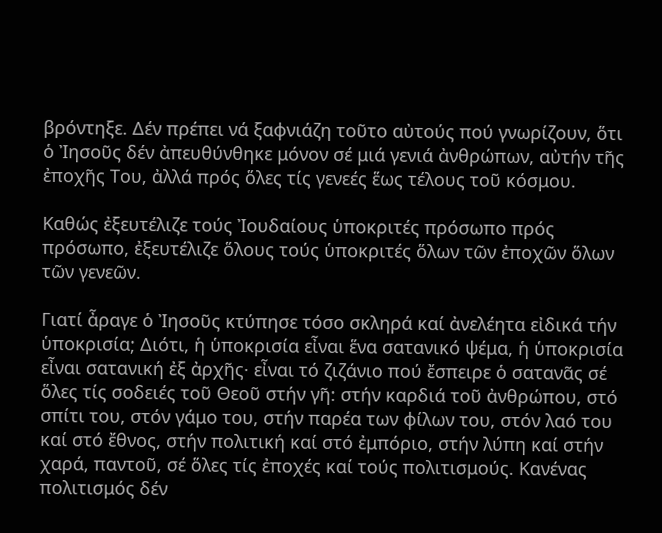βρόντηξε. Δέν πρέπει νά ξαφνιάζη τοῦτο αὐτούς πού γνωρίζουν, ὅτι ὁ Ἰησοῦς δέν ἀπευθύνθηκε μόνον σέ μιά γενιά ἀνθρώπων, αὐτήν τῆς ἐποχῆς Του, ἀλλά πρός ὅλες τίς γενεές ἕως τέλους τοῦ κόσμου.

Καθώς ἐξευτέλιζε τούς Ἰουδαίους ὑποκριτές πρόσωπο πρός πρόσωπο, ἐξευτέλιζε ὅλους τούς ὑποκριτές ὅλων τῶν ἐποχῶν ὅλων τῶν γενεῶν.

Γιατί ἆραγε ὁ Ἰησοῦς κτύπησε τόσο σκληρά καί ἀνελέητα εἰδικά τήν ὑποκρισία; Διότι, ἡ ὑποκρισία εἶναι ἕνα σατανικό ψέμα, ἡ ὑποκρισία εἶναι σατανική ἐξ ἀρχῆς· εἶναι τό ζιζάνιο πού ἔσπειρε ὁ σατανᾶς σέ ὅλες τίς σοδειές τοῦ Θεοῦ στήν γῆ: στήν καρδιά τοῦ ἀνθρώπου, στό σπίτι του, στόν γάμο του, στήν παρέα των φίλων του, στόν λαό του καί στό ἔθνος, στήν πολιτική καί στό ἐμπόριο, στήν λύπη καί στήν χαρά, παντοῦ, σέ ὅλες τίς ἐποχές καί τούς πολιτισμούς. Κανένας πολιτισμός δέν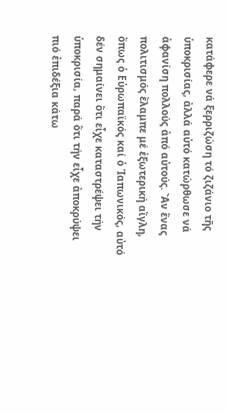κατάφερε νά ξερριζώση τό ζιζάνιο τῆς ὑποκρισίας, ἀλλά αὐτό κατώρθωσε νά ἀφανίση πολλούς ἀπό αὐτούς. Ἄν ἕνας πολιτισμός ἔλαμπε μέ ἐξωτερική αἴγλη, ὅπως ὁ Εὐρωπαϊκός καί ὁ Ἰαπωνικός, αὐτό δέν σημαίνει ὅτι εἶχε καταστρέψει τήν ὑποκρισία, παρά ὅτι τήν εἶχε ἀποκρύψει πιό ἐπιδέξια κάτω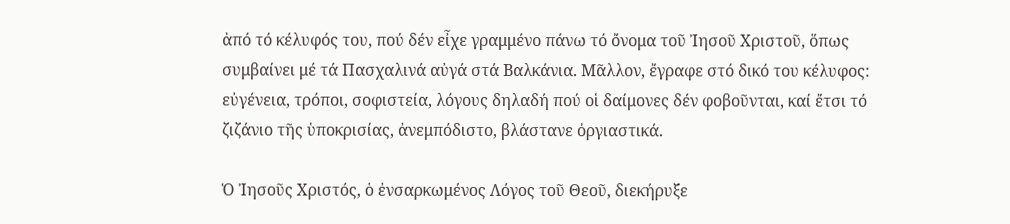ἀπό τό κέλυφός του, πού δέν εἶχε γραμμένο πάνω τό ὄνομα τοῦ Ἰησοῦ Χριστοῦ, ὅπως συμβαίνει μέ τά Πασχαλινά αὐγά στά Βαλκάνια. Μᾶλλον, ἔγραφε στό δικό του κέλυφος: εὐγένεια, τρόποι, σοφιστεία, λόγους δηλαδή πού οἱ δαίμονες δέν φοβοῦνται, καί ἔτσι τό ζιζάνιο τῆς ὑποκρισίας, ἀνεμπόδιστο, βλάστανε ὀργιαστικά.

Ὁ Ἰησοῦς Χριστός, ὁ ἐνσαρκωμένος Λόγος τοῦ Θεοῦ, διεκήρυξε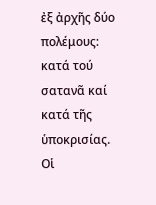ἐξ ἀρχῆς δύο πολέμους: κατά τού σατανᾶ καί κατά τῆς ὑποκρισίας. Οἱ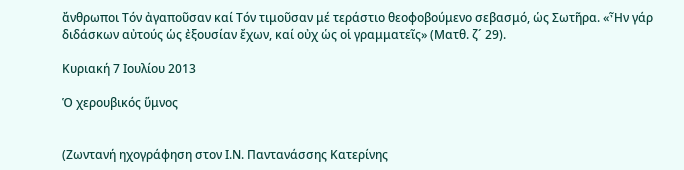ἄνθρωποι Τόν ἀγαποῦσαν καί Τόν τιμοῦσαν μέ τεράστιο θεοφοβούμενο σεβασμό, ὡς Σωτῆρα. «Ἦν γάρ διδάσκων αὐτούς ὡς ἐξουσίαν ἔχων, καί οὐχ ὡς οἱ γραμματεῖς» (Ματθ. ζ´ 29).

Κυριακή 7 Ιουλίου 2013

Ὁ χερουβικός ὕμνος


(Ζωντανή ηχογράφηση στον Ι.Ν. Παντανάσσης Κατερίνης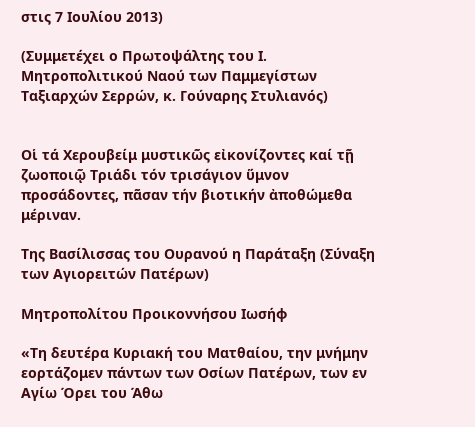στις 7 Ιουλίου 2013)

(Συμμετέχει ο Πρωτοψάλτης του Ι. Μητροπολιτικού Ναού των Παμμεγίστων Ταξιαρχών Σερρών, κ. Γούναρης Στυλιανός)


Οἱ τά Χερουβείμ μυστικῶς εἰκονίζοντες καί τῇ ζωοποιῷ Τριάδι τόν τρισάγιον ὕμνον προσάδοντες, πᾶσαν τήν βιοτικήν ἀποθώμεθα μέριναν.

Της Βασίλισσας του Ουρανού η Παράταξη (Σύναξη των Αγιορειτών Πατέρων)

Μητροπολίτου Προικοννήσου Ιωσήφ

«Τη δευτέρα Κυριακή του Ματθαίου, την μνήμην εορτάζομεν πάντων των Οσίων Πατέρων, των εν Αγίω Όρει του Άθω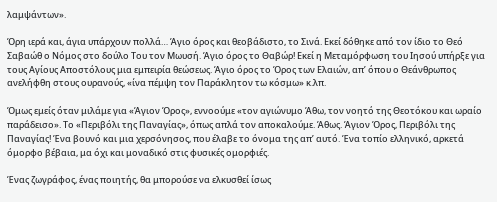λαμψάντων».

Όρη ιερά και, άγια υπάρχουν πολλά… Άγιο όρος και θεοβάδιστο, το Σινά. Εκεί δόθηκε από τον ίδιο το Θεό Σαβαώθ ο Νόμος στο δούλο Του τον Μωυσή. Άγιο όρος το Θαβώρ! Εκεί η Μεταμόρφωση του Ιησού υπήρξε για τους Αγίους Αποστόλους μια εμπειρία θεώσεως. Άγιο όρος το Όρος των Ελαιών, απ’ όπου ο Θεάνθρωπος ανελήφθη στους ουρανούς, «ίνα πέμψη τον Παράκλητον τω κόσμω» κ.λπ.

Όμως εμείς όταν μιλάμε για «Άγιον Όρος», εννοούμε «τον αγιώνυμο Άθω, τον νοητό της Θεοτόκου και ωραίο παράδεισο». Το «Περιβόλι της Παναγίας», όπως απλά τον αποκαλούμε. Άθως. Άγιον Όρος, Περιβόλι της Παναγίας! Ένα βουνό και μια χερσόνησος, που έλαβε το όνομα της απ’ αυτό. Ένα τοπίο ελληνικό, αρκετά όμορφο βέβαια, μα όχι και μοναδικό στις φυσικές ομορφιές.

Ένας ζωγράφος, ένας ποιητής, θα μπορούσε να ελκυσθεί ίσως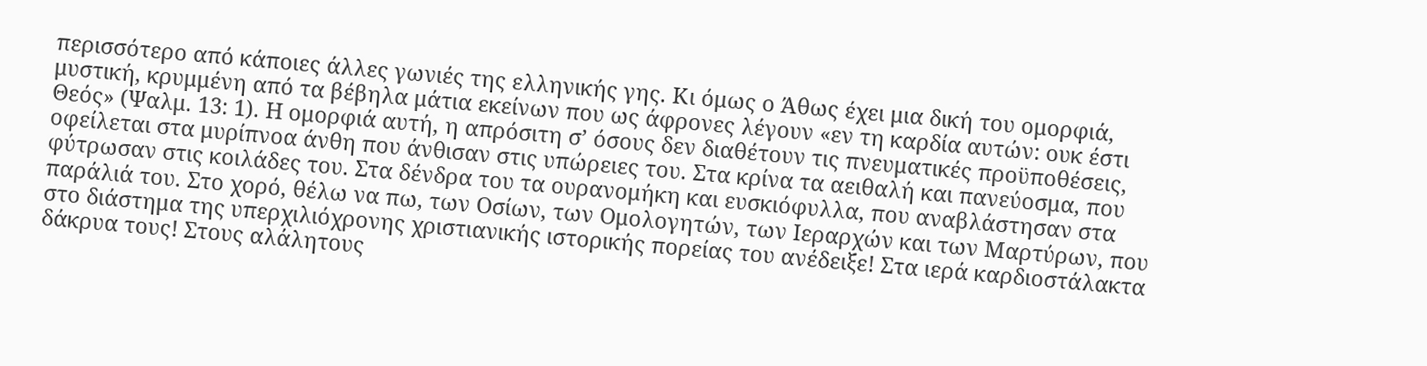περισσότερο από κάποιες άλλες γωνιές της ελληνικής γης. Κι όμως ο Άθως έχει μια δική του ομορφιά, μυστική, κρυμμένη από τα βέβηλα μάτια εκείνων που ως άφρονες λέγουν «εν τη καρδία αυτών: ουκ έστι Θεός» (Ψαλμ. 13: 1). Η ομορφιά αυτή, η απρόσιτη σ’ όσους δεν διαθέτουν τις πνευματικές προϋποθέσεις, οφείλεται στα μυρίπνοα άνθη που άνθισαν στις υπώρειες του. Στα κρίνα τα αειθαλή και πανεύοσμα, που φύτρωσαν στις κοιλάδες του. Στα δένδρα του τα ουρανομήκη και ευσκιόφυλλα, που αναβλάστησαν στα παράλιά του. Στο χορό, θέλω να πω, των Οσίων, των Ομολογητών, των Ιεραρχών και των Μαρτύρων, που στο διάστημα της υπερχιλιόχρονης χριστιανικής ιστορικής πορείας του ανέδειξε! Στα ιερά καρδιοστάλακτα δάκρυα τους! Στους αλάλητους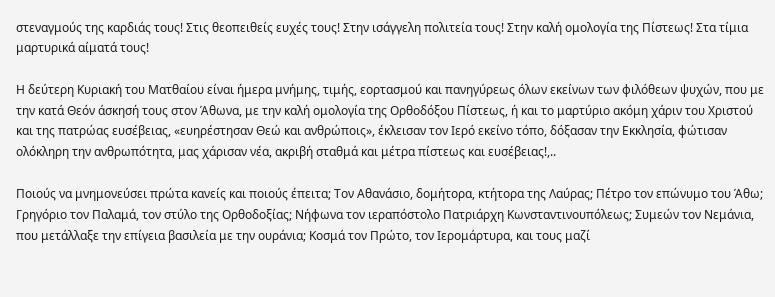στεναγμούς της καρδιάς τους! Στις θεοπειθείς ευχές τους! Στην ισάγγελη πολιτεία τους! Στην καλή ομολογία της Πίστεως! Στα τίμια μαρτυρικά αίματά τους!

Η δεύτερη Κυριακή του Ματθαίου είναι ήμερα μνήμης, τιμής, εορτασμού και πανηγύρεως όλων εκείνων των φιλόθεων ψυχών, που με την κατά Θεόν άσκησή τους στον Άθωνα, με την καλή ομολογία της Ορθοδόξου Πίστεως, ή και το μαρτύριο ακόμη χάριν του Χριστού και της πατρώας ευσέβειας, «ευηρέστησαν Θεώ και ανθρώποις», έκλεισαν τον Ιερό εκείνο τόπο, δόξασαν την Εκκλησία, φώτισαν ολόκληρη την ανθρωπότητα, μας χάρισαν νέα, ακριβή σταθμά και μέτρα πίστεως και ευσέβειας!,..

Ποιούς να μνημονεύσει πρώτα κανείς και ποιούς έπειτα; Τον Αθανάσιο, δομήτορα, κτήτορα της Λαύρας; Πέτρο τον επώνυμο του Άθω; Γρηγόριο τον Παλαμά, τον στύλο της Ορθοδοξίας; Νήφωνα τον ιεραπόστολο Πατριάρχη Κωνσταντινουπόλεως; Συμεών τον Νεμάνια, που μετάλλαξε την επίγεια βασιλεία με την ουράνια; Κοσμά τον Πρώτο, τον Ιερομάρτυρα, και τους μαζί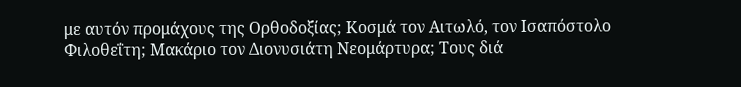με αυτόν προμάχους της Ορθοδοξίας; Κοσμά τον Αιτωλό, τον Ισαπόστολο Φιλοθεΐτη; Μακάριο τον Διονυσιάτη Νεομάρτυρα; Τους διά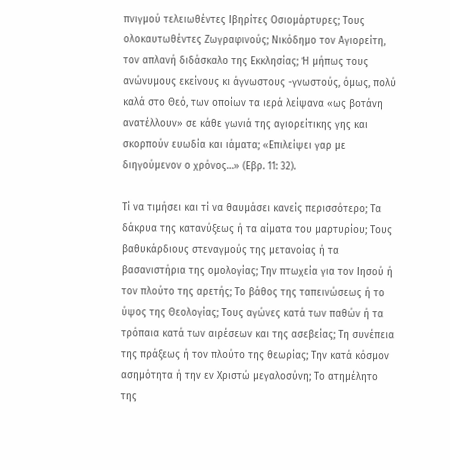πνιγμού τελειωθέντες Ιβηρίτες Οσιομάρτυρες; Τους ολοκαυτωθέντες Ζωγραφινούς; Νικόδημο τον Αγιορείτη, τον απλανή διδάσκαλο της Εκκλησίας; Ή μήπως τους ανώνυμους εκείνους κι άγνωστους -γνωστούς, όμως, πολύ καλά στο Θεό, των οποίων τα ιερά λείψανα «ως βοτάνη ανατέλλουν» σε κάθε γωνιά της αγιορείτικης γης και σκορπούν ευωδία και ιάματα; «Επιλείψει γαρ με διηγούμενον ο χρόνος…» (Εβρ. 11: 32).

Τί να τιμήσει και τί να θαυμάσει κανείς περισσότερο; Τα δάκρυα της κατανύξεως ή τα αίματα του μαρτυρίου; Τους βαθυκάρδιους στεναγμούς της μετανοίας ή τα βασανιστήρια της ομολογίας; Την πτωχεία για τον Ιησού ή τον πλούτο της αρετής; Το βάθος της ταπεινώσεως ή το ύψος της Θεολογίας; Τους αγώνες κατά των παθών ή τα τρόπαια κατά των αιρέσεων και της ασεβείας; Τη συνέπεια της πράξεως ή τον πλούτο της θεωρίας; Την κατά κόσμον ασημότητα ή την εν Χριστώ μεγαλοσύνη; Το ατημέλητο της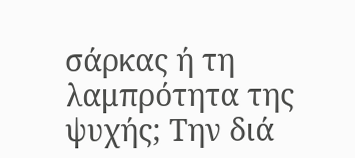σάρκας ή τη λαμπρότητα της ψυχής; Την διά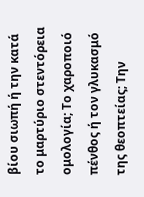βίου σιωπή ή την κατά το μαρτύριο στεντόρεια ομολογία; Το χαροποιό πένθος ή τον γλυκασμό της θεοπτείας; Την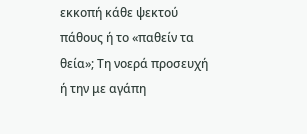εκκοπή κάθε ψεκτού πάθους ή το «παθείν τα θεία»; Τη νοερά προσευχή ή την με αγάπη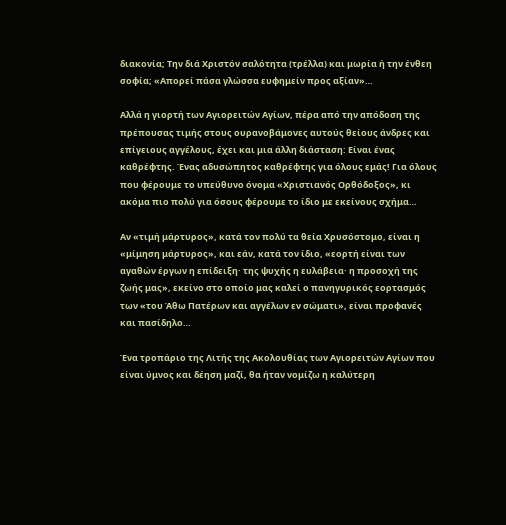διακονία; Την διά Χριστόν σαλότητα (τρέλλα) και μωρία ή την ένθεη σοφία; «Απορεί πάσα γλώσσα ευφημείν προς αξίαν»…

Αλλά η γιορτή των Αγιορειτών Αγίων, πέρα από την απόδοση της πρέπουσας τιμής στους ουρανοβάμονες αυτούς θείους άνδρες και επίγειους αγγέλους, έχει και μια άλλη διάσταση: Είναι ένας καθρέφτης. Ένας αδυσώπητος καθρέφτης για όλους εμάς! Για όλους που φέρουμε το υπεύθυνο όνομα «Χριστιανός Ορθόδοξος», κι ακόμα πιο πολύ για όσους φέρουμε το ίδιο με εκείνους σχήμα…

Αν «τιμή μάρτυρος», κατά τον πολύ τα θεία Χρυσόστομο, είναι η «μίμηση μάρτυρος», και εάν, κατά τον ίδιο, «εορτή είναι των αγαθών έργων η επίδειξη· της ψυχής η ευλάβεια· η προσοχή της ζωής μας», εκείνο στο οποίο μας καλεί ο πανηγυρικός εορτασμός των «του Άθω Πατέρων και αγγέλων εν σώματι», είναι προφανές και πασίδηλο…

Ένα τροπάριο της Λιτής της Ακολουθίας των Αγιορειτών Αγίων που είναι ύμνος και δέηση μαζί, θα ήταν νομίζω η καλύτερη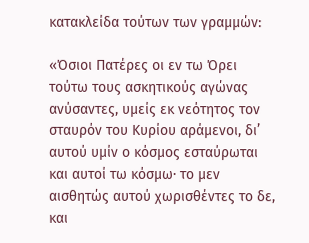κατακλείδα τούτων των γραμμών:

«Όσιοι Πατέρες οι εν τω Όρει τούτω τους ασκητικούς αγώνας ανύσαντες, υμείς εκ νεότητος τον σταυρόν του Κυρίου αράμενοι, δι’ αυτού υμίν ο κόσμος εσταύρωται και αυτοί τω κόσμω· το μεν αισθητώς αυτού χωρισθέντες το δε, και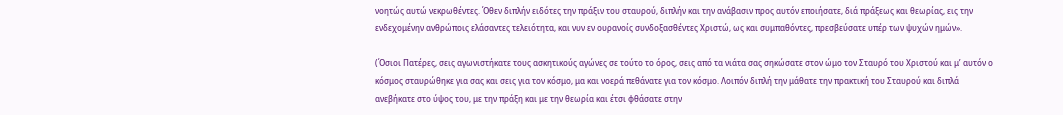νοητώς αυτώ νεκρωθέντες. Όθεν διπλήν ειδότες την πράξιν του σταυρού, διπλήν και την ανάβασιν προς αυτόν εποιήσατε, διά πράξεως και θεωρίας, εις την ενδεχομένην ανθρώποις ελάσαντες τελειότητα, και νυν εν ουρανοίς συνδοξασθέντες Χριστώ, ως και συμπαθόντες, πρεσβεύσατε υπέρ των ψυχών ημών».

(Όσιοι Πατέρες, σεις αγωνιστήκατε τους ασκητικούς αγώνες σε τούτο το όρος, σεις από τα νιάτα σας σηκώσατε στον ώμο τον Σταυρό του Χριστού και μ’ αυτόν ο κόσμος σταυρώθηκε για σας και σεις για τον κόσμο, μα και νοερά πεθάνατε για τον κόσμο. Λοιπόν διπλή την μάθατε την πρακτική του Σταυρού και διπλά ανεβήκατε στο ύψος του, με την πράξη και με την θεωρία και έτσι φθάσατε στην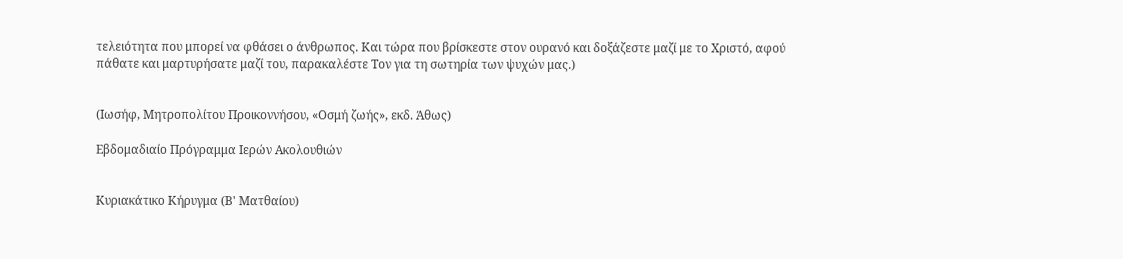τελειότητα που μπορεί να φθάσει ο άνθρωπος. Και τώρα που βρίσκεστε στον ουρανό και δοξάζεστε μαζί με το Χριστό, αφού πάθατε και μαρτυρήσατε μαζί του, παρακαλέστε Τον για τη σωτηρία των ψυχών μας.)


(Ιωσήφ, Μητροπολίτου Προικοννήσου, «Οσμή ζωής», εκδ. Άθως)

Εβδομαδιαίο Πρόγραμμα Ιερών Ακολουθιών


Κυριακάτικο Κήρυγμα (Β' Ματθαίου)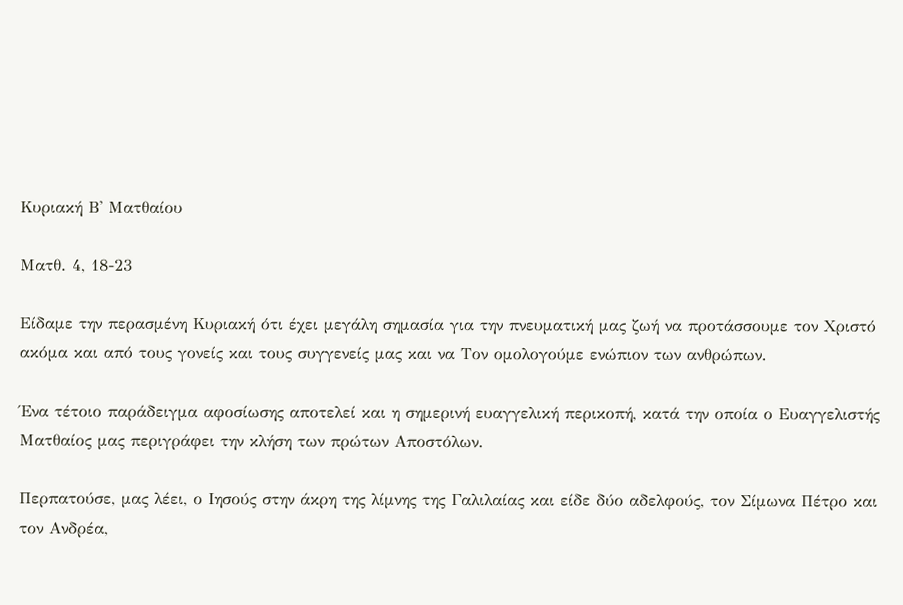Κυριακή Β' Ματθαίου

Ματθ. 4, 18-23

Είδαμε την περασμένη Κυριακή ότι έχει μεγάλη σημασία για την πνευματική μας ζωή να προτάσσουμε τον Χριστό ακόμα και από τους γονείς και τους συγγενείς μας και να Τον ομολογούμε ενώπιον των ανθρώπων.

Ένα τέτοιο παράδειγμα αφοσίωσης αποτελεί και η σημερινή ευαγγελική περικοπή, κατά την οποία ο Ευαγγελιστής Ματθαίος μας περιγράφει την κλήση των πρώτων Αποστόλων.

Περπατούσε, μας λέει, ο Ιησούς στην άκρη της λίμνης της Γαλιλαίας και είδε δύο αδελφούς, τον Σίμωνα Πέτρο και τον Ανδρέα,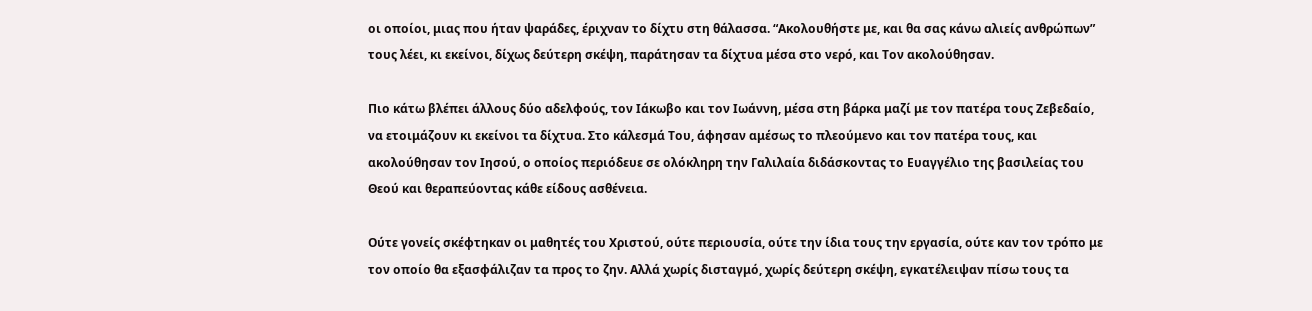οι οποίοι, μιας που ήταν ψαράδες, έριχναν το δίχτυ στη θάλασσα. “Ακολουθήστε με, και θα σας κάνω αλιείς ανθρώπων” τους λέει, κι εκείνοι, δίχως δεύτερη σκέψη, παράτησαν τα δίχτυα μέσα στο νερό, και Τον ακολούθησαν.

Πιο κάτω βλέπει άλλους δύο αδελφούς, τον Ιάκωβο και τον Ιωάννη, μέσα στη βάρκα μαζί με τον πατέρα τους Ζεβεδαίο, να ετοιμάζουν κι εκείνοι τα δίχτυα. Στο κάλεσμά Του, άφησαν αμέσως το πλεούμενο και τον πατέρα τους, και ακολούθησαν τον Ιησού, ο οποίος περιόδευε σε ολόκληρη την Γαλιλαία διδάσκοντας το Ευαγγέλιο της βασιλείας του Θεού και θεραπεύοντας κάθε είδους ασθένεια.

Ούτε γονείς σκέφτηκαν οι μαθητές του Χριστού, ούτε περιουσία, ούτε την ίδια τους την εργασία, ούτε καν τον τρόπο με τον οποίο θα εξασφάλιζαν τα προς το ζην. Αλλά χωρίς δισταγμό, χωρίς δεύτερη σκέψη, εγκατέλειψαν πίσω τους τα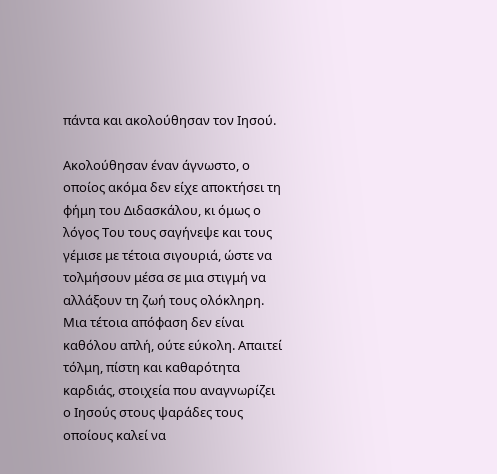πάντα και ακολούθησαν τον Ιησού.

Ακολούθησαν έναν άγνωστο, ο οποίος ακόμα δεν είχε αποκτήσει τη φήμη του Διδασκάλου, κι όμως ο λόγος Του τους σαγήνεψε και τους γέμισε με τέτοια σιγουριά, ώστε να τολμήσουν μέσα σε μια στιγμή να αλλάξουν τη ζωή τους ολόκληρη. Μια τέτοια απόφαση δεν είναι καθόλου απλή, ούτε εύκολη. Απαιτεί τόλμη, πίστη και καθαρότητα καρδιάς, στοιχεία που αναγνωρίζει ο Ιησούς στους ψαράδες τους οποίους καλεί να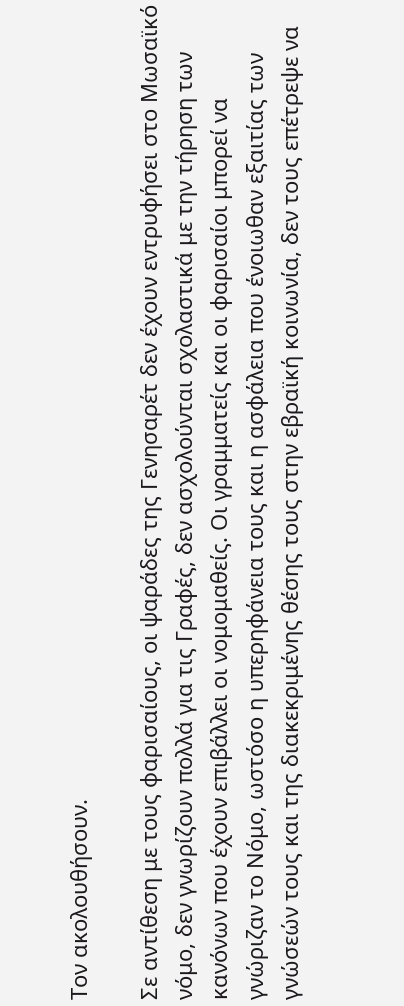Τον ακολουθήσουν.

Σε αντίθεση με τους φαρισαίους, οι ψαράδες της Γενησαρέτ δεν έχουν εντρυφήσει στο Μωσαϊκό νόμο, δεν γνωρίζουν πολλά για τις Γραφές, δεν ασχολούνται σχολαστικά με την τήρηση των κανόνων που έχουν επιβάλλει οι νομομαθείς. Οι γραμματείς και οι φαρισαίοι μπορεί να γνώριζαν το Νόμο, ωστόσο η υπερηφάνεια τους και η ασφάλεια που ένοιωθαν εξαιτίας των γνώσεών τους και της διακεκριμένης θέσης τους στην εβραϊκή κοινωνία, δεν τους επέτρεψε να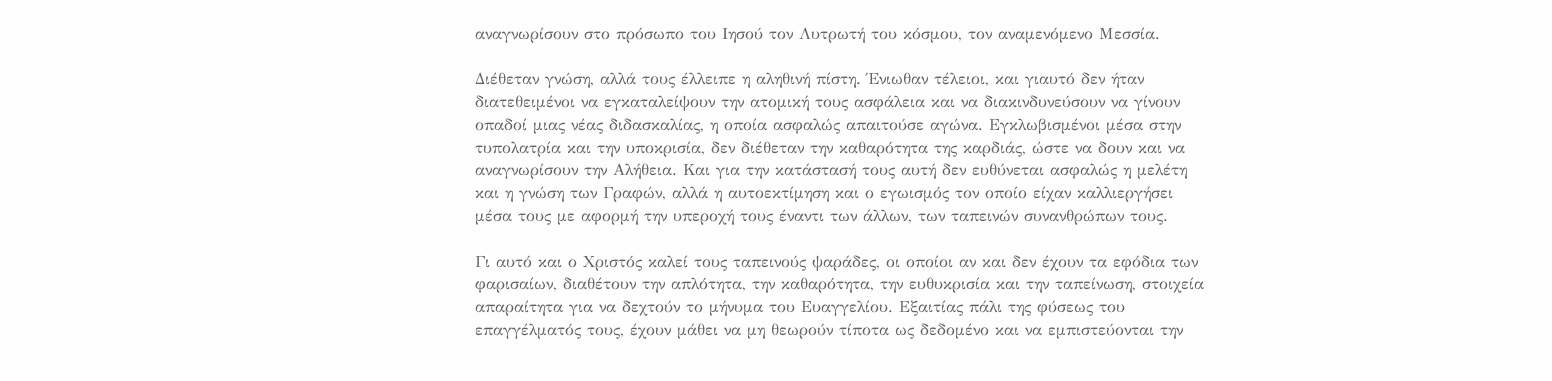αναγνωρίσουν στο πρόσωπο του Ιησού τον Λυτρωτή του κόσμου, τον αναμενόμενο Μεσσία.

Διέθεταν γνώση, αλλά τους έλλειπε η αληθινή πίστη. Ένιωθαν τέλειοι, και γιαυτό δεν ήταν διατεθειμένοι να εγκαταλείψουν την ατομική τους ασφάλεια και να διακινδυνεύσουν να γίνουν οπαδοί μιας νέας διδασκαλίας, η οποία ασφαλώς απαιτούσε αγώνα. Εγκλωβισμένοι μέσα στην τυπολατρία και την υποκρισία, δεν διέθεταν την καθαρότητα της καρδιάς, ώστε να δουν και να αναγνωρίσουν την Αλήθεια. Και για την κατάστασή τους αυτή δεν ευθύνεται ασφαλώς η μελέτη και η γνώση των Γραφών, αλλά η αυτοεκτίμηση και ο εγωισμός τον οποίο είχαν καλλιεργήσει μέσα τους με αφορμή την υπεροχή τους έναντι των άλλων, των ταπεινών συνανθρώπων τους.

Γι αυτό και ο Χριστός καλεί τους ταπεινούς ψαράδες, οι οποίοι αν και δεν έχουν τα εφόδια των φαρισαίων, διαθέτουν την απλότητα, την καθαρότητα, την ευθυκρισία και την ταπείνωση, στοιχεία απαραίτητα για να δεχτούν το μήνυμα του Ευαγγελίου. Εξαιτίας πάλι της φύσεως του επαγγέλματός τους, έχουν μάθει να μη θεωρούν τίποτα ως δεδομένο και να εμπιστεύονται την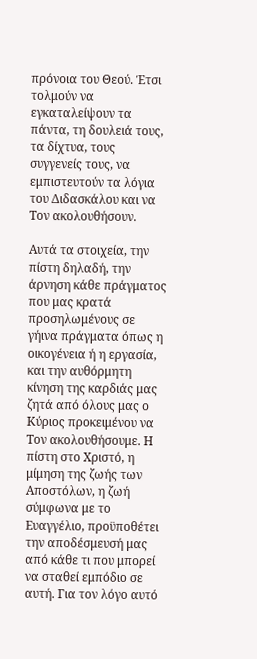πρόνοια του Θεού. Έτσι τολμούν να εγκαταλείψουν τα πάντα, τη δουλειά τους, τα δίχτυα, τους συγγενείς τους, να εμπιστευτούν τα λόγια του Διδασκάλου και να Τον ακολουθήσουν.

Αυτά τα στοιχεία, την πίστη δηλαδή, την άρνηση κάθε πράγματος που μας κρατά προσηλωμένους σε γήινα πράγματα όπως η οικογένεια ή η εργασία, και την αυθόρμητη κίνηση της καρδιάς μας ζητά από όλους μας ο Κύριος προκειμένου να Τον ακολουθήσουμε. Η πίστη στο Χριστό, η μίμηση της ζωής των Αποστόλων, η ζωή σύμφωνα με το Ευαγγέλιο, προϋποθέτει την αποδέσμευσή μας από κάθε τι που μπορεί να σταθεί εμπόδιο σε αυτή. Για τον λόγο αυτό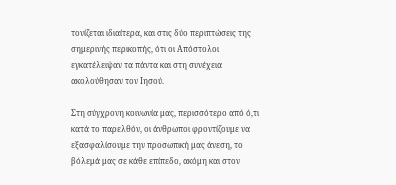τονίζεται ιδιαίτερα, και στις δύο περιπτώσεις της σημερινής περικοπής, ότι οι Απόστολοι εγκατέλειψαν τα πάντα και στη συνέχεια ακολούθησαν τον Ιησού.

Στη σύγχρονη κοινωνία μας, περισσότερο από ό,τι κατά το παρελθόν, οι άνθρωποι φροντίζουμε να εξασφαλίσουμε την προσωπική μας άνεση, το βόλεμά μας σε κάθε επίπεδο, ακόμη και στον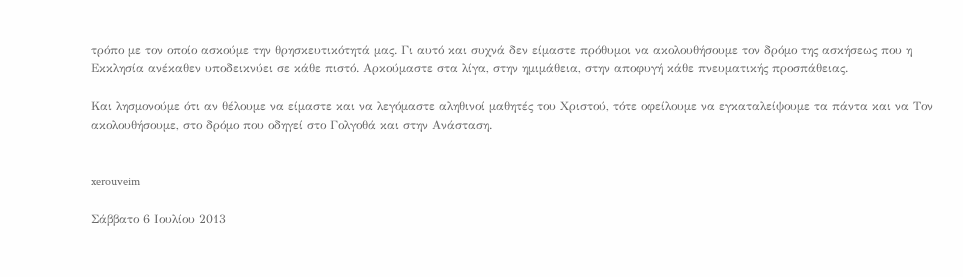τρόπο με τον οποίο ασκούμε την θρησκευτικότητά μας. Γι αυτό και συχνά δεν είμαστε πρόθυμοι να ακολουθήσουμε τον δρόμο της ασκήσεως που η Εκκλησία ανέκαθεν υποδεικνύει σε κάθε πιστό. Αρκούμαστε στα λίγα, στην ημιμάθεια, στην αποφυγή κάθε πνευματικής προσπάθειας.

Και λησμονούμε ότι αν θέλουμε να είμαστε και να λεγόμαστε αληθινοί μαθητές του Χριστού, τότε οφείλουμε να εγκαταλείψουμε τα πάντα και να Τον ακολουθήσουμε, στο δρόμο που οδηγεί στο Γολγοθά και στην Ανάσταση.


xerouveim

Σάββατο 6 Ιουλίου 2013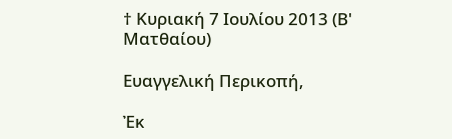† Κυριακή 7 Ιουλίου 2013 (Β' Ματθαίου)

Ευαγγελική Περικοπή,

Ἐκ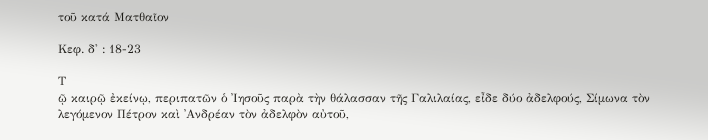τοῦ κατά Ματθαῖον

Κεφ. δ' : 18-23

Τ
ῷ καιρῷ ἐκείνῳ, περιπατῶν ὁ ᾿Ιησοῦς παρὰ τὴν θάλασσαν τῆς Γαλιλαίας, εἶδε δύο ἀδελφούς, Σίμωνα τὸν λεγόμενον Πέτρον καὶ ᾿Ανδρέαν τὸν ἀδελφὸν αὐτοῦ,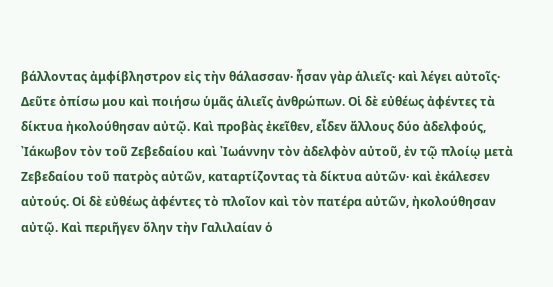βάλλοντας ἀμφίβληστρον εἰς τὴν θάλασσαν· ἦσαν γὰρ ἁλιεῖς· καὶ λέγει αὐτοῖς· Δεῦτε ὀπίσω μου καὶ ποιήσω ὑμᾶς ἁλιεῖς ἀνθρώπων. Οἱ δὲ εὐθέως ἀφέντες τὰ δίκτυα ἠκολούθησαν αὐτῷ. Καὶ προβὰς ἐκεῖθεν, εἶδεν ἄλλους δύο ἀδελφούς, ᾿Ιάκωβον τὸν τοῦ Ζεβεδαίου καὶ ᾿Ιωάννην τὸν ἀδελφὸν αὐτοῦ, ἐν τῷ πλοίῳ μετὰ Ζεβεδαίου τοῦ πατρὸς αὐτῶν, καταρτίζοντας τὰ δίκτυα αὐτῶν· καὶ ἐκάλεσεν αὐτούς. Οἱ δὲ εὐθέως ἀφέντες τὸ πλοῖον καὶ τὸν πατέρα αὐτῶν, ἠκολούθησαν αὐτῷ. Καὶ περιῆγεν ὅλην τὴν Γαλιλαίαν ὁ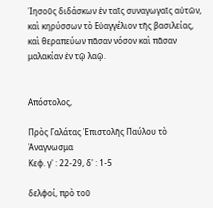᾿Ιησοῦς διδάσκων ἐν ταῖς συναγωγαῖς αὐτῶν, καὶ κηρύσσων τὸ Εὐαγγέλιον τῆς βασιλείας, καὶ θεραπεύων πᾶσαν νόσον καὶ πᾶσαν μαλακίαν ἐν τῷ λαῷ.


Απόστολος,

Πρὸς Γαλάτας Ἐπιστολῆς Παύλου τὸ Ἀναγνωσμα
Κεφ. γ' : 22-29, δ' : 1-5

δελφοί, πρὸ τοῦ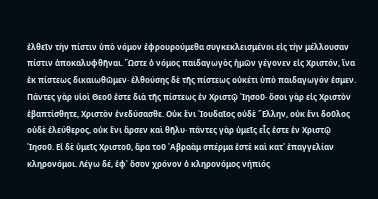ἐλθεῖν τὴν πίστιν ὑπὸ νόμον ἐφρουρούμεθα συγκεκλεισμένοι εἰς τὴν μέλλουσαν πίστιν ἀποκαλυφθῆναι. Ὥστε ὁ νόμος παιδαγωγὸς ἡμῶν γέγονεν εἰς Χριστόν, ἵνα ἐκ πίστεως δικαιωθῶμεν· ἐλθούσης δὲ τῆς πίστεως οὐκέτι ὑπὸ παιδαγωγόν ἐσμεν. Πάντες γὰρ υἱοὶ Θεοῦ ἐστε διὰ τῆς πίστεως ἐν Χριστῷ ᾿Ιησοῦ· ὅσοι γὰρ εἰς Χριστὸν ἐβαπτίσθητε, Χριστὸν ἐνεδύσασθε. Οὐκ ἔνι ᾿Ιουδαῖος οὐδὲ ῞Ελλην, οὐκ ἔνι δοῦλος οὐδὲ ἐλεύθερος, οὐκ ἔνι ἄρσεν καὶ θῆλυ· πάντες γὰρ ὑμεῖς εἷς ἐστε ἐν Χριστῷ ᾿Ιησοῦ. Εἰ δὲ ὑμεῖς Χριστοῦ, ἄρα τοῦ ᾿Αβραὰμ σπέρμα ἐστὲ καὶ κατ᾿ ἐπαγγελίαν κληρονόμοι. Λέγω δέ, ἐφ᾿ ὅσον χρόνον ὁ κληρονόμος νήπιός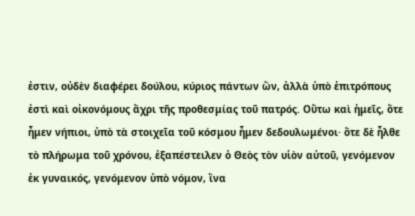ἐστιν, οὐδὲν διαφέρει δούλου, κύριος πάντων ὤν, ἀλλὰ ὑπὸ ἐπιτρόπους ἐστὶ καὶ οἰκονόμους ἄχρι τῆς προθεσμίας τοῦ πατρός. Οὕτω καὶ ἡμεῖς, ὅτε ἦμεν νήπιοι, ὑπὸ τὰ στοιχεῖα τοῦ κόσμου ἦμεν δεδουλωμένοι· ὅτε δὲ ἦλθε τὸ πλήρωμα τοῦ χρόνου, ἐξαπέστειλεν ὁ Θεὸς τὸν υἱὸν αὐτοῦ, γενόμενον ἐκ γυναικός, γενόμενον ὑπὸ νόμον, ἵνα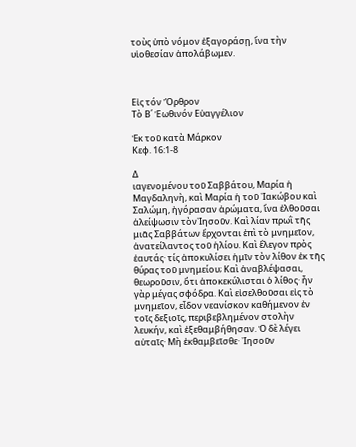τοὺς ὑπὸ νόμον ἐξαγοράσῃ, ἵνα τὴν υἱοθεσίαν ἀπολάβωμεν.



Εἰς τόν Ὄρθρον
Τὸ Β΄ Ἑωθινόν Εὐαγγέλιον

Ἐκ τοῦ κατὰ Μάρκον
Κεφ. 16:1-8

Δ
ιαγενομένου τοῦ Σαββάτου, Μαρία ἡ Μαγδαληνὴ, καὶ Μαρία ἡ τοῦ ᾿Ιακώβου καὶ Σαλώμη, ἠγόρασαν ἀρώματα, ἵνα ἐλθοῦσαι ἀλείψωσιν τὸν᾿Ιησοῦν. Καὶ λίαν πρωῒ τῆς μιᾶς Σαββάτων ἔρχονται ἐπὶ τὸ μνημεῖον, ἀνατείλαντος τοῦ ἡλίου. Καὶ ἔλεγον πρὸς ἑαυτάς· τίς ἀποκυλίσει ἡμῖν τὸν λίθον ἐκ τῆς θύρας τοῦ μνημείου; Καὶ ἀναβλέψασαι, θεωροῦσιν, ὅτι ἀποκεκύλισται ὁ λίθος· ἦν γὰρ μέγας σφόδρα. Καὶ εἰσελθοῦσαι εἰς τὸ μνημεῖον, εἶδον νεανίσκον καθήμενον ἐν τοῖς δεξιοῖς, περιβεβλημένον στολὴν λευκήν, καὶ ἐξεθαμβήθησαν. Ὁ δὲ λέγει αὐταῖς· Μὴ ἐκθαμβεῖσθε· ᾿Ιησοῦν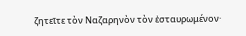ζητεῖτε τὸν Ναζαρηνὸν τὸν ἐσταυρωμένον·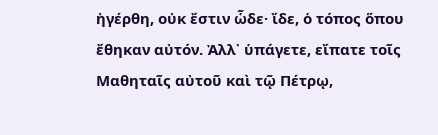ἠγέρθη, οὐκ ἔστιν ὧδε· ἴδε, ὁ τόπος ὅπου ἔθηκαν αὐτόν. Ἀλλ᾿ ὑπάγετε, εἴπατε τοῖς Μαθηταῖς αὐτοῦ καὶ τῷ Πέτρῳ,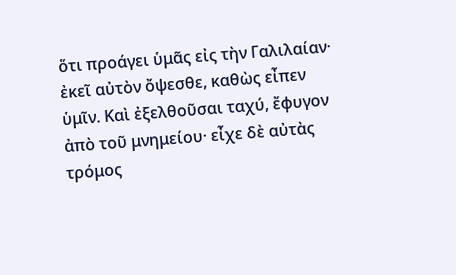ὅτι προάγει ὑμᾶς εἰς τὴν Γαλιλαίαν· ἐκεῖ αὐτὸν ὄψεσθε, καθὼς εἶπεν ὑμῖν. Καὶ ἐξελθοῦσαι ταχύ, ἔφυγον ἀπὸ τοῦ μνημείου· εἶχε δὲ αὐτὰς τρόμος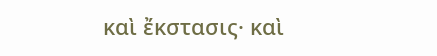καὶ ἔκστασις· καὶ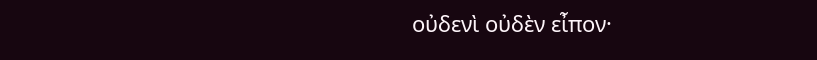οὐδενὶ οὐδὲν εἶπον·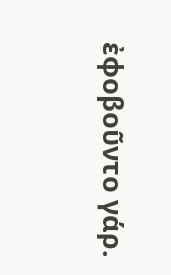ἐφοβοῦντο γάρ.